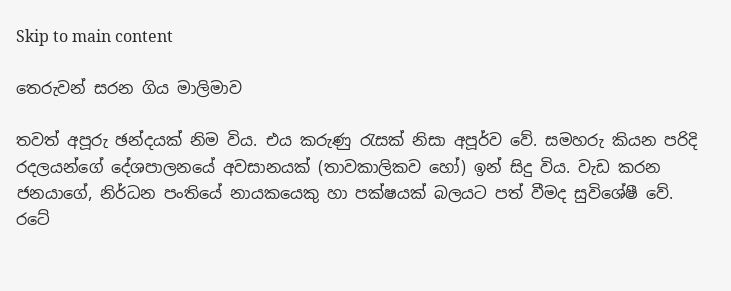Skip to main content

තෙරුවන් සරන ගිය මාලිමාව

තවත් අපූරු ඡන්දයක් නිම විය. එය කරුණු රැසක් නිසා අපූර්ව වේ. සමහරු කියන පරිදි රදලයන්ගේ දේශපාලනයේ අවසානයක් (තාවකාලිකව හෝ) ඉන් සිදු විය. වැඩ කරන ජනයාගේ, නිර්ධන පංතියේ නායකයෙකු හා පක්ෂයක් බලයට පත් වීමද සුවිශේෂී වේ. රටේ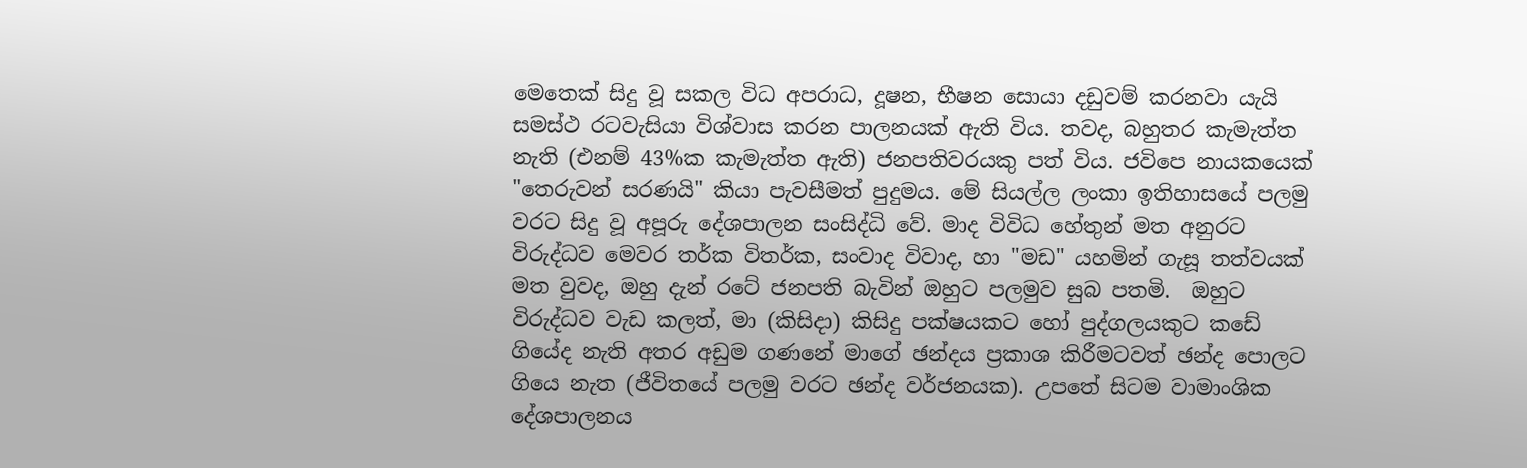මෙතෙක් සිදු වූ සකල විධ අපරාධ, දූෂන, භීෂන සොයා දඩුවම් කරනවා යැයි සමස්ථ රටවැසියා විශ්වාස කරන පාලනයක් ඇති විය. තවද, බහුතර කැමැත්ත නැති (එනම් 43%ක කැමැත්ත ඇති) ජනපතිවරයකු පත් විය. ජවිපෙ නායකයෙක් "තෙරුවන් සරණයි" කියා පැවසීමත් පුදුමය. මේ සියල්ල ලංකා ඉතිහාසයේ පලමු වරට සිදු වූ අපූරු දේශපාලන සංසිද්ධි වේ. මාද විවිධ හේතුන් මත අනුරට විරුද්ධව මෙවර තර්ක විතර්ක, සංවාද විවාද, හා "මඩ" යහමින් ගැසූ තත්වයක් මත වුවද, ඔහු දැන් රටේ ජනපති බැවින් ඔහුට පලමුව සුබ පතමි.  ඔහුට විරුද්ධව වැඩ කලත්, මා (කිසිදා) කිසිදු පක්ෂයකට හෝ පුද්ගලයකුට කඩේ ගියේද නැති අතර අඩුම ගණනේ මාගේ ඡන්දය ප්‍රකාශ කිරීමටවත් ඡන්ද පොලට ගියෙ නැත (ජීවිතයේ පලමු වරට ඡන්ද වර්ජනයක). උපතේ සිටම වාමාංශික දේශපාලනය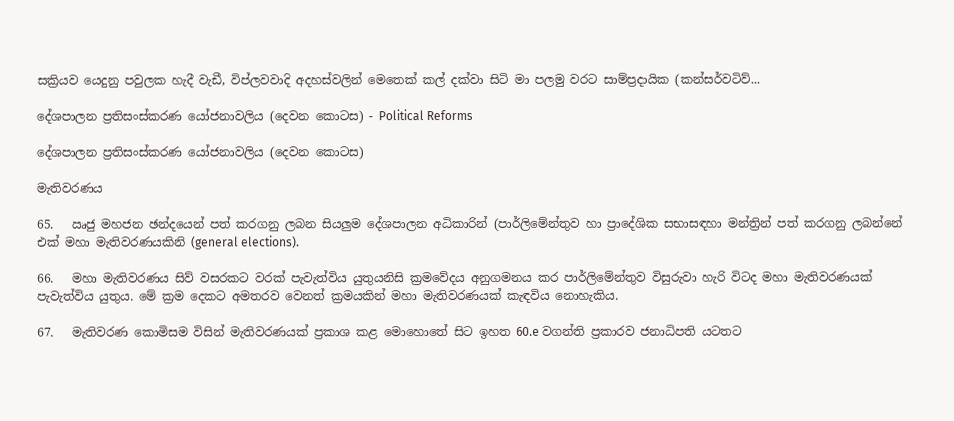සක්‍රියව යෙදුනු පවුලක හැදී වැඩී, විප්ලවවාදි අදහස්වලින් මෙතෙක් කල් දක්වා සිටි මා පලමු වරට සාම්ප්‍රදායික (කන්සර්වටිව්...

දේශපාලන ප්‍රතිසංස්කරණ යෝජනාවලිය (දෙවන කොටස) - Political Reforms

දේශපාලන ප්‍රතිසංස්කරණ යෝජනාවලිය (දෙවන කොටස)

මැතිවරණය

65.   ඍජු මහජන ඡන්දයෙන් පත් කරගනු ලබන සියලුම දේශපාලන අධිකාරින් (පාර්ලිමේන්තුව හා ප්‍රාදේශික සභාසඳහා මන්ත්‍රින් පත් කරගනු ලබන්නේ එක් මහා මැතිවරණයකිනි (general elections).

66.   මහා මැතිවරණය සිව් වසරකට වරක් පැවැත්විය යුතුයනිසි ක්‍රමවේදය අනුගමනය කර පාර්ලිමේන්තුව විසුරුවා හැරි විටද මහා මැතිවරණයක් පැවැත්විය යුතුය. මේ ක්‍රම දෙකට අමතරව වෙනත් ක්‍රමයකින් මහා මැතිවරණයක් කැඳවිය නොහැකිය.

67.   මැතිවරණ කොමිසම විසින් මැතිවරණයක් ප්‍රකාශ කළ මොහොතේ සිට ඉහත 60.e වගන්ති ප්‍රකාරව ජනාධිපති යටතට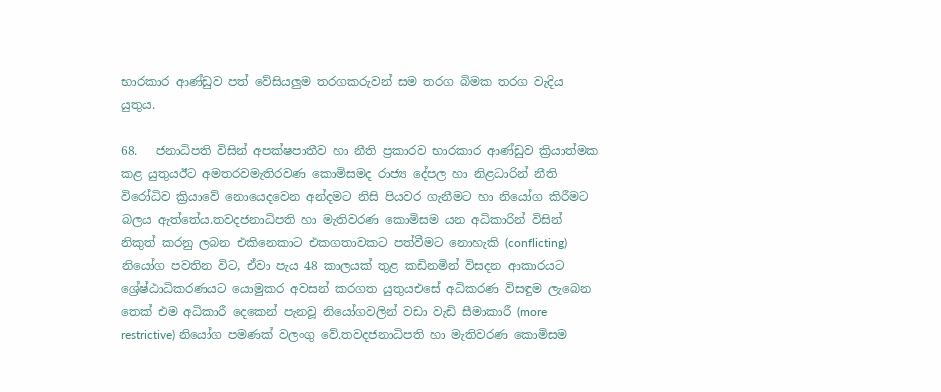භාරකාර ආණ්ඩුව පත් වේසියලුම තරගකරුවන් සම තරග බිමක තරග වැදිය යුතුය.

68.   ජනාධිපති විසින් අපක්ෂපාතීව හා නීති ප්‍රකාරව භාරකාර ආණ්ඩුව ක්‍රියාත්මක කළ යුතුයඊට අමතරවමැතිරවණ කොමිසමද රාජ්‍ය දේපල හා නිළධාරින් නීති විරෝධිව ක්‍රියාවේ නොයෙදවෙන අන්දමට නිසි පියවර ගැනීමට හා නියෝග කිරීමට බලය ඇත්තේය.තවදජනාධිපති හා මැතිවරණ කොමිසම යන අධිකාරින් විසින් නිකුත් කරනු ලබන එකිනෙකාට එකගතාවකට පත්වීමට නොහැකි (conflicting) නියෝග පවතින විට, ඒවා පැය 48 කාලයක් තුළ කඩිනමින් විසදන ආකාරයට ශ්‍රේෂ්ඨාධිකරණයට යොමුකර අවසන් කරගත යුතුයඑසේ අධිකරණ විසඳුම ලැබෙන තෙක් එම අධිකාරී දෙකෙන් පැනවූ නියෝගවලින් වඩා වැඩි සීමාකාරී (more restrictive) නියෝග පමණක් වලංගු වේ.තවදජනාධිපති හා මැතිවරණ කොමිසම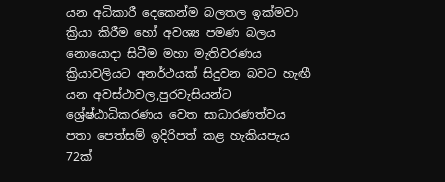යන අධිකාරී දෙකෙන්ම බලතල ඉක්මවා ක්‍රියා කිරීම හෝ අවශ්‍ය පමණ බලය නොයොදා සිටීම මහා මැතිවරණය ක්‍රියාවලියට අනර්ථයක් සිදුවන බවට හැඟී යන අවස්ථාවල,පුරවැසියන්ට ශ්‍රේෂ්ඨාධිකරණය වෙත සාධාරණත්වය පතා පෙත්සම් ඉදිරිපත් කළ හැකියපැය 72ක්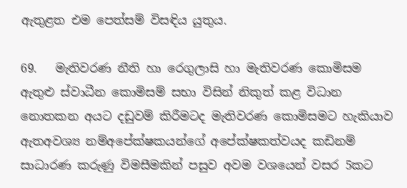ඇතුළත එම පෙත්සම් විසඳිය යුතුය.

69.   මැතිවරණ නීති හා රෙගුලාසි හා මැතිවරණ කොමිසම ඇතුළු ස්වාධීන කොමිසම් සභා විසින් නිකුත් කළ විධාන නොතකන අයට දඩුවම් කිරීමටද මැතිවරණ කොමිසමට හැකියාව ඇතඅවශ්‍ය නම්අපේක්ෂකයන්ගේ අපේක්ෂකත්වයද කඩිනම් සාධාරණ කරුණු විමසීමකින් පසුව අවම වශයෙන් වසර 5කට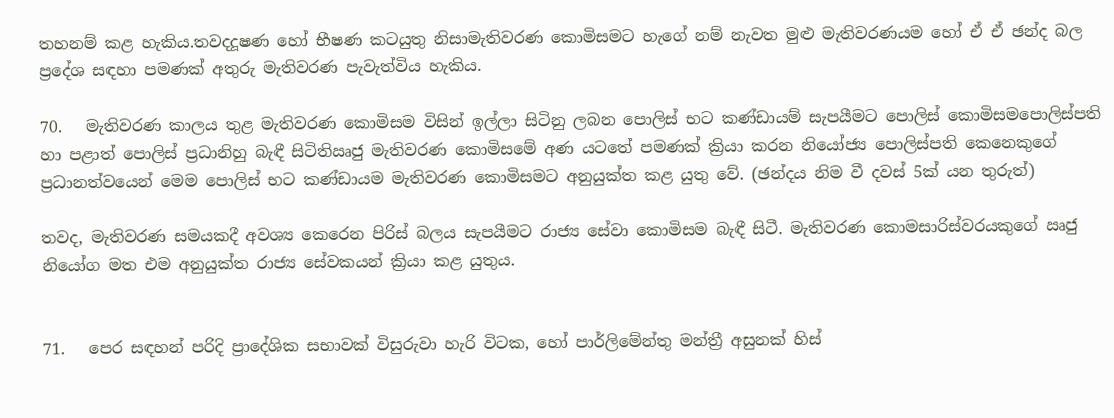තහනම් කළ හැකිය.තවදදූෂණ හෝ භීෂණ කටයුතු නිසාමැතිවරණ කොමිසමට හැගේ නම් නැවත මුළු මැතිවරණයම හෝ ඒ ඒ ඡන්ද බල ප්‍රදේශ සඳහා පමණක් අතුරු මැතිවරණ පැවැත්විය හැකිය.

70.   මැතිවරණ කාලය තුළ මැතිවරණ කොමිසම විසින් ඉල්ලා සිටිනු ලබන පොලිස් භට කණ්ඩායම් සැපයීමට පොලිස් කොමිසමපොලිස්පති හා පළාත් පොලිස් ප්‍රධානිහු බැඳී සිටිතිඍජු මැතිවරණ කොමිසමේ අණ යටතේ පමණක් ක්‍රියා කරන නියෝජ්‍ය පොලිස්පති කෙනෙකුගේ ප්‍රධානත්වයෙන් මෙම පොලිස් භට කණ්ඩායම මැතිවරණ කොමිසමට අනුයුක්ත කළ යුතු වේ. (ඡන්දය නිම වී දවස් 5ක් යන තුරුත්)

තවද, මැතිවරණ සමයකදී අවශ්‍ය කෙරෙන පිරිස් බලය සැපයීමට රාජ්‍ය සේවා කොමිසම බැඳී සිටී. මැතිවරණ කොමසාරිස්වරයකුගේ ඍජු නියෝග මත එම අනුයුක්ත රාජ්‍ය සේවකයන් ක්‍රියා කළ යුතුය.


71.   පෙර සඳහන් පරිදි ප්‍රාදේශික සභාවක් විසුරුවා හැරි විටක, හෝ පාර්ලිමේන්තු මන්ත්‍රී අසුනක් හිස්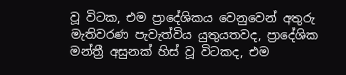වූ විටක, එම ප්‍රාදේශිකය වෙනුවෙන් අතුරු මැතිවරණ පැවැත්විය යුතුයතවද, ප්‍රාදේශික මන්ත්‍රී අසුනක් හිස් වූ විටකද, එම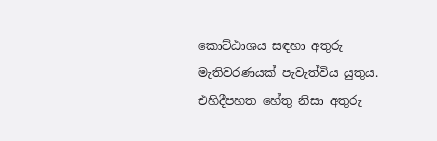කොට්ඨාශය සඳහා අතුරු මැතිවරණයක් පැවැත්විය යුතුය. එහිදීපහත හේතු නිසා අතුරු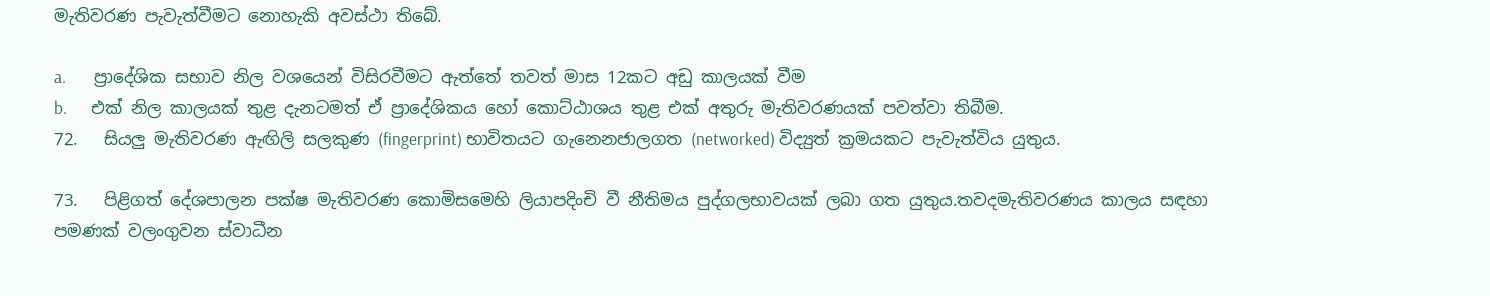මැතිවරණ පැවැත්වීමට නොහැකි අවස්ථා තිබේ.

a.       ප්‍රාදේශික සභාව නිල වශයෙන් විසිරවීමට ඇත්තේ තවත් මාස 12කට අඩු කාලයක් වීම
b.      එක් නිල කාලයක් තුළ දැනටමත් ඒ ප්‍රාදේශිකය හෝ කොට්ඨාශය තුළ එක් අතුරු මැතිවරණයක් පවත්වා තිබීම.
72.   සියලු මැතිවරණ ඇඟිලි සලකුණ (fingerprint) භාවිතයට ගැනෙනජාලගත (networked) විද්‍යුත් ක්‍රමයකට පැවැත්විය යුතුය.

73.   පිළිගත් දේශපාලන පක්ෂ මැතිවරණ කොමිසමෙහි ලියාපදිංචි වී නීතිමය පුද්ගලභාවයක් ලබා ගත යුතුය.තවදමැතිවරණය කාලය සඳහා පමණක් වලංගුවන ‍ස්වාධීන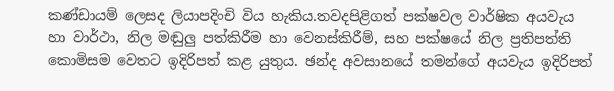කණ්ඩායම් ලෙසද ලියාපදිංචි විය හැකිය.තවදපිළිගත් පක්ෂවල වාර්ෂික අයවැය හා ‍වාර්ථා, නිල මඬුලු පත්කිරීම හා වෙනස්කිරීම්, සහ පක්ෂයේ නිල ප්‍රතිපත්ති කොමිසම වෙතට ඉදිරිපත් කළ යුතුය. ඡන්ද අවසානයේ තමන්ගේ අයවැය ඉදිරිපත්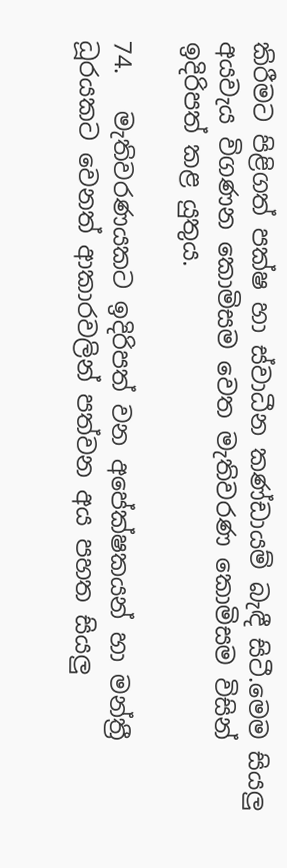කිරීමට පිළිගත් පක්ෂ හා ස්වාධීන කණ්ඩායම් බැඳී සිටී.මෙම සියලු අයවැය විගණන කොමිසම වෙත මැතිවරණ කොමිසම විසින් ඉදිරිපත් කළ යුතුය.

74.   මැතිවරණයකට ඉදිරිපත් වන අපේක්ෂකයන් හා මන්ත්‍රී ධූරයකට වෙනත් ආකාරවලින් පත්වන අය පහත සියලු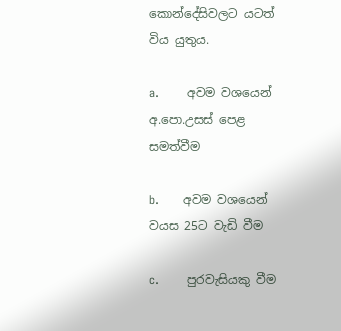කොන්දේසිවලට යටත් විය යුතුය.

a.       අවම වශයෙන් අ.පො.උසස් පෙළ සමත්වීම

b.      අවම වශයෙන් වයස 25ට වැඩි වීම

c.       පුරවැසියකු වීම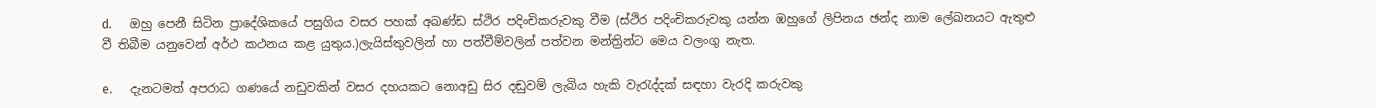d.      ඔහු පෙනී සිටින ප්‍රාදේශිකයේ පසුගිය වසර පහක් අඛණ්ඩ ස්ථිර පදිංචිකරුවකු වීම (ස්ථිර පදිංචිකරුවකු යන්න ඹහුගේ ලිපිනය ඡන්ද නාම ලේඛනයට ඇතුළු වී තිබීම යනුවෙන් අර්ථ කථනය කළ යුතුය.)ලැයිස්තුවලින් හා පත්වීම්වලින් පත්වන මන්ත්‍රින්ට මෙය වලංගු නැත.

e.      දැනටමත් අපරාධ ගණයේ නඩුවකින් වසර දහයකට නොඅඩු සිර දඬුවම් ලැබිය හැකි වැරැද්දක් සඳහා වැරදි කරුවකු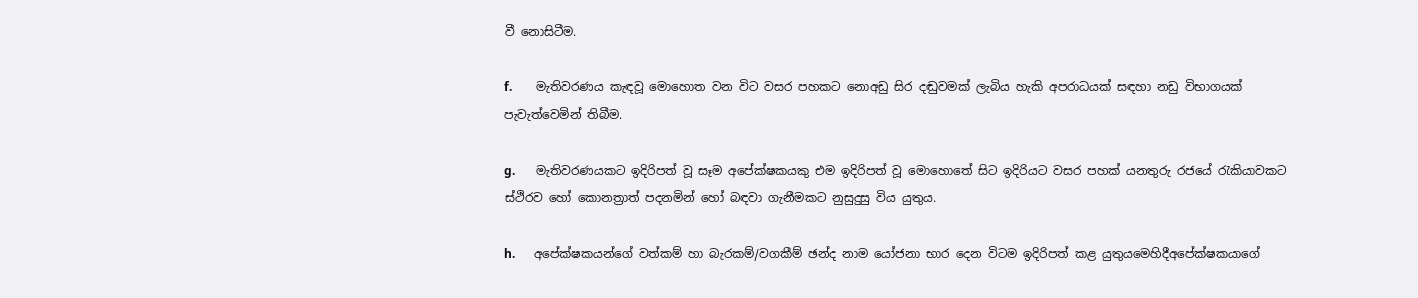වී නොසිටීම.

f.        මැතිවරණය කැඳවූ මොහොත වන විට වසර පහකට නොඅඩු සිර දඬුවමක් ලැබිය හැකි අපරාධයක් සඳහා නඩු විභාගයක් පැවැත්වෙමින් තිබීම.

g.       මැතිවරණයකට ඉදිරිපත් වූ සෑම අපේක්ෂකයකු එම ඉදිරිපත් වූ මොහොතේ සිට ඉදිරියට වසර පහක් යනතුරු රජයේ රැකියාවකට ස්ථිරව හෝ කොනත්‍රාත් පදනමින් හෝ බඳවා ගැනීමකට නුසුදුසු විය යුතුය.

h.      අපේක්ෂකයන්ගේ වත්කම් හා බැරකම්/වගකීම් ඡන්ද නාම යෝජනා භාර දෙන විටම ඉදිරිපත් කළ යුතුයමෙහිදීඅපේක්ෂකයාගේ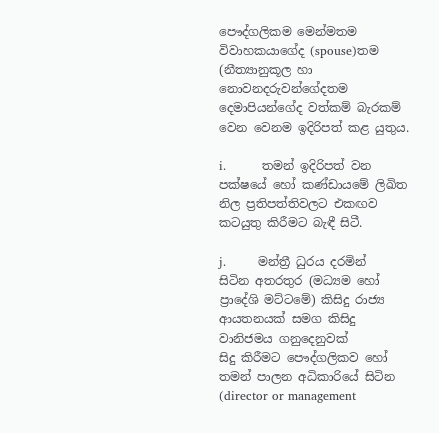පෞද්ගලිකම මෙන්මතම විවාහකයාගේද (spouse)තම (නීත්‍යානුකූල හා නොවනදරුවන්ගේදතම දෙමාපියන්ගේද වත්කම් බැරකම් වෙන වෙනම ඉදිරිපත් කළ යුතුය.

i.         තමන් ඉදිරිපත් වන පක්ෂයේ හෝ කණ්ඩායමේ ලිඛිත නිල ප්‍රතිපත්තිවලට එකඟව කටයුතු කිරීමට බැඳී සිටී.

j.        මන්‍ත්‍රී ධුරය දරමින් සිටින අතරතුර (මධ්‍යම හෝ ප්‍රාදේශි මට්ටමේ) කිසිදු රාජ්‍ය ආයතනයක් සමග කිසිදු වානිජමය ගනුදෙනුවක් සිදු ‍කිරීමට පෞද්ගලිකව හෝ තමන්‍ පාලන අධිකාරියේ සිටින (director or management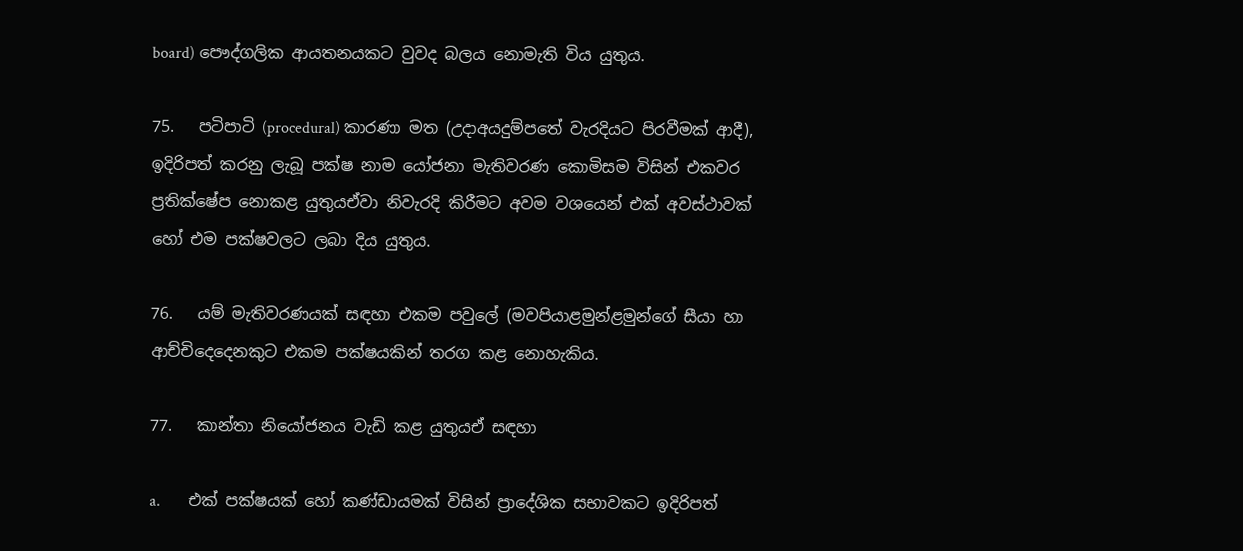board) පෞද්ගලික ආයතනයකට වුවද බලය නොමැති විය යුතුය.

75.   පටිපාටි (procedural) කාරණා මත (උදාඅයදුම්පතේ වැරදියට පිරවීමක් ආදී), ඉදිරිපත් කරනු ලැබූ පක්ෂ නාම යෝජනා මැතිවරණ කොමිසම විසින් එකවර ප්‍රතික්ෂේප නොකළ යුතුයඒවා නිවැරදි කිරීමට අවම වශයෙන් එක් අවස්ථාවක් හෝ එම පක්ෂවලට ලබා දිය යුතුය.

76.   යම් මැතිවරණයක් සඳහා එකම පවුලේ (මවපියාළමුන්ළමුන්ගේ සීයා හා ආච්චිදෙදෙනකුට එකම පක්ෂයකින් තරග කළ නොහැකිය.

77.   කාන්තා නියෝජනය වැඩි කළ යුතුයඒ සඳහා

a.       එක් පක්ෂයක් හෝ කණ්ඩායමක් විසින් ප්‍රාදේශික සභාවකට ඉදිරිපත්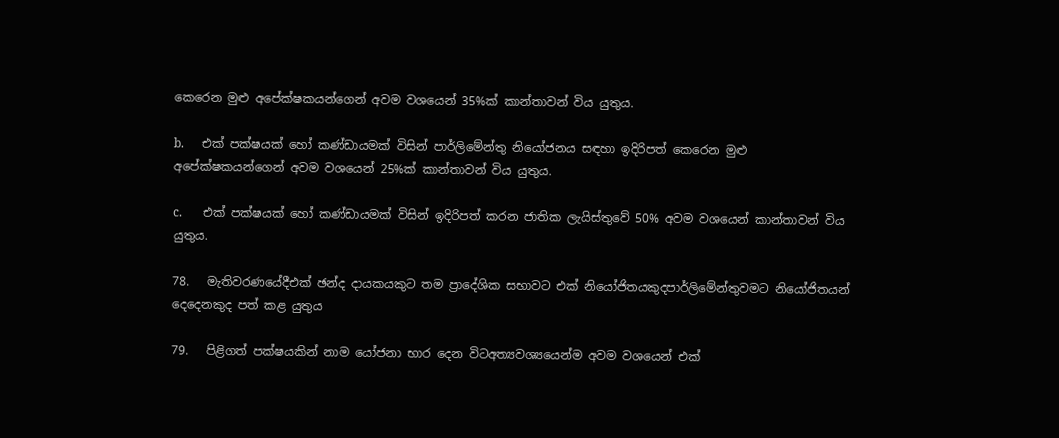කෙරෙන මුළු අපේක්ෂකයන්ගෙන් අවම වශයෙන් 35%ක් කාන්තාවන් විය යුතුය.

b.      එක් පක්ෂයක් හෝ කණ්ඩායමක් විසින් පාර්ලිමේන්තු නියෝජනය සඳහා ඉදිරිපත් කෙරෙන මුළු අපේක්ෂකයන්ගෙන් අවම වශයෙන් 25%ක් කාන්තාවන් විය යුතුය.

c.       එක් පක්ෂයක් හෝ කණ්ඩායමක් විසින් ඉදිරිපත් කරන ජාතික ලැයිස්තුවේ 50% අවම වශයෙන් කාන්තාවන් විය යුතුය.

78.   මැතිවරණයේදීඑක් ඡන්ද දායකයකුට තම ප්‍රාදේශික සභාවට එක් නියෝජිතයකුදපාර්ලිමේන්තුවමට නියෝජිතයන් දෙදෙනකුද පත් කළ යුතුය

79.   පිළිගත් පක්ෂයකින් නාම යෝජනා භාර දෙන විටඅත්‍යවශ්‍යයෙන්ම අවම වශයෙන් එක්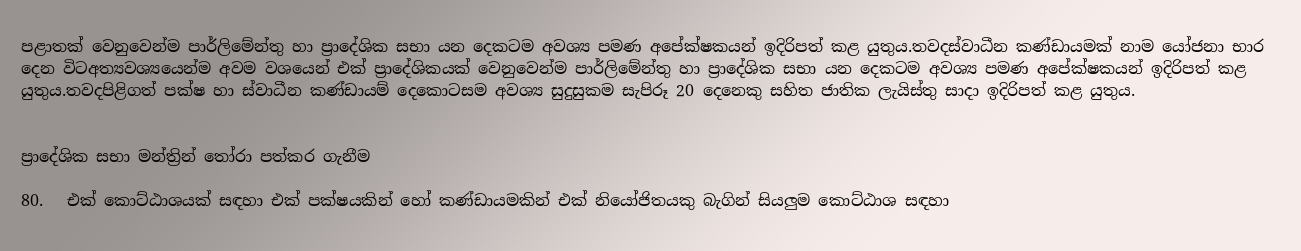පළාතක් වෙනුවෙන්ම පාර්ලිමේන්තු හා ප්‍රාදේශික සභා යන දෙකටම අවශ්‍ය පමණ අපේක්ෂකයන් ඉදිරිපත් කළ යුතුය.තවදස්වාධීන කණ්ඩායමක් නාම යෝජනා භාර දෙන විටඅත්‍යවශ්‍යයෙන්ම අවම වශයෙන් එක් ප්‍රාදේශිකයක් වෙනුවෙන්ම පාර්ලිමේන්තු හා ප්‍රාදේශික සභා යන දෙකටම අවශ්‍ය පමණ අපේක්ෂකයන් ඉදිරිපත් කළ යුතුය.තවදපිළිගත් පක්ෂ හා ස්වාධීන කණ්ඩායම් දෙකොටසම අවශ්‍ය සුදුසුකම සැපිරූ 20 දෙනෙකු සහිත ජාතික ලැයිස්තු සාදා ඉදිරිපත් කළ යුතුය.


ප්‍රාදේශික සභා මන්ත්‍රින් තෝරා පත්කර ගැනීම

80.   එක් කොට්ඨාශයක් සඳහා එක් පක්ෂයකින් හෝ කණ්ඩායමකින් එක් නියෝජිතයකු බැගින් සියලුම කොට්ඨාශ සඳහා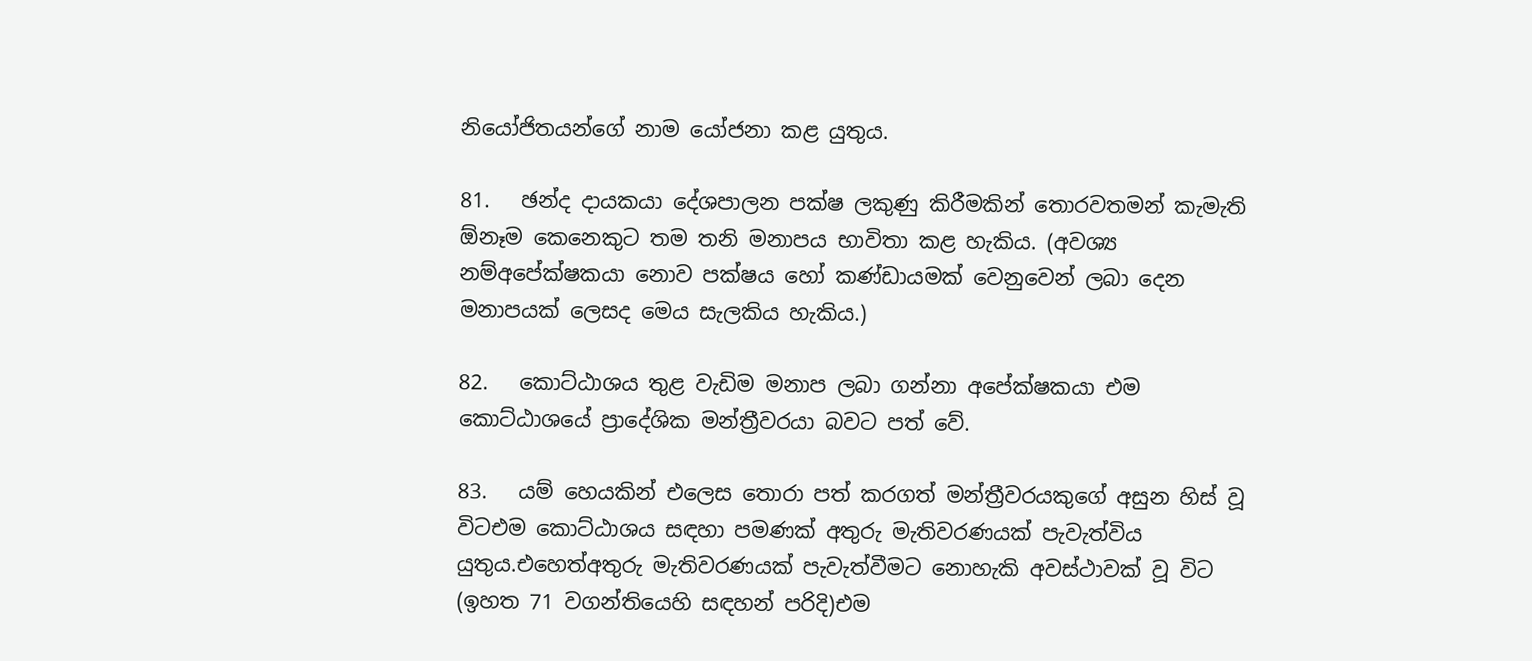නියෝජිතයන්ගේ නාම යෝජනා කළ යුතුය.

81.   ඡන්ද දායකයා දේශපාලන පක්ෂ ලකුණු කිරීමකින් තොරවතමන් කැමැති ඕනෑම කෙනෙකුට තම තනි මනාපය භාවිතා කළ හැකිය. (අවශ්‍ය නම්අපේක්ෂකයා නොව පක්ෂය හෝ කණ්ඩායමක් වෙනුවෙන් ලබා දෙන මනාපයක් ලෙසද මෙය සැලකිය හැකිය.)

82.   කොට්ඨාශය තුළ වැඩිම මනාප ලබා ගන්නා අපේක්ෂකයා එම කොට්ඨාශයේ ප්‍රාදේශික මන්ත්‍රීවරයා බවට පත් වේ.

83.   යම් හෙයකින් එලෙස තොරා පත් කරගත් මන්ත්‍රීවරයකුගේ අසුන හිස් වූ විටඑම කොට්ඨාශය සඳහා පමණක් අතුරු මැතිවරණයක් පැවැත්විය යුතුය.එහෙත්අතුරු මැතිවරණයක් පැවැත්වීමට නොහැකි අවස්ථාවක් වූ විට (ඉහත 71 වගන්තියෙහි සඳහන් පරිදි)එම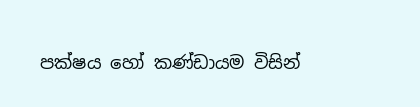පක්ෂය හෝ කණ්ඩායම විසින්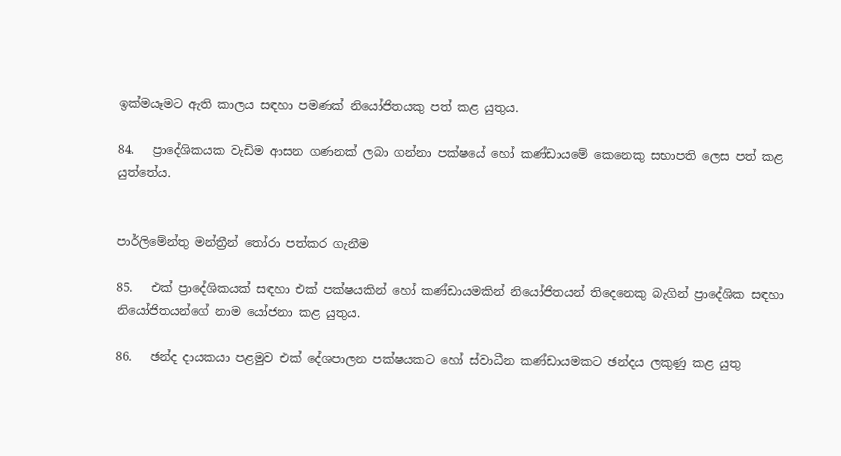ඉක්මයෑමට ඇති කාලය සඳහා පමණක් නියෝජිතයකු පත් කළ යුතුය.

84.   ප්‍රාදේශිකයක වැඩිම ආසන ගණනක් ලබා ගන්නා පක්ෂයේ හෝ කණ්ඩායමේ කෙනෙකු සභාපති ලෙස පත් කළ යුත්තේය.


පාර්ලිමේන්තු මන්ත්‍රීන් තෝරා පත්කර ගැනීම

85.   එක් ප්‍රාදේශිකයක් සඳහා එක් පක්ෂයකින් හෝ කණ්ඩායමකින් නියෝජිතයන් තිදෙනෙකු බැගින් ප්‍රාදේශික සඳහා නියෝජිතයන්ගේ නාම යෝජනා කළ යුතුය.

86.   ඡන්ද දායකයා පළමුව එක් දේශපාලන පක්ෂයකට හෝ ස්වාධීන කණ්ඩායමකට ඡන්දය ලකුණු කළ යුතු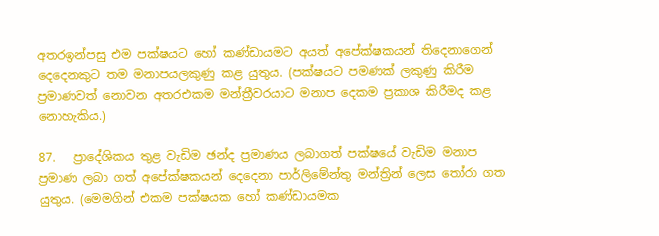අතරඉන්පසු එම පක්ෂයට හෝ කණ්ඩායමට අයත් අපේක්ෂකයන් තිදෙනාගෙන් දෙදෙනකුට තම මනාපයලකුණු කළ යුතුය. (පක්ෂයට පමණක් ලකුණු කිරීම ප්‍රමාණවත් නොවන අතරඑකම මන්ත්‍රීවරයාට මනාප දෙකම ප්‍රකාශ කිරීමද කළ නොහැකිය.)

87.   ප්‍රාදේශිකය තුළ වැඩිම ඡන්ද ප්‍රමාණය ලබාගත් පක්ෂයේ වැඩිම මනාප ප්‍රමාණ ලබා ගත් අපේක්ෂකයන් දෙදෙනා පාර්ලිමේන්තු මන්ත්‍රින් ලෙස තෝරා ගත යුතුය. (මෙමගින් එකම පක්ෂයක හෝ කණ්ඩායමක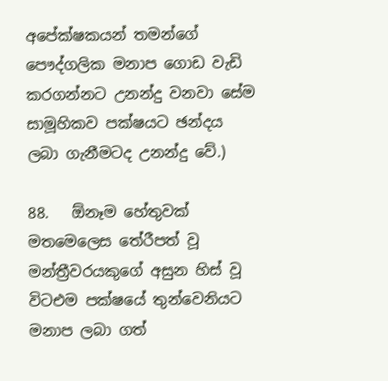අපේක්ෂකයන් තමන්ගේ පෞද්ගලික මනාප ගොඩ වැඩි කරගන්නට උනන්දු වනවා සේම සාමූහිකව පක්ෂයට ඡන්දය ලබා ගැනීමටද උනන්දු වේ.)

88.   ඕනෑම හේතුවක් මතමෙලෙස තේරීපත් වූ මන්ත්‍රීවරයකුගේ අසුන හිස් වූ විටඑම පක්ෂයේ තුන්වෙනියට මනාප ලබා ගත්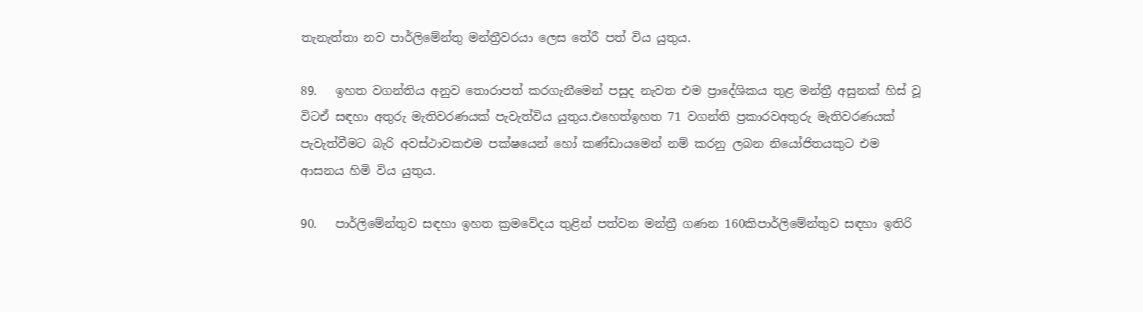තැනැත්තා නව පාර්ලිමේන්තු මන්ත්‍රීවරයා ලෙස තේරී පත් විය යුතුය.

89.   ඉහත වගන්තිය අනුව තොරාපත් කරගැනීමෙන් පසුද නැවත එම ප්‍රාදේශිකය තුළ මන්ත්‍රී අසුනක් හිස් වූ විටඒ සඳහා අතුරු මැතිවරණයක් පැවැත්විය යුතුය.එහෙත්ඉහත 71 වගන්ති ප්‍රකාරවඅතුරු මැතිවරණයක් පැවැත්වීමට බැරි අවස්ථාවකඑම පක්ෂයෙන් හෝ කණ්ඩායමෙන් නම් කරනු ලබන නි‍යෝජිතයකුට එම ආසනය හිමි විය යුතුය.

90.   පාර්ලිමේන්තුව සඳහා ඉහත ක්‍රමවේදය තුළින් පත්වන මන්ත්‍රී ගණන 160කිපාර්ලිමේන්තුව සඳහා ඉතිරි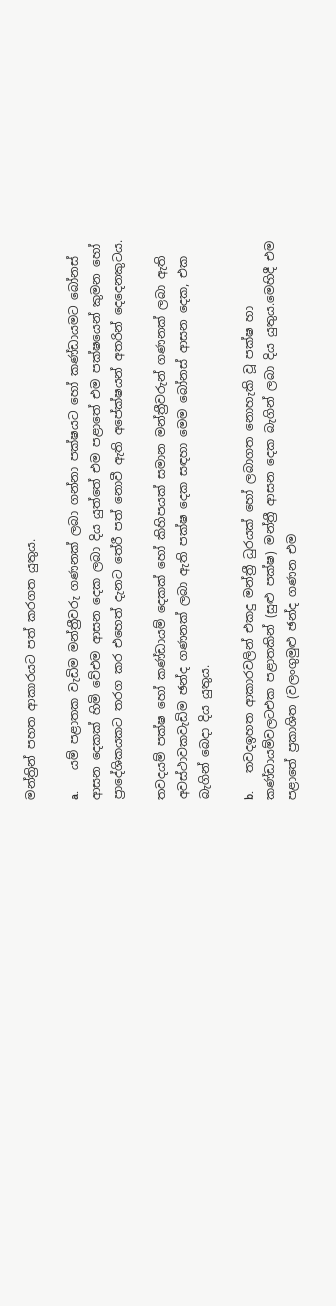මන්ත්‍රින් පහත ආකාරයට පත් කරගත යුතුය.

a.       යම් පළාතක වැඩිම මන්ත්‍රීවරු ගණනක් ලබා ගන්නා පක්ෂයට හෝ කණ්ඩායමට බෝනස් ආසන දෙකක් හිමි වේඑම ආසන ‍දෙක ලබා දිය යුත්තේ එම පළාතේ එම පක්ෂයෙන් කුමන හෝ ප්‍රාදේශිකයකට තරග කර එහෙත් දැනට තේරී පත් නොවී ඇති අපේක්ෂයන් අතරින් දෙදෙනකුටය.

තවදයම් පක්ෂ හෝ කණ්ඩායම් දෙකක් හෝ කිහිපයක් සමාන මන්ත්‍රීවරුන් ගණනක් ලබා ඇති අවස්ථාවකවැඩිම ඡන්ද ගණනක් ලබා ඇති පක්ෂ දෙක සඳහා මෙම බෝනස් ආසන දෙක, එක බැගින් බෙදා දිය යුතුය.

b.      තවදඉහත ආකාරවලින් එකදු මන්ත්‍රී ධුරයක් හෝ ලබාගත නොහැකි වූ පක්ෂ ‍හා කණ්ඩායම්වලටඑක පළාතකින් (සුළු පක්ෂ) මන්ත්‍රී ආසන දෙක බැගින් ලබා දිය යුතුය.මෙහිදී එම පළාතේ ප්‍රකාශිත (වලංගුමුළු ඡන්ද ගණන එම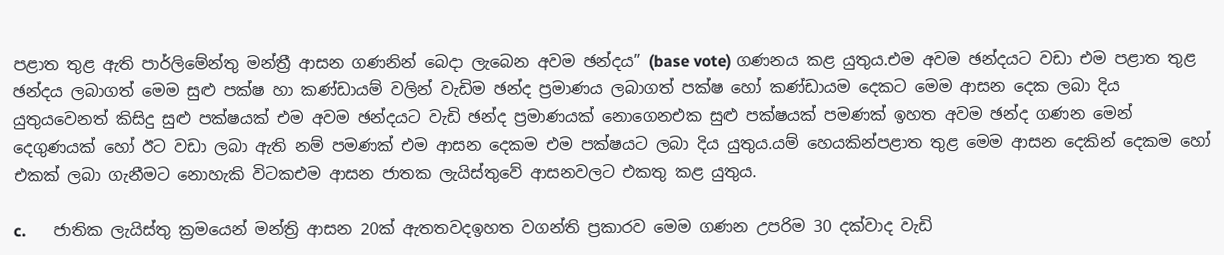පළාත තුළ ඇති පාර්ලිමේන්තු මන්ත්‍රී ආසන ගණනින් බෙදා ලැබෙන අවම ඡන්දය” (base vote) ගණනය කළ යුතුය.එම අවම ඡන්දයට වඩා එම පළාත තුළ ඡන්දය ලබාගත් මෙම සුළු පක්ෂ හා කණ්ඩායම් වලින් වැඩිම ඡන්ද ප්‍රමාණය ලබාගත් පක්ෂ හෝ කණ්ඩායම දෙකට මෙම ආසන දෙක ලබා දිය යුතුයවෙනත් කිසිදු සුළු පක්ෂයක් එම අවම ඡන්දයට වැඩි ඡන්ද ප්‍රමාණයක් නොගෙනඑක සුළු පක්ෂයක් පමණක් ඉහත අවම ඡන්ද ගණන මෙන් දෙගුණයක් හෝ ඊට වඩා ලබා ඇති නම් පමණක් එම ආසන දෙකම එම පක්ෂයට ලබා දිය යුතුය.යම් හෙයකින්පළාත තුළ මෙම ආසන දෙකින් දෙකම හෝ එකක් ලබා ගැනීමට නොහැකි විටකඑම ආසන ජාතක ලැයිස්තුවේ ආසනවලට එකතු කළ යුතුය.

c.       ජාතික ලැයිස්තු ක්‍රමයෙන් මන්ත්‍රි ආසන 20ක් ඇතතවදඉහත වගන්ති ප්‍රකාරව මෙම ගණන උපරිම 30 දක්වාද වැඩි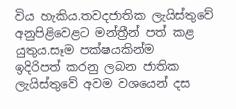විය හැකිය.තවදජාතික ලැයිස්තුවේ අනුපිළිවෙළට මන්ත්‍රීන් පත් කළ යුතුය.සෑම පක්ෂයකින්ම ඉදිරිපත් ‍කරනු ලබන ජාතික ලැයිස්තුවේ අවම වශයෙන් දස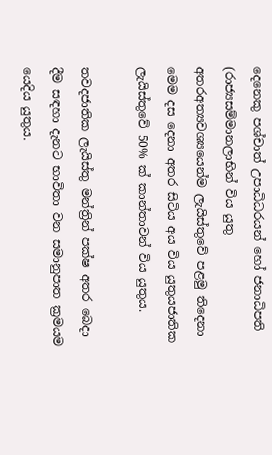දෙනෙකු පශ්චාත් උපාධිධරයන් හෝ ජනාධිපති (රාජ්‍යසම්මානලාභින් විය යුතු අතරඅත්‍යවශ්‍යයෙන්ම ලැයිස්තුවේ පළමු තිදෙනා මෙම දස දෙනා අතර සිටිය අය විය යුතුයජාතික ලැයිස්තුවේ 50% ක් කාන්තාවන් විය යුතුය.

තවදජාතික ලැයිස්තු මන්ත්‍රින් පක්ෂ අතර බෙදා දීම සඳහා දැනට භාවිතා වන සමානුපාත ක්‍රමයම යෙදිය යුතුය.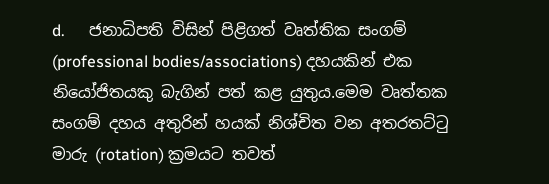d.      ජනාධිපති විසින් පිළිගත් වෘත්තික සංගම් (professional bodies/associations) දහයකින් එක නියෝජිතයකු බැගින් පත් කළ යුතුය.මෙම වෘත්තක සංගම් දහය අතුරින් හයක් නිශ්චිත වන අතරතට්ටු මාරු (rotation) ක්‍රමයට තවත්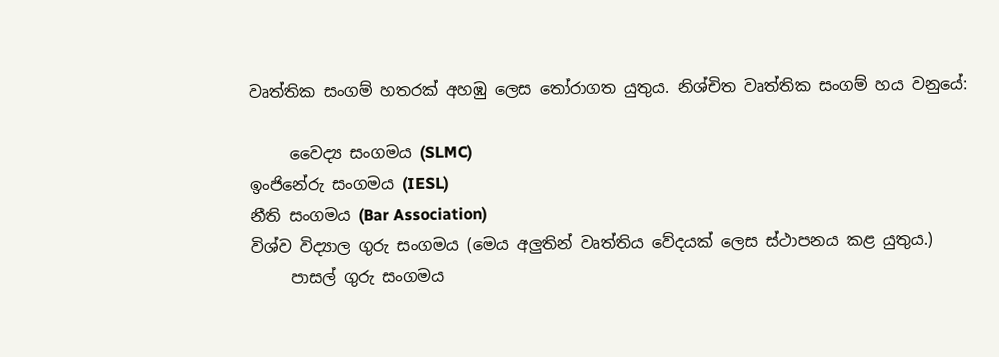වෘත්තික සංගම් හතරක් අහඹු ලෙස තෝරාගත යුතුය. නිශ්චිත වෘත්තික සංගම් හය වනුයේ:

     වෛද්‍ය සංගමය (SLMC)
ඉංජිනේරු සංගමය (IESL)
නීති සංගමය (Bar Association)
විශ්ව විද්‍යාල ගුරු සංගමය (මෙය අලුතින් වෘත්තිය වේදයක් ලෙස ස්ථාපනය කළ යුතුය.)
     පාසල් ගුරු සංගමය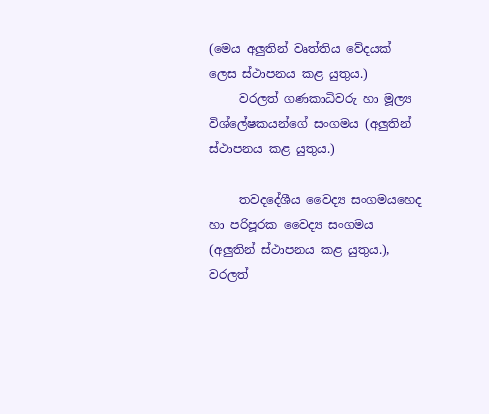(මෙය අලුතින් වෘත්තිය වේදයක් ලෙස ස්ථාපනය කළ යුතුය.)
     වරලත් ගණකාධිවරු හා මූල්‍ය විශ්ලේෂකයන්ගේ සංගමය (අලුතින් ස්ථාපනය කළ යුතුය.)

     තවදදේශීය වෛද්‍ය සංගමයහෙද හා පරිපූරක වෛද්‍ය සංගමය (අලුතින් ස්ථාපනය කළ යුතුය.), වරලත්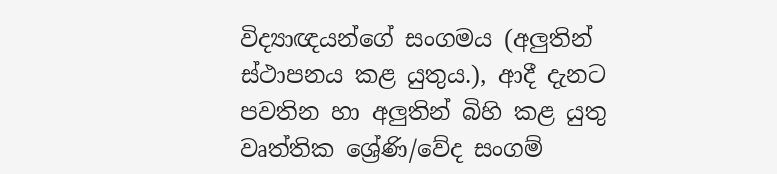විද්‍යාඥයන්ගේ සංගමය (අලුතින් ස්ථාපනය කළ යුතුය.), ආදී දැනට පවතින හා අලුතින් බිහි කළ යුතු වෘත්තික ශ්‍රේණි/වේද සංගම්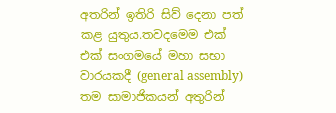අතරින් ඉතිරි සිව් දෙනා පත් කළ යුතුය.තවදමෙම එක් එක් සංගමයේ මහා සභා වාරයකදී (general assembly) තම සාමාජිකයන් අතුරින්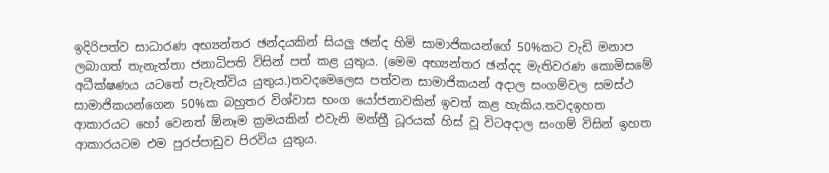ඉදිරිපත්ව සාධාරණ අභ්‍යන්තර ඡන්දයකින් සියලු ඡන්ද හිමි සාමාජිකයන්ගේ 50%කට වැඩි මනාප ලබාගත් තැනැත්තා ජනාධිපති විසින් පත් කළ යුතුය. (මෙම අභ්‍යන්තර ඡන්දද මැතිවරණ කොමිසමේ අධීක්ෂණය යටතේ පැවැත්විය යුතුය.)තවදමෙලෙස පත්වන සාමාජිකයන් අදාල සංගම්වල සමස්ථ සාමාජිකයන්ගෙන 50%ක බහුතර විශ්වාස භංග යෝජනාවකින් ඉවත් කළ හැකිය.තවදඉහත ආකාරයට හෝ වෙනත් ඕනෑම ක්‍රමයකින් එවැනි මන්ත්‍රී ධූරයක් හිස් වූ විටඅදාල සංගම් විසින් ඉහත ආකාරයටම එම පුරප්පාඩුව පිරවිය යුතුය.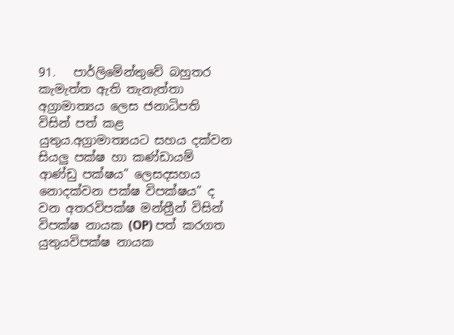91.   පාර්ලිමේන්තුවේ බහුතර කැමැත්ත ඇති තැනැත්තා අග්‍රාමාත්‍යය ලෙස ජනාධිපති විසින් පත් කළ යුතුය.අග්‍රාමාත්‍යයට සහය දක්වන සියලු පක්ෂ හා කණ්ඩායම් ආණ්ඩු පක්ෂය” ලෙසදසහය නොදක්වන පක්ෂ විපක්ෂය” ද වන අතරවිපක්ෂ මන්ත්‍රීන් විසින් විපක්ෂ නායක (OP) පත් කරගත යුතුයවිපක්ෂ නායක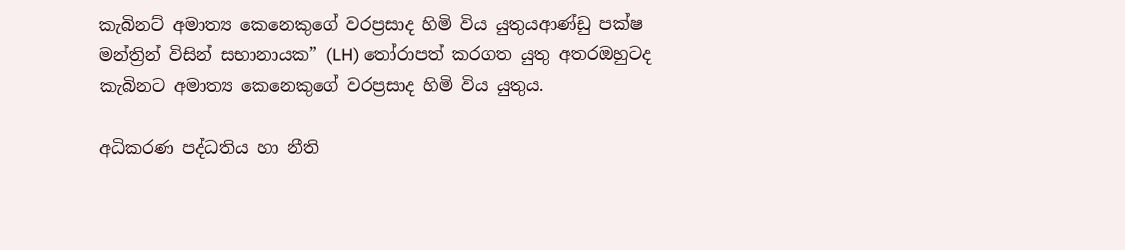කැබිනට් අමාත්‍ය කෙනෙකුගේ වරප්‍රසාද හිමි විය යුතුයආණ්ඩු පක්ෂ මන්ත්‍රින් විසින් සභානායක” (LH) තෝරාපත් කරගත යුතු අතරඔහුටද කැබිනට අමාත්‍ය කෙනෙකුගේ වරප්‍රසාද හිමි විය යුතුය.

අධිකරණ පද්ධතිය හා නීති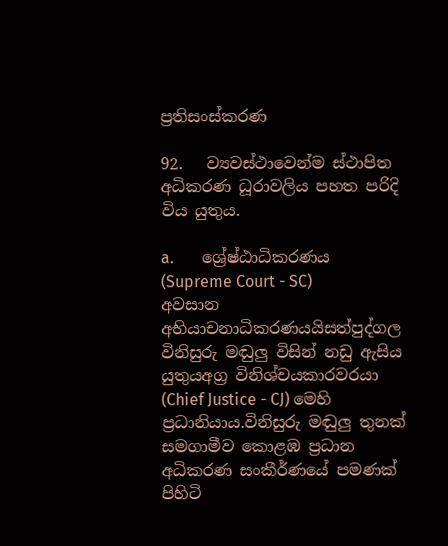ප්‍රතිසංස්කරණ

92.   ව්‍යවස්ථාවෙන්ම ස්ථාපිත අධිකරණ ධූරාවලිය පහත පරිදි විය යුතුය.

a.       ශ්‍රේෂ්ඨාධිකරණය (Supreme Court - SC)
අවසාන අභියාචනාධිකරණයයිසත්පුද්ගල විනිසුරු මඬුලු විසින් නඩු ඇසිය යුතුයඅග්‍ර විනිශ්චයකාරවරයා (Chief Justice - CJ) මෙහි ප්‍රධානියාය.විනිසුරු මඬුලු තුනක් සමගාමීව කොළඹ ප්‍රධාන අධිකරණ සංකීර්ණයේ පමණක් පිහිටි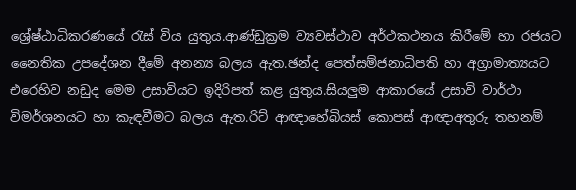ශ්‍රේෂ්ඨාධිකරණයේ රැස් විය යුතුය.ආණ්ඩුක්‍රම ව්‍යවස්ථාව අර්ථකථනය කිරීමේ හා රජයට නෛතික උපදේශන දීමේ අනන්‍ය බලය ඇත.ඡන්ද පෙත්සම්ජනාධිපති හා අග්‍රාමාත්‍යයට එරෙහිව නඩුද මෙම උසාවියට ඉදිරිපත් කළ යුතුය.සියලුම ආකාරයේ උසාවි වාර්ථා විමර්ශනයට හා කැඳවීමට බලය ඇත.රිට් ආඥාහේබියස් කොපස් ආඥාඅතුරු තහනම්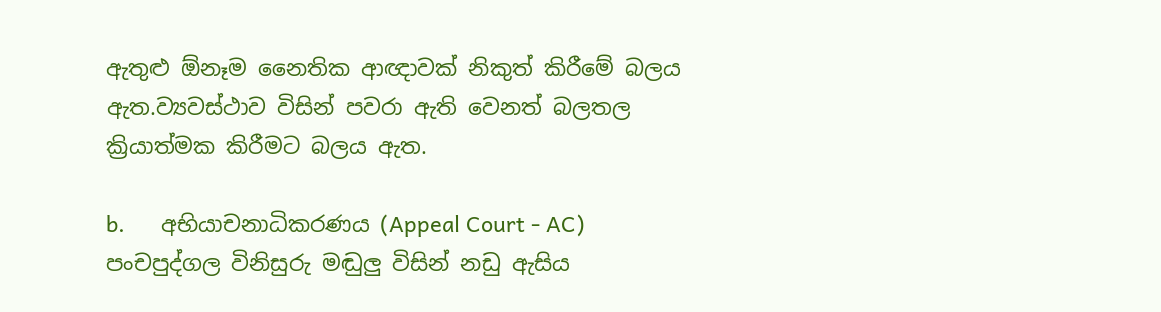ඇතුළු ඕනෑම නෛතික ආඥාවක් නිකුත් කිරීමේ බලය ඇත.ව්‍යවස්ථාව විසින් පවරා ඇති වෙනත් බලතල ක්‍රියාත්මක කිරීමට බලය ඇත.

b.      අභියාචනාධිකරණය (Appeal Court - AC)
පංචපුද්ගල විනිසුරු මඬුලු විසින් නඩු ඇසිය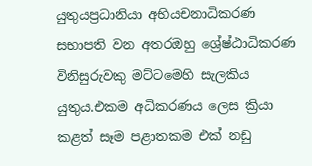යුතුයප්‍රධානියා අභියචනාධිකරණ සභාපති වන අතරඔහු ශ්‍රේෂ්ඨාධිකරණ විනිසුරුවකු මට්ටමෙහි සැලකිය යුතුය.එකම අධිකරණය ලෙස ක්‍රියා කළත් සෑම පළාතකම එක් නඩු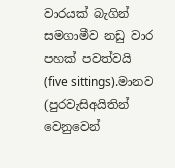වාරයක් බැගින් සමගාමීව නඩු වාර පහක් පවත්වයි (five sittings).මානව (පුරවැසිඅයිතින් වෙනුවෙන්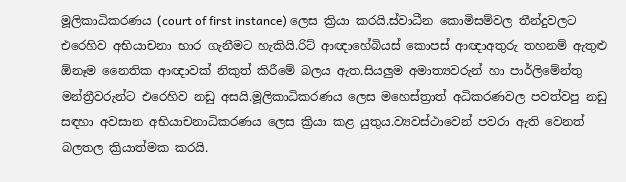මූලිකාධිකරණය (court of first instance) ලෙස ක්‍රියා කරයි.ස්වාධීන කොමිසම්වල තීන්දුවලට එරෙහිව අභියාචනා භාර ගැනීමට හැකියි.රිට් ආඥාහේබියස් කොපස් ආඥාඅතුරු තහනම් ඇතුළු ඕනෑම නෛතික ආඥාවක් නිකුත් කිරීමේ බලය ඇත.සියලුම අමාත්‍යවරුන් හා පාර්ලිමේන්තු මන්ත්‍රීවරුන්ට එරෙහිව නඩු අසයි.මූලිකාධිකරණය ලෙස මහෙස්ත්‍රාත් අධිකරණවල පවත්වපු නඩු සඳහා අවසාන අභියාචනාධිකරණය ලෙස ක්‍රියා කළ යුතුය.ව්‍යවස්ථාවෙන් පවරා ඇති වෙනත් බලතල ක්‍රියාත්මක කරයි.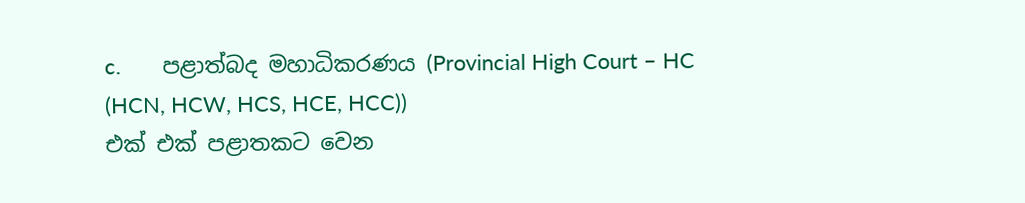c.       පළාත්බද මහාධිකරණය (Provincial High Court – HC (HCN, HCW, HCS, HCE, HCC))
එක් එක් පළාතකට වෙන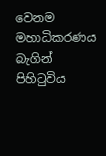වෙනම මහාධිකරණය බැගින් පිහිටුවිය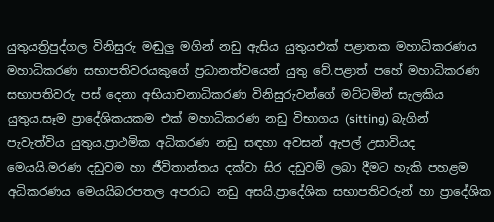යුතුයත්‍රිපුද්ගල විනිසුරු මඬුලු මගින් නඩු ඇසිය යුතුයඑක් පළාතක මහාධිකරණය මහාධිකරණ සභාපතිවරයකුගේ ප්‍රධානත්වයෙන් යුතු වේ.පළාත් පහේ මහාධිකරණ සභාපතිවරු පස් දෙනා අභියාචනාධිකරණ විනිසුරුවන්ගේ මට්ටමින් සැලකිය යුතුය.සෑම ප්‍රාදේශිකයකම එක් මහාධිකරණ නඩු විභාගය (sitting) බැගින් පැවැත්විය යුතුය.ප්‍රාථමික අධිකරණ නඩු සඳහා අවසන් ඇපල් උසාවියද මෙයයි.මරණ දඩුවම හා ජීවිතාන්තය දක්වා සිර දඩුවම් ලබා දීමට හැකි පහළම අධිකරණය මෙයයිබරපතල අපරාධ නඩු අසයි.ප්‍රාදේශික සභාපතිවරුන් හා ප්‍රාදේශික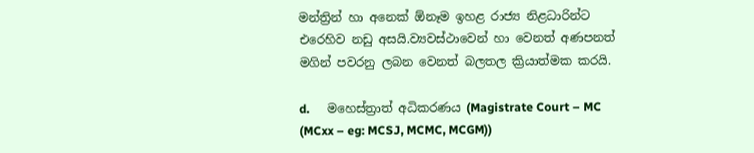මන්ත්‍රින් හා අනෙක් ඕනෑම ඉහළ රාජ්‍ය නිළධාරින්ට එරෙහිව නඩු අසයි.ව්‍යවස්ථාවෙන් හා වෙනත් අණපනත් මගින් පවරනු ලබන ‍වෙනත් බලතල ක්‍රියාත්මක කරයි.

d.      මහෙස්ත්‍රාත් අධිකරණය (Magistrate Court – MC (MCxx – eg: MCSJ, MCMC, MCGM))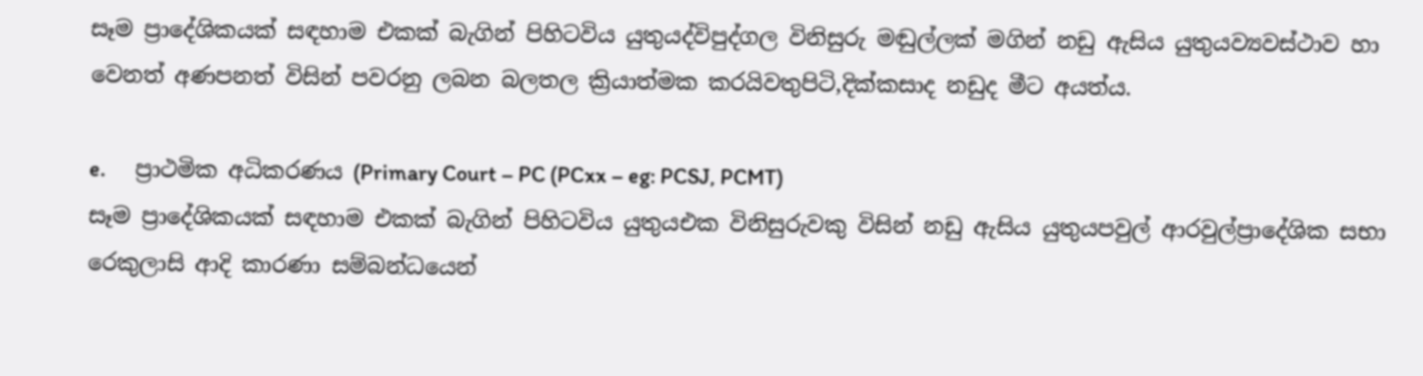සෑම ප්‍රාදේශිකයක් සඳහාම එකක් බැගින් පිහිටවිය යුතුයද්විපුද්ගල විනිසුරු මඬුල්ලක් මගින් නඩු ඇසිය යුතුයව්‍යවස්ථාව හා වෙනත් අණපනත් විසින් පවරනු ලබන බලතල ක්‍රියාත්මක කරයිවතුපිටි,දික්කසාද නඩුද මීට අයත්ය.

e.      ප්‍රාථමික අධිකරණය (Primary Court – PC (PCxx – eg: PCSJ, PCMT)
සෑම ප්‍රාදේශිකයක් සඳහාම එකක් බැගින් පිහිටවිය යුතුයඑක විනිසුරුවකු විසින් නඩු ඇසිය යුතුයපවුල් ආරවුල්ප්‍රාදේශික සභා රෙකුලාසි ආදි කාරණා සම්බන්ධයෙන්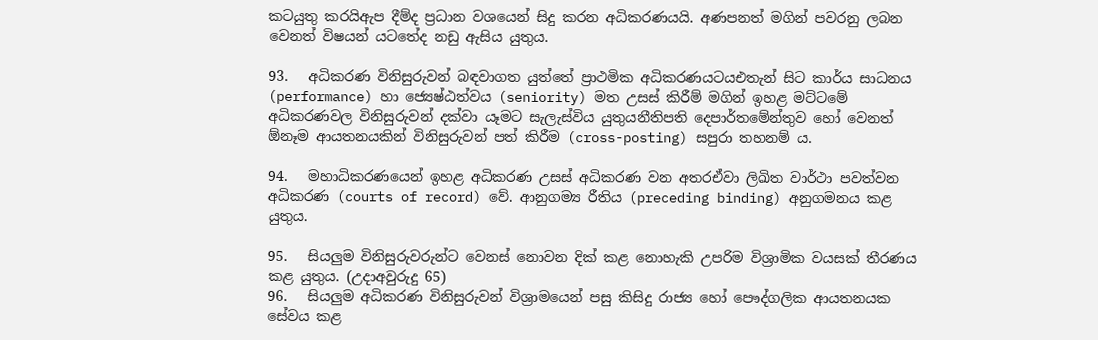කටයුතු කරයිඇප දීම්ද ප්‍රධාන වශයෙන් සිදු කරන අධිකරණයයි. අණපනත් මගින් පවරනු ලබන වෙනත් විෂයන් යටතේද නඩු ඇසිය යුතුය.

93.   අධිකරණ විනිසුරුවන් බඳවාගත යුත්තේ ප්‍රාථමික අධිකරණයටයඑතැන් සිට කාර්ය සාධනය (performance) හා ජ්‍යෙෂ්ඨත්වය (seniority) මත උසස් කිරීම් මගින් ඉහළ මට්ටමේ අධිකරණවල විනිසුරුවන් දක්වා යෑමට සැලැස්විය යුතුයනීතිපති දෙපාර්තමේන්තුව හෝ වෙනත් ඕනෑම ආයතනයකින් විනිසුරුවන් පත් කිරීම (cross-posting) සපුරා තහනම් ය.

94.   මහාධිකරණයෙන් ඉහළ අධිකරණ උසස් අධිකරණ වන අතරඒවා ලිඛිත වාර්ථා පවත්වන අධිකරණ (courts of record) වේ. ආනුගම්‍ය රීතිය (preceding binding) අනුගමනය කළ යුතුය.

95.   සියලුම විනිසුරුවරුන්ට වෙනස් නොවන දික් කළ නොහැකි උපරිම විශ්‍රාමික වයසක් තීරණය කළ යුතුය. (උදාඅවුරුදු 65)
96.   සියලුම අධිකරණ විනිසුරුවන් විශ්‍රාමයෙන් පසු කිසිදු රාජ්‍ය හෝ පෞද්ගලික ආයතනයක සේවය කළ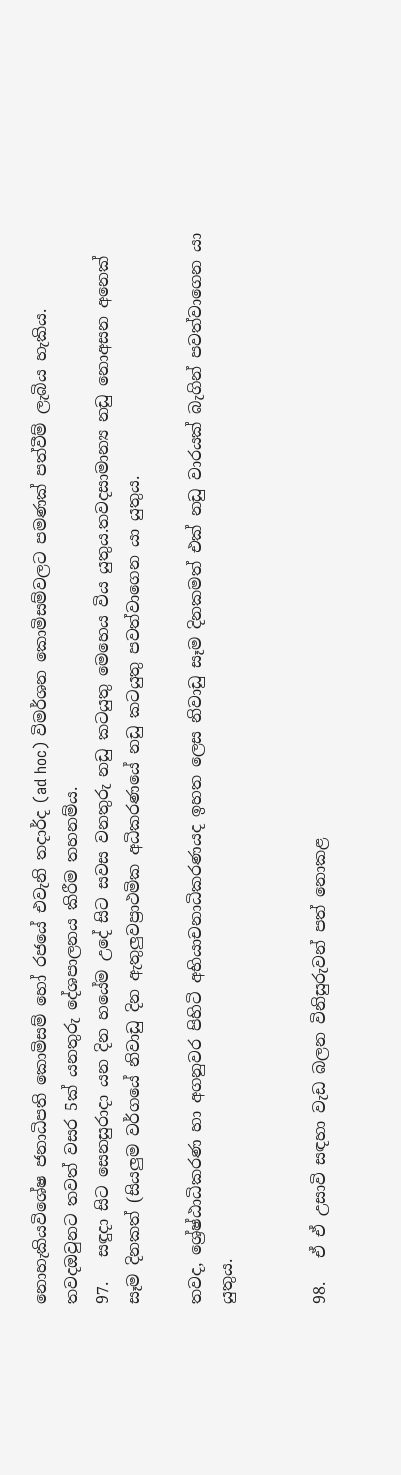නොහැකියවිශේෂ ජනාධිපති කොමිසම් හෝ රජයේ එවැනි තදාර්ද (ad hoc) විමර්ශන කොමිසම්වලට පමණක් පත්වීම් ලැබිය හැකිය. තවදඔවුනට තවත් වසර 5ක් යනතුරු දේශපාලනය කිරීම තහනම්ය.
97.   සඳුදා සිට සෙනසුරාදා යන දින හයේම උදේ සිට සවස වනතුරු නඩු කටයුතු මෙහෙය විය යුතුය.තවදසාමාන්‍ය නඩු නොඅසන අනෙක් සෑම දිනකත් (සියලුම වර්ගයේ නිවාඩු දින ඇතුලුවප්‍රාථමික අධිකරණයේ නඩු කටයුතු පවත්වාගෙන යා යුතුය.

තවද, ශ්‍රේෂ්ඨාධිකරණ හා අගනුවර පිහිටි අභියාචනාධිකරණයද ‍ඉහත ලෙස නිවාඩු සෑම දිනකමත් එක් නඩු වාරයක් බැගින් පවත්වාගෙන යා යුතුය.


98.   ඒ ඒ උසාවි සඳහා වැඩ බලන විනිසුරුවන් පත් නොකළ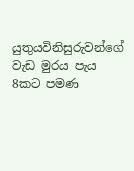යුතුයවිනිසුරුවන්ගේ වැඩ මුරය පැය 8කට පමණ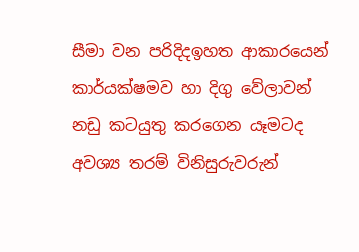සීමා වන පරිදිදඉහත ආකාරයෙන් කාර්යක්ෂමව හා දිගු වේලාවන් නඩු කටයුතු කරගෙන යෑමටද අවශ්‍ය තරම් විනිසුරුවරුන්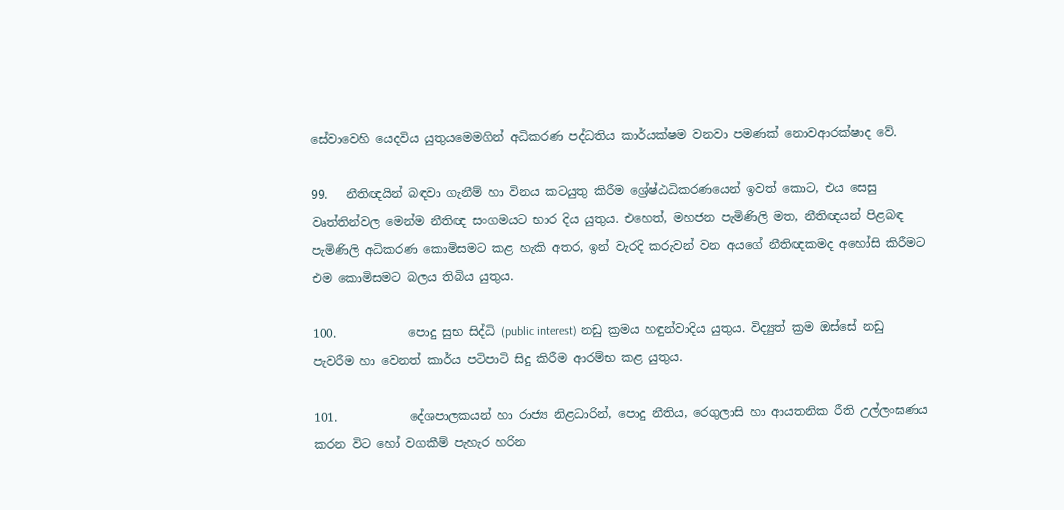සේවාවෙහි යෙදවිය යුතුයමෙමගින් අධිකරණ පද්ධතිය කාර්යක්ෂම වනවා පමණක් නොවආරක්ෂාද වේ.

99.   නීතිඥයින් බඳවා ගැනීම් හා විනය කටයුතු කිරීම ශ්‍රේෂ්ඨධිකරණයෙන් ඉවත් කොට, එය සෙසු වෘත්තින්වල මෙන්ම නීතිඥ සංගමයට භාර දිය යුතුය. එහෙත්, මහජන පැමිණිලි මත, නීතිඥයන් පිළබඳ පැමිණිලි අධිකරණ කොමිසමට කළ හැකි අතර, ඉන් වැරදි කරුවන් වන අයගේ නීතිඥකමද අහෝසි කිරීමට එම කොමිසමට බලය තිබිය යුතුය.

100.            පොදු සුභ සිද්ධි (public interest) නඩු ක්‍රමය හඳුන්වාදිය යුතුය. විද්‍යුත් ක්‍රම ඔස්සේ නඩු පැවරීම හා වෙනත් කාර්ය පටිපාටි සිදු කිරීම ආරම්භ කළ යුතුය.

101.            දේශපාලකයන් හා රාජ්‍ය නිළධාරින්, පොදු නීතිය, රෙගුලාසි හා ආයතනික රීති උල්ලංඝණය කරන විට හෝ වගකීම් පැහැර හරින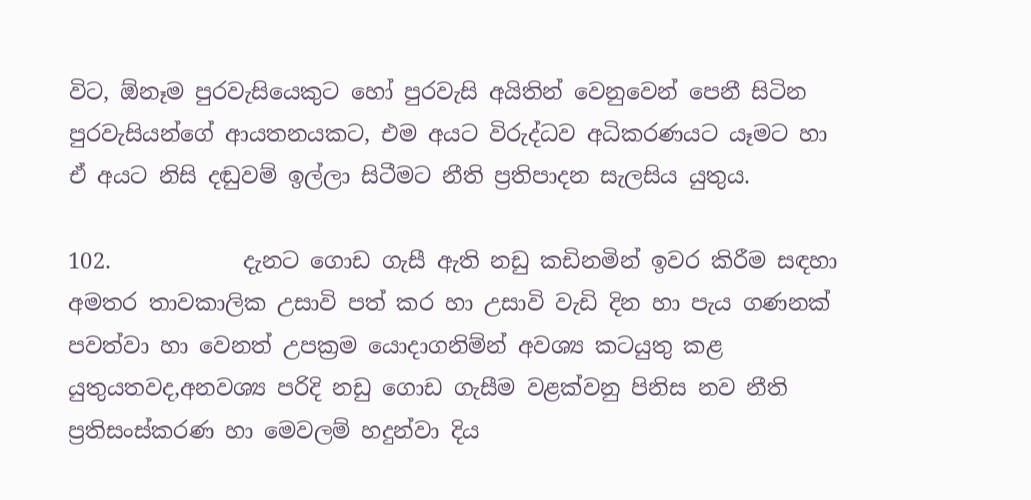විට, ඕනෑම පුරවැසියෙකුට හෝ පුරවැසි අයිතින් වෙනුවෙන් පෙනී සිටින පුරවැසියන්ගේ ආයතනයකට, එම අයට විරුද්ධව අධිකරණයට යෑමට හා ඒ අයට නිසි දඬුවම් ඉල්ලා සිටීමට නීති ප්‍රතිපාදන සැලසිය යුතුය.

102.            දැනට ගොඩ ගැසී ඇති නඩු කඩිනමින් ඉවර කිරීම සඳහා අමතර තාවකාලික උසාවි පත් කර හා උසාවි වැඩි දින හා පැය ගණනක් පවත්වා හා වෙනත් උපක්‍රම යොදාගනිම්න් අවශ්‍ය කටයුතු කළ යුතුයතවද,අනවශ්‍ය පරිදි නඩු ගොඩ ගැසීම වළක්වනු පිනිස නව නීති ප්‍රතිසංස්කරණ හා මෙවලම් හදුන්වා දිය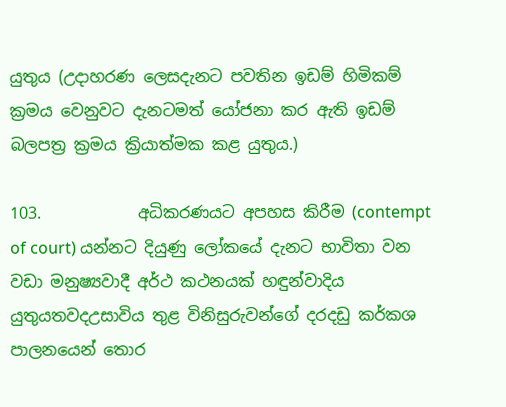යුතුය (උදාහරණ ලෙසදැනට පවතින ඉඩම් හිමිකම් ක්‍රමය වෙනුවට දැනටමත් යෝජනා කර ඇති ඉඩම් බලපත්‍ර ක්‍රමය ක්‍රියාත්මක කළ යුතුය.)

103.            අධිකරණයට අපහස කිරීම (contempt of court) යන්නට දියුණු ලෝකයේ දැනට භාවිතා වන වඩා මනුෂ්‍යවාදී අර්ථ කථනයක් හඳුන්වාදිය යුතුයතවදඋසාවිය තුළ විනිසුරුවන්ගේ දරදඩු කර්කශ පාලනයෙන් තොර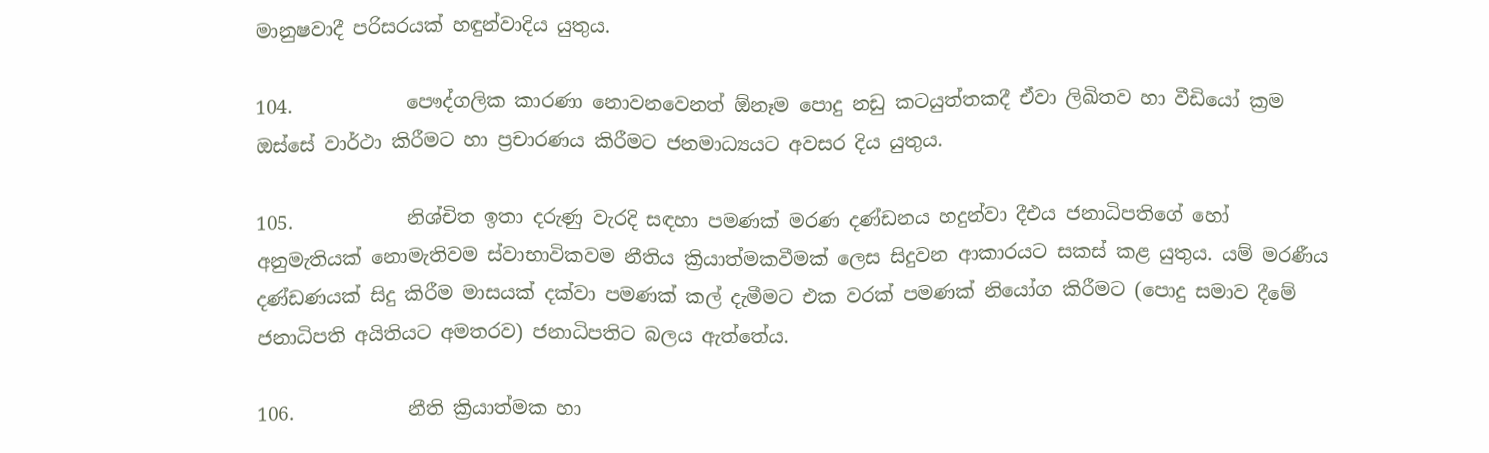මානුෂවාදී පරිසරයක් හඳුන්වාදිය යුතුය.

104.            පෞද්ගලික කාරණා නොවනවෙනත් ඕනෑම පොදු නඩු කටයුත්තකදී ඒවා ලිඛිතව හා වීඩියෝ ක්‍රම ඔස්සේ වාර්ථා කිරීමට හා ප්‍රචාරණය කිරීමට ජනමාධ්‍යයට අවසර දිය යුතුය.

105.            නිශ්චිත ඉතා දරුණු වැරදි සඳහා පමණක් මරණ දණ්ඩනය හදුන්වා දීඑය ජනාධිපතිගේ හෝ අනුමැතියක් නොමැතිවම ස්වාභාවිකවම නීතිය ක්‍රියාත්මකවීමක් ලෙස සිදුවන ආකාරයට සකස් කළ යුතුය. යම් මරණීය දණ්ඩණයක් සිදු කිරීම මාසයක් දක්වා පමණක් කල් දැමීමට එක වරක් පමණක් නියෝග කිරීමට (පොදු සමාව දීමේ ජනාධිපති අයිතියට අමතරව) ජනාධිපතිට බලය ඇත්තේය.

106.            නීති ක්‍රියාත්මක හා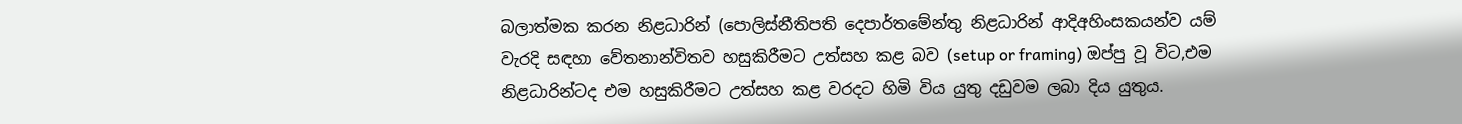බලාත්මක කරන නිළධාරින් (පොලිස්නීතිපති දෙපාර්තමේන්තු නිළධාරින් ආදිඅහිංසකයන්ව යම් වැරදි සඳහා වේතනාන්විතව හසුකිරීමට උත්සහ කළ බව (setup or framing) ඔප්පු වූ විට,එම නිළධාරින්ටද එම හසුකිරීමට උත්සහ කළ වරදට හිමි විය යුතු දඩුවම ලබා දිය යුතුය.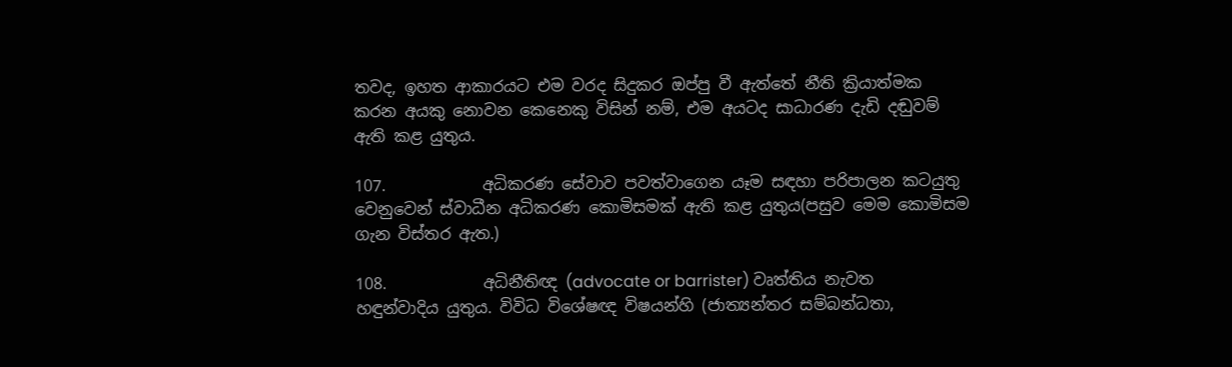තවද, ඉහත ආකාරයට එම වරද සිදුකර ඔප්පු වී ඇත්තේ නීති ක්‍රියාත්මක කරන අයකු නොවන කෙනෙකු විසින් නම්, එම අයටද සාධාරණ දැඩි දඬුවම් ඇති කළ යුතුය.

107.            අධිකරණ සේවාව පවත්වාගෙන යෑම සඳහා පරිපාලන කටයුතු වෙනුවෙන් ස්වාධීන අධිකරණ කොමිසමක් ඇති කළ යුතුය(පසුව මෙම කොමිසම ගැන විස්තර ඇත.)

108.            අධිනීතිඥ (advocate or barrister) වෘත්තිය නැවත හඳුන්වාදිය යුතුය. විවිධ විශේෂඥ විෂයන්හි (ජාත්‍යන්තර සම්බන්ධතා,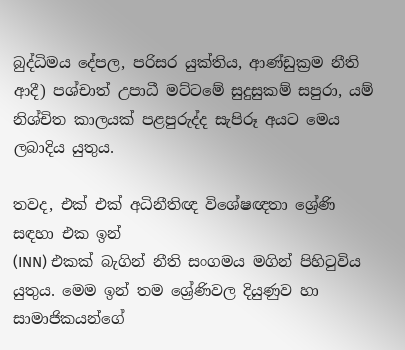බුද්ධිමය දේපල, පරිසර යුක්තිය, ආණ්ඩුක්‍රම නීති ආදී) පශ්චාත් උපාධී මට්ටමේ සුදුසුකම් සපුරා, යම් නිශ්චිත කාලයක් පළපුරුද්ද සැපිරූ අයට මෙය ලබාදිය යුතුය.

තවද, එක් එක් අධිනීතිඥ ‍විශේෂඥතා ශ්‍රේණි සඳහා එක ඉන්
(INN) එකක් බැගින් නීති සංගමය මගින් පිහිටුවිය යුතුය. මෙම ‍ඉන් තම ශ්‍රේණිවල දියුණුව හා සාමාජිකයන්ගේ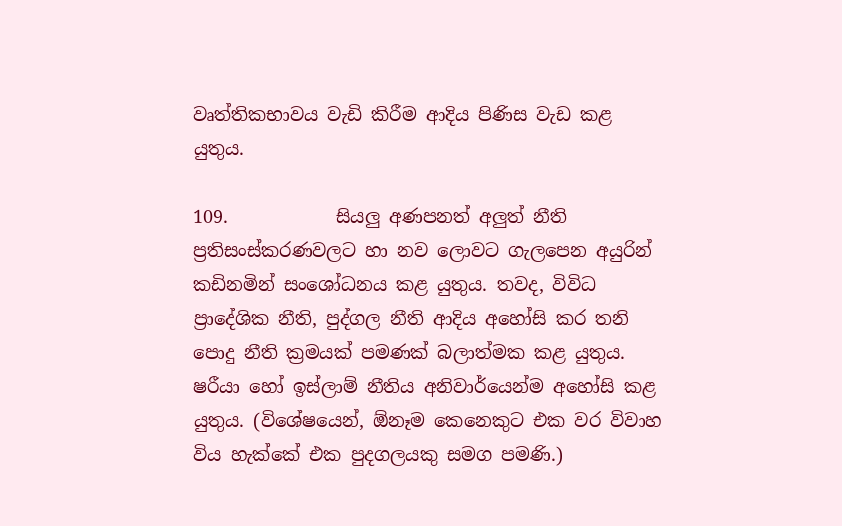වෘත්තිකභාවය වැඩි කිරීම ආදිය පිණිස වැඩ කළ යුතුය.

109.            සියලු අණපනත් අලුත් නීති ප්‍රතිසංස්කරණවලට හා නව ලොවට ගැලපෙන අයුරින් කඩිනමින් සංශෝධනය කළ යුතුය. තවද, විවිධ ප්‍රාදේශික නීති, පුද්ගල නීති ආදිය අහෝසි කර තනි පොදු නීති ක්‍රමයක් පමණක් බලාත්මක කළ යුතුය. ෂරීයා හෝ ඉස්ලාම් නීතිය අනිවාර්යෙන්ම අහෝසි කළ යුතුය. (විශේෂයෙන්, ඕනෑම කෙනෙකුට එක වර විවාහ විය හැක්කේ එක පුදගලයකු සමග පමණි.)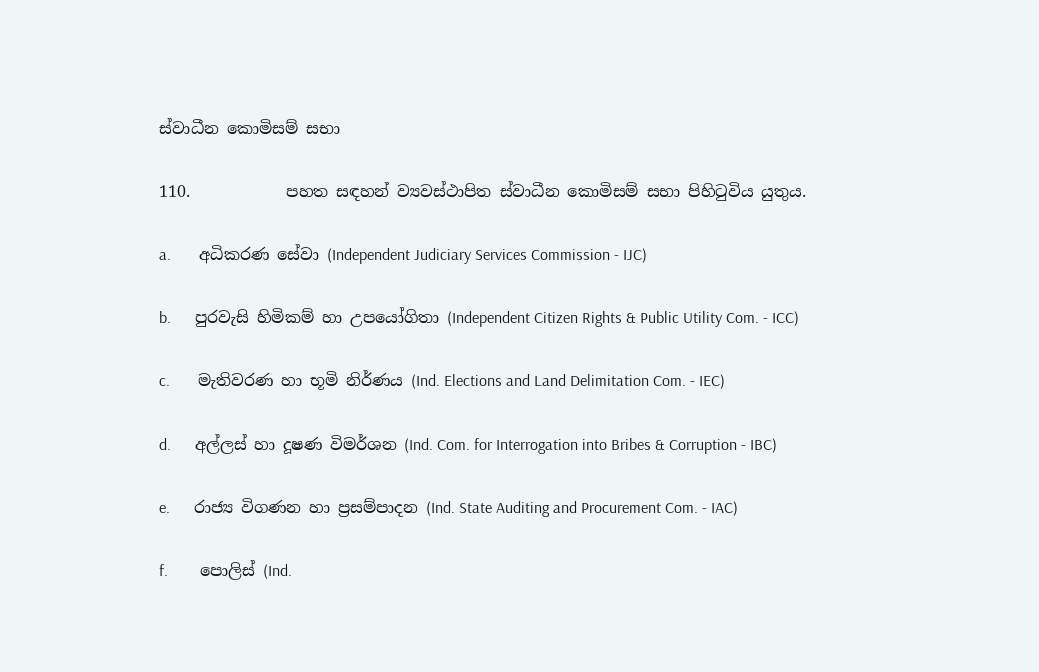ස්වාධීන කොමිසම් සභා

110.            පහත සඳහන් ව්‍යවස්ථාපිත ස්වාධීන කොමිසම් සභා පිහිටුවිය යුතුය.

a.       අධිකරණ සේවා (Independent Judiciary Services Commission - IJC)

b.      පුරවැසි හිමිකම් හා උපයෝගිතා (Independent Citizen Rights & Public Utility Com. - ICC)

c.       මැතිවරණ හා භූමි නිර්ණය (Ind. Elections and Land Delimitation Com. - IEC)

d.      අල්ලස් හා දූෂණ විමර්ශන (Ind. Com. for Interrogation into Bribes & Corruption - IBC)

e.      රාජ්‍ය විගණන හා ප්‍රසම්පාදන (Ind. State Auditing and Procurement Com. - IAC)

f.        පොලිස් (Ind.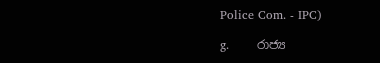Police Com. - IPC)

g.       රාජ්‍ය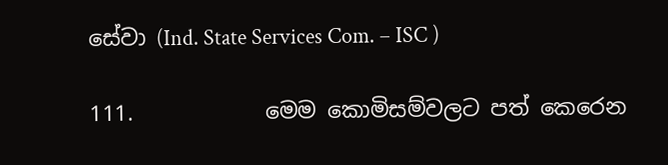සේවා (Ind. State Services Com. – ISC )

111.            මෙම කොමිසම්වලට පත් කෙරෙන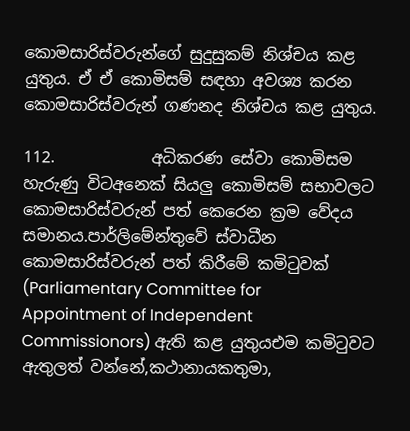කොමසාරිස්වරුන්ගේ සුදුසුකම් නිශ්චය කළ යුතුය. ඒ ඒ කොමිසම් සඳහා අවශ්‍ය කරන කොමසාරිස්වරුන් ගණනද නිශ්චය කළ යුතුය.

112.            අධිකරණ සේවා කොමිසම හැරුණු විටඅනෙක් සියලු කොමිසම් සභාවලට කොමසාරිස්වරුන් පත් කෙරෙන ක්‍රම වේදය සමානය.පාර්ලිමේන්තුවේ ස්වාධීන කොමසාරිස්වරුන් පත් ‍කිරීමේ කමිටුවක් (Parliamentary Committee for Appointment of Independent Commissionors) ඇති කළ යුතුයඑම කමිටුවට ඇතුලත් වන්නේ,කථානායකතුමා,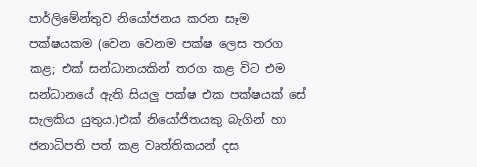පාර්ලිමේන්තුව නියෝජනය කරන සෑම පක්ෂයකම (වෙන වෙනම පක්ෂ ලෙස තරග කළ; එක් සන්ධානයකින් තරග කළ විට එම සන්ධානයේ ඇති සියලු පක්ෂ එක පක්ෂයක් සේ සැලකිය යුතුය.)එක් නියෝජිතයකු‍ බැගින් හා ජනාධිපති පත් කළ වෘත්තිකයන්‍ දස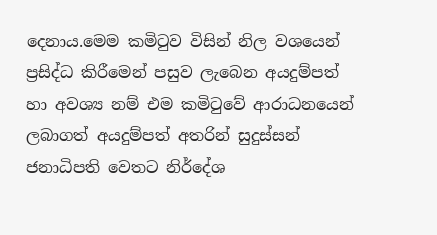දෙනාය.මෙම කමිටුව විසින් නිල වශයෙන් ප්‍රසිද්ධ කිරීමෙන් පසුව ලැබෙන අයදුම්පත් හා අවශ්‍ය නම් එම කමිටුවේ ආරාධනයෙන් ලබාගත් අයදුම්පත් අතරින් සුදුස්සන් ජනාධිපති වෙතට නිර්දේශ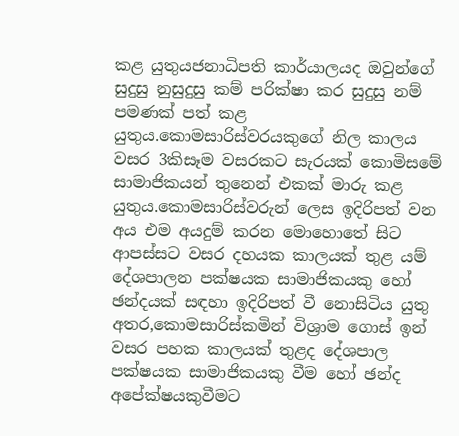කළ යුතුයජනාධිපති කාර්යාලයද ඔවු‍න්ගේ සුදුසු නුසුදුසු කම් පරික්ෂා කර සුදුසු නම් පමණක් පත් කළ යුතුය.කොමසාරිස්වරයකුගේ නිල කාලය වසර 3කිසෑම වසරකට සැරයක් කොමිසමේ සාමාජිකයන් තුනෙන් එකක් මාරු කළ යුතුය.කොමසාරිස්වරුන් ලෙස ඉදිරිපත් වන අය එම අයදුම් කරන මොහොතේ සිට ආපස්සට වසර දහයක කාලයක් තුළ යම් දේශපාලන පක්ෂයක සාමාජිකයකු හෝ ඡන්දයක් සඳහා ඉදිරිපත් වී නොසිටිය යුතු අතර,කොමසාරිස්කමින් විශ්‍රාම ගොස් ඉන් වසර පහක කාලයක් තුළද දේශපාල පක්ෂයක සාමාජිකයකු වීම හෝ ඡන්ද අපේක්ෂයකුවීමට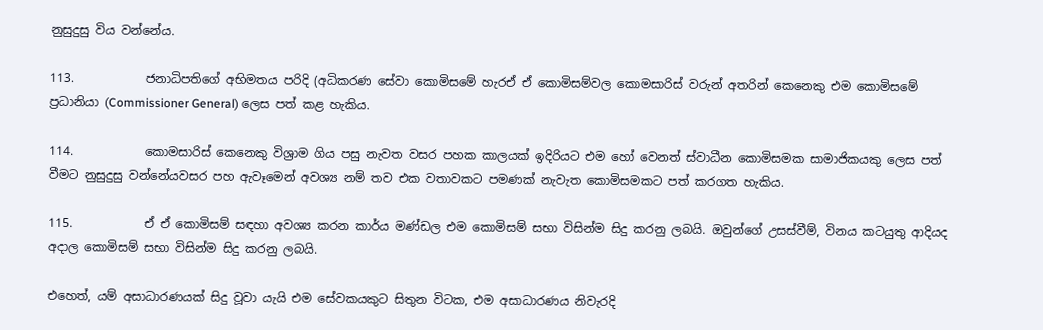නුසුදුසු විය වන්නේය.

113.            ජනාධිපතිගේ අභිමතය පරිදි (අධිකරණ සේවා කොමිසමේ හැරඒ ඒ කොමිසම්වල කොමසාරිස් වරුන් අතරින් කෙනෙකු එම කොමිසමේ ප්‍රධානියා (Commissioner General) ලෙස පත් කළ හැකිය.

114.            කොමසාරිස් කෙනෙකු විශ්‍රාම ගිය පසු නැවත වසර පහක කාලයක් ඉදිරියට එම හෝ වෙනත් ස්වාධීන කොමිසමක සාමාජිකයකු ලෙස පත් වීමට නුසුදුසු වන්නේයවසර පහ ඇවෑමෙන් අවශ්‍ය නම් තව එක වතාවකට පමණක් නැවැත කොමිසමකට පත් කරගත හැකිය.

115.            ඒ ඒ කොමිසම් සඳහා අවශ්‍ය කරන කාර්ය මණ්ඩල එම කොමිසම් සභා විසින්ම සිදු කරනු ලබයි. ඔවුන්ගේ උසස්වීම්, විනය කටයුතු ආදියද අදාල කොමිසම් සභා විසින්ම සිදු කරනු ලබයි.

එහෙත්, යම් අසාධාරණයක් සිදු වූවා යැයි එම සේවකයකුට සිතුන විටක, එම අසාධාරණය නිවැරදි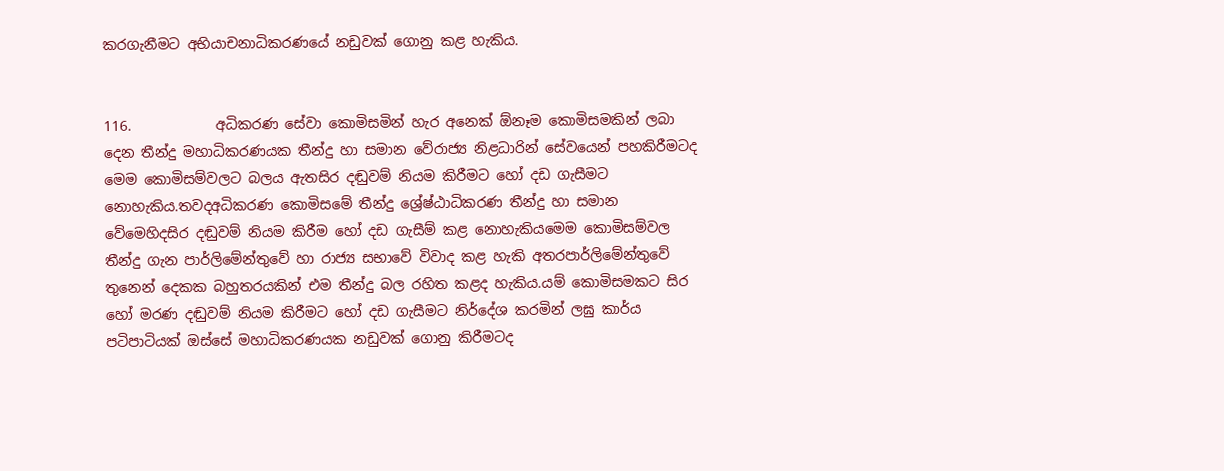කරගැනීමට අභියාචනාධිකරණයේ නඩුවක් ගොනු කළ හැකිය.


116.            අධිකරණ සේවා කොමිසමින් හැර අනෙක් ඕනෑම කොමිසමකින් ලබා දෙන තීන්දු මහාධිකරණයක තීන්දු හා සමාන වේරාජ්‍ය නිළධාරින් සේවයෙන් පහකිරීමටද මෙම කොමිසම්වලට බලය ඇතසිර දඬුවම් නියම කිරීමට හෝ දඩ ගැසීමට නොහැකිය.තවදඅධිකරණ කොමිසමේ තීන්දු ශ්‍රේෂ්ඨාධිකරණ තීන්දු හා සමාන වේමෙහිදසිර දඬුවම් නියම කිරීම හෝ දඩ ගැසීම් කළ නොහැකියමෙම කොමිසම්වල තීන්දු ගැන පාර්ලිමේන්තුවේ හා රාජ්‍ය සභාවේ විවාද කළ හැකි අතරපාර්ලිමේන්තුවේ තුනෙන් දෙකක බහුතරයකින් එම තීන්දු බල රහිත කළද හැකිය.යම් කොමිසමකට සිර හෝ මරණ දඬුවම් නියම කිරීමට හෝ දඩ ගැසීමට නිර්දේශ කරමින් ලඝු කාර්ය පටිපාටියක් ඔස්සේ මහාධිකරණයක නඩුවක් ගොනු කිරීමටද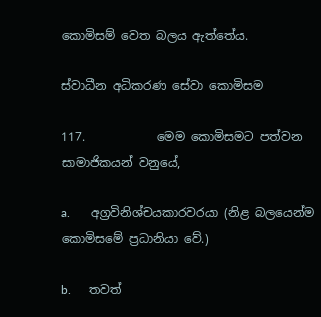කොමිසම් වෙත බලය ඇත්තේය.

ස්වාධීන අධිකරණ සේවා කොමිසම

117.            මෙම කොමිසමට පත්වන සාමාජිකයන් වනුයේ,

a.       අග්‍රවිනිශ්චයකාරවරයා (නිළ බලයෙන්ම කොමිසමේ ප්‍රධානියා වේ.)

b.      තවත්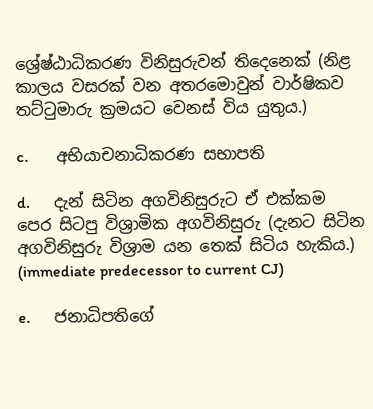ශ්‍රේෂ්ඨාධිකරණ විනිසුරුවන් තිදෙනෙක් (නිළ කාලය වසරක් වන අතරමොවුන් වාර්ෂිකව තට්ටුමාරු ක්‍රමයට වෙනස් විය යුතුය.)

c.       අභියාචනාධිකරණ සභාපති

d.      දැන් සිටින අගවිනිසුරුට ඒ එක්කම පෙර සිටපු විශ්‍රාමික අගවිනිසුරු (දැනට සිටින අගවිනිසුරු විශ්‍රාම යන තෙක් සිටිය හැකිය.) (immediate predecessor to current CJ)

e.      ජනාධිපතිගේ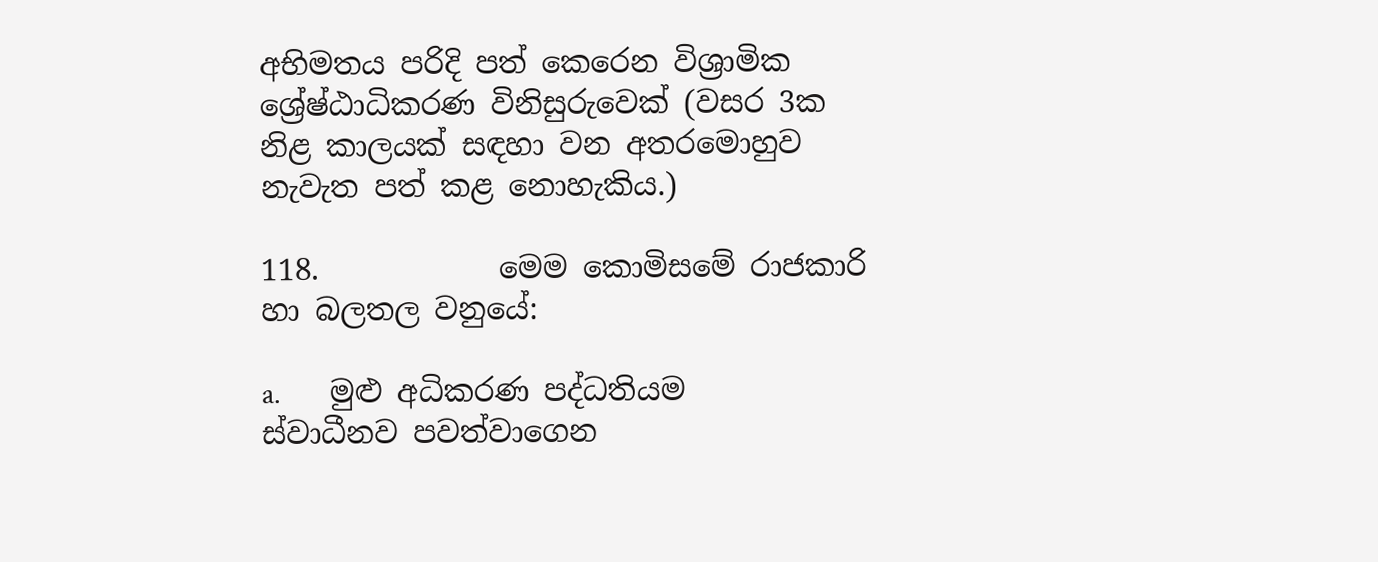අභිමතය පරිදි පත් කෙරෙන විශ්‍රාමික ශ්‍රේෂ්ඨාධිකරණ විනිසුරුවෙක් (වසර 3ක නිළ කාලයක් සඳහා වන අතරමොහුව නැවැත පත් කළ නොහැකිය.)

118.            මෙම කොමිසමේ රාජකාරි හා බලතල වනුයේ:

a.       මුළු අධිකරණ පද්ධතියම ස්වාධීනව පවත්වාගෙන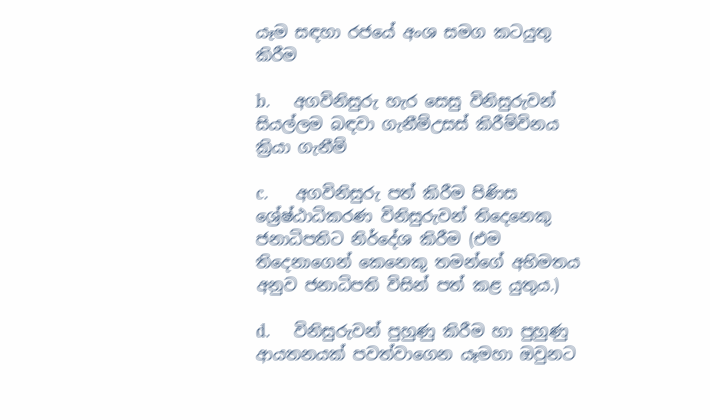යෑම සඳහා රජයේ අංශ සමග කටයුතු කිරීම

b.      අගවිනිසුරු හැර සෙසු විනිසුරුවන් සියල්ලම බඳවා ගැනීම්උසස් කිරීම්විනය ක්‍රියා ගැනීම්

c.       අගවිනිසුරු පත් කිරීම පිණිස ශ්‍රේෂ්ඨාධිකරණ විනිසුරුවන් තිදෙනෙකු ජනාධිපතිට නිර්දේශ කිරීම (එම තිදෙනාගෙන් කෙනෙකු තමන්ගේ අභිමතය අනුව ජනාධිපති විසින් පත් කළ යුතුය.)

d.      විනිසුරුවන් පුහුණු කිරීම හා පුහුණු ආයතනයක් පවත්වාගෙන යෑමහා ඔවුනට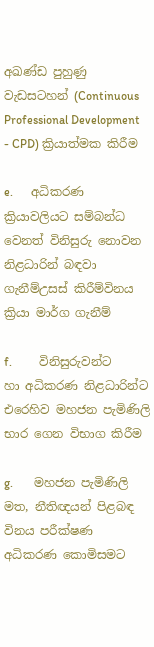අඛණ්ඩ පුහුණු වැඩසටහන් (Continuous Professional Development - CPD) ක්‍රියාත්මක කිරීම

e.      අධිකරණ ක්‍රියාවලියට සම්බන්ධ වෙනත් විනිසුරු නොවන නිළධාරින් බඳවා ගැනීම්උසස් කිරීම්විනය ක්‍රියා මාර්ග ගැනීම්

f.         විනිසුරුවන්ට හා අධිකරණ නිළධාරින්ට එරෙහිව මහජන පැමිණිලි භාර ගෙන විභාග කිරීම

g.       මහජන පැමිණිලි මත, නීතිඥයන් පිළබඳ විනය පරීක්ෂණ අධිකරණ කොමිසමට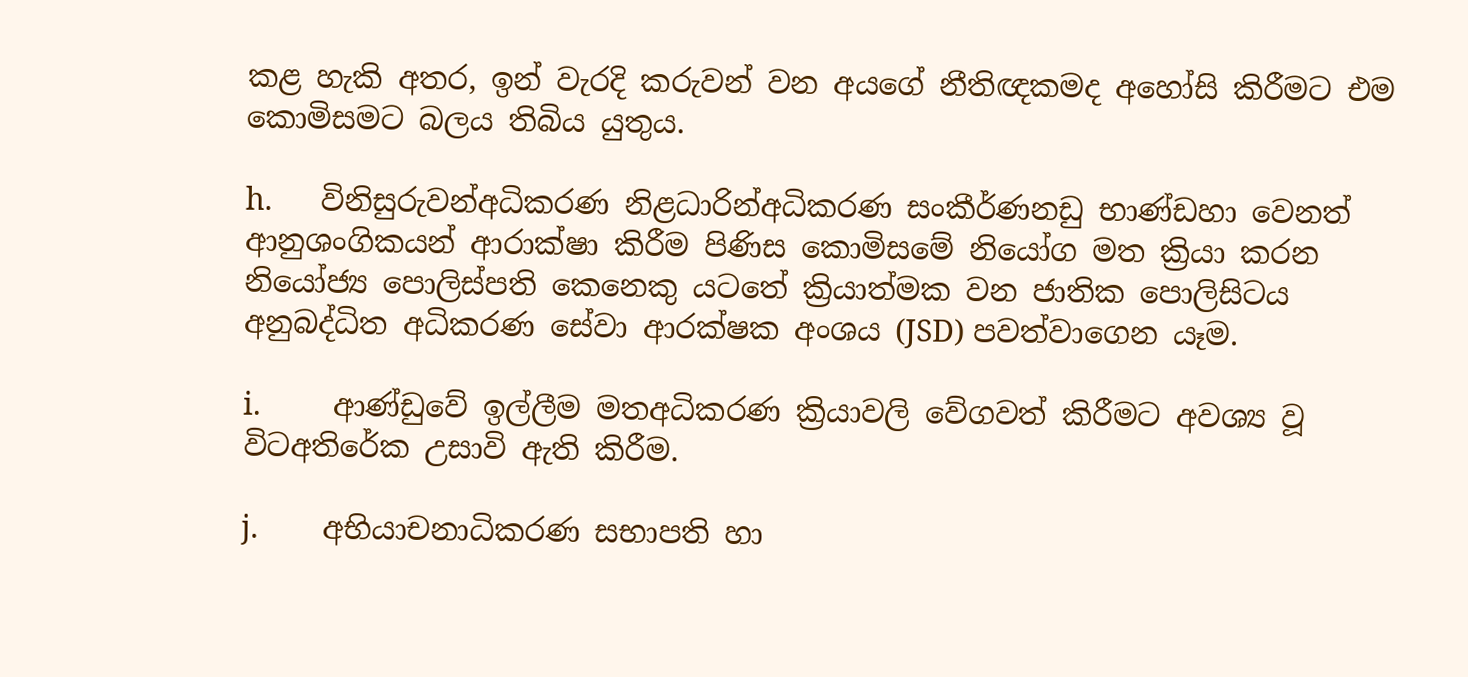කළ හැකි අතර, ඉන් වැරදි කරුවන් වන අයගේ නීතිඥකමද අහෝසි කිරීමට එම කොමිසමට බලය තිබිය යුතුය.

h.      විනිසුරුවන්අධිකරණ නිළධාරින්අධිකරණ සංකීර්ණනඩු භාණ්ඩහා වෙනත් ආනුශංගිකයන් ආරාක්ෂා කිරීම පිණිස කොමිසමේ නියෝග මත ක්‍රියා කරන නියෝජ්‍ය පොලිස්පති කෙනෙකු යටතේ ක්‍රියාත්මක වන ජාතික පොලිසිටය අනුබද්ධිත අධිකරණ සේවා ආරක්ෂක අංශය (JSD) පවත්වාගෙන යෑම.

i.         ආණ්ඩුවේ ඉල්ලීම මතඅධිකරණ ක්‍රියාවලි වේගවත් කිරීමට අවශ්‍ය වූ විටඅතිරේක උසාවි ඇති කිරීම.

j.        අභියාචනාධිකරණ සභාපති හා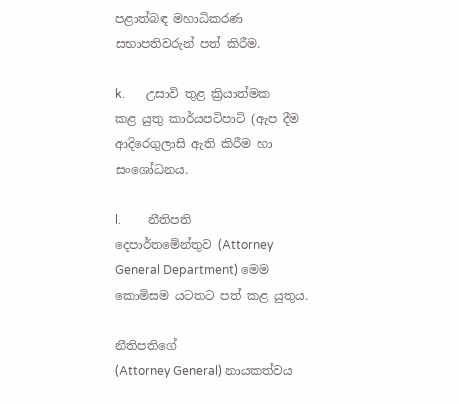පළාත්බඳ මහාධිකරණ සභාපතිවරුන් පත් කිරීම.

k.       උසාවි තුළ ක්‍රියාත්මක කළ යුතු කාර්යපටිපාටි (ඇප දීම ආදිරෙගුලාසි ඇති කිරීම හා සංශෝධනය.

l.         නීතිපති දෙපාර්තමේන්තුව (Attorney General Department) මෙම කොමිසම යටතට පත් කළ යුතුය.

නීතිපතිගේ
(Attorney General) නායකත්වය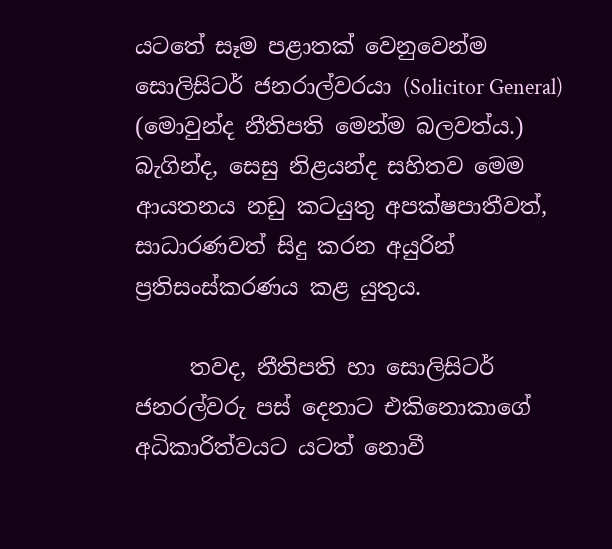යටතේ සෑම පළාතක් වෙනුවෙන්ම සොලිසිටර් ජනරාල්වරයා (Solicitor General) (මොවුන්ද නීතිපති මෙන්ම බලවත්ය.) බැගින්ද, සෙසු නිළයන්ද සහිතව මෙම ආයතනය නඩු කටයුතු අපක්ෂපාතීවත්, සාධාරණවත් සිදු කරන අයුරින් ප්‍රතිසංස්කරණය කළ යුතුය.

     තවද, නීතිපති හා සොලිසිටර් ජනරල්වරු පස් දෙනා‍ට එකිනොකාගේ අධිකාරිත්වයට යටත් නොවී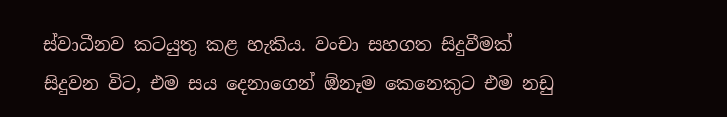ස්වාධීනව කටයුතු කළ හැකිය. වංචා සහගත සිදුවීමක් සිදුවන විට, එම සය දෙනාගෙන් ඕනෑම කෙනෙකුට එම නඩු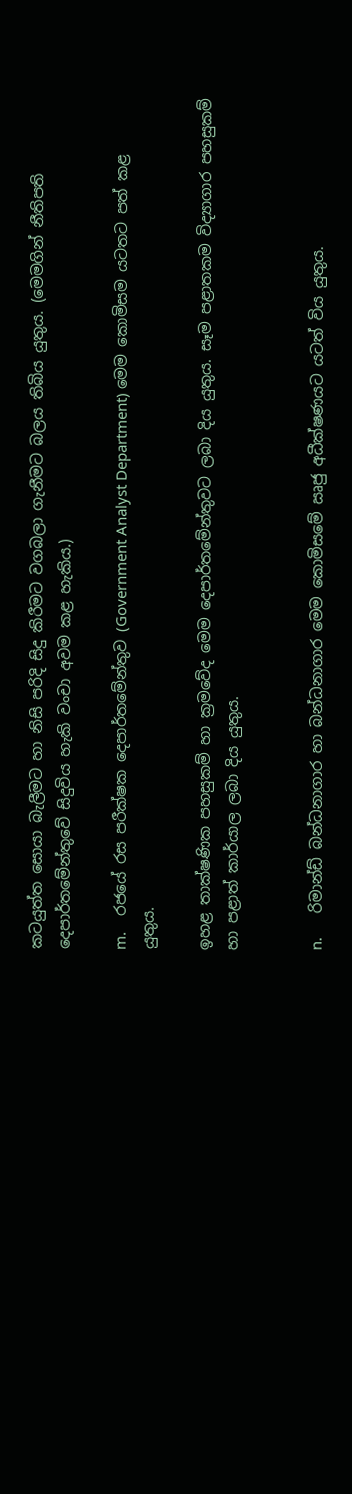කටයුත්ත සොයා බැලීමට හා නිසි පරිදි සිදු කිරීමට වගබලා ගැනීමට බලය තිබිය යුතුය. (මෙමගින් නීතිපති දෙපාර්තමේන්තුවේ සිදුවිය හැකි වංචා අවම කළ හැකිය.)

m.    රජයේ රස පරීක්ෂක දෙපාර්තමේන්තුව (Government Analyst Department) මෙම කොමිසම යටතට පත් කළ යුතුය.

ඉහළ තාක්ෂණික පහසුකම් හා ක්‍රමවේද මෙම දෙපාර්තමේන්තුවට ලබා දිය යුතුය. සෑම පළාතකම විද්‍යාගාර පහසුකම් හා පළාත් කාර්යාල ලබා දිය යුතුය.


n.      රිමාන්ඩ් බන්ධනාගාර හා බන්ධනාගාර මෙම කොමිසමේ ඍජු අධීක්ෂණයට යටත් විය යුතුය.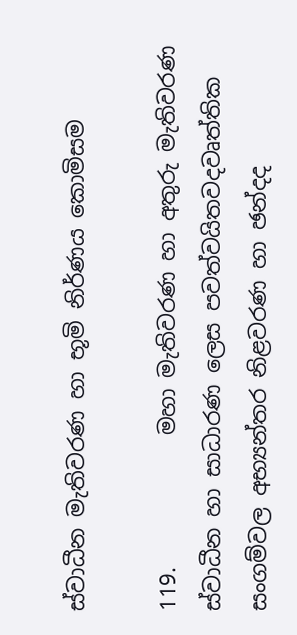ස්වාධීන මැතිවරණ හා භූමි නිර්ණය කොමිසම

119.            මහා මැතිවරණ හා අතුරු මැතිවරණ ස්වාධීන හා සාධාරණ ලෙස පවත්වයිතවදවෘත්තික සංගම්වල අභ්‍යන්තර නිළවරණ හා ඡන්දද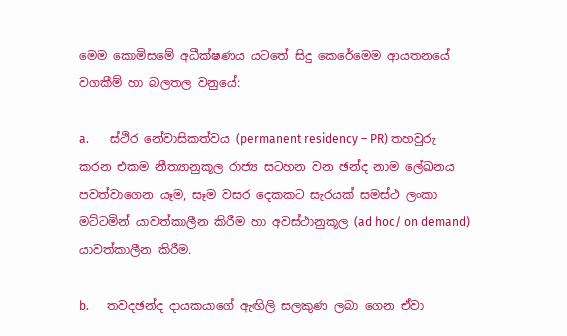මෙම කොමිසමේ අධීක්ෂණය යටතේ සිදු කෙරේමෙම ආයතනයේ වගකීම් හා බලතල වනුයේ:

a.       ස්ථිර නේවාසිකත්වය (permanent residency – PR) තහවුරු කරන එකම නීත්‍යානුකූල රාජ්‍ය සටහන වන ඡන්ද නාම ලේඛනය පවත්වාගෙන යෑම, සෑම වසර දෙකකට සැරයක් සමස්ථ ලංකා මට්ටමින් යාවත්කාලීන කිරීම හා අවස්ථානුකූල (ad hoc/ on demand) යාවත්කාලීන කිරීම.

b.      තවදඡන්ද දායකයාගේ ඇඟිලි සලකුණ ලබා ගෙන ඒවා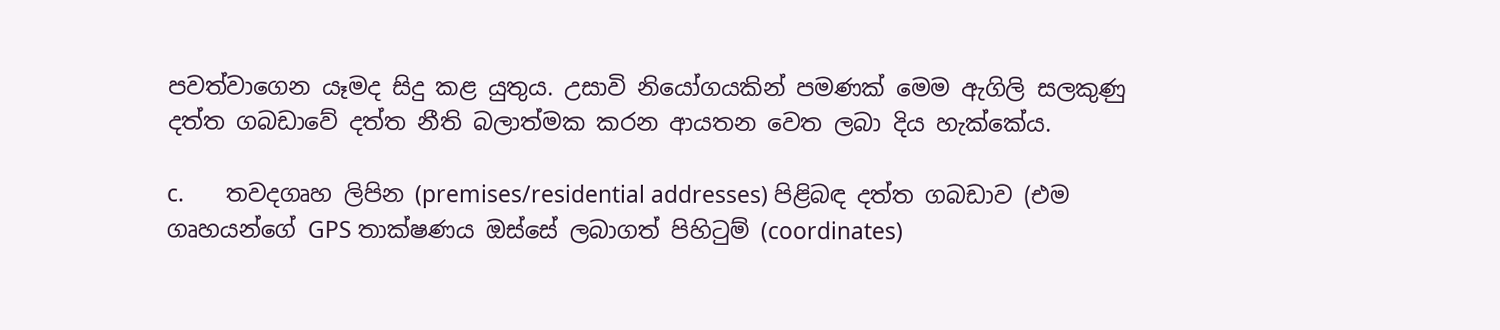පවත්වාගෙන යෑමද සිදු කළ යුතුය. උසාවි නියෝගයකින් පමණක් මෙම ඇගිලි සලකුණු දත්ත ගබඩාවේ දත්ත නීති බලාත්මක කරන ආයතන වෙත ලබා දිය හැක්කේය.

c.       තවදගෘහ ලිපින (premises/residential addresses) පිළිබඳ දත්ත ගබඩාව (එම ගෘහයන්ගේ GPS තාක්ෂණය ඔස්සේ ලබාගත් පිහිටුම් (coordinates)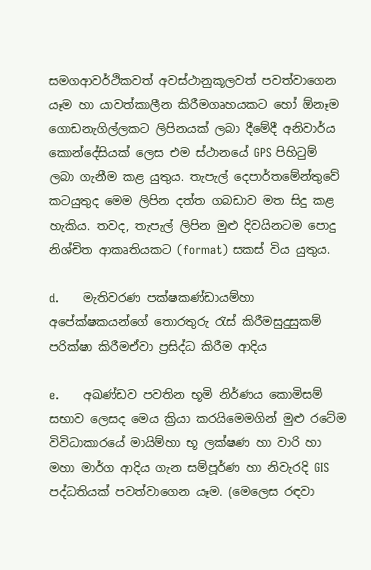සමගආවර්ථිකවත් අවස්ථානුකූලවත් පවත්වාගෙන යෑම හා යාවත්කාලීන කිරීමගෘහයකට හෝ ඕනෑම ගොඩනැගිල්ලකට ලිපිනයක් ලබා දීමේදී අනිවාර්ය කොන්දේසියක් ලෙස එම ස්ථානයේ GPS පිහිටුම් ලබා ගැනීම කළ යුතුය. තැපැල් දෙපාර්තමේන්තුවේ කටයුතුද මෙම ලිපින දත්ත ගබඩාව මත සිදු කළ හැකිය. තවද, තැපැල් ලිපින මුළු දිවයිනටම පොදු නිශ්චිත ආකෘතියකට (format) සකස් විය යුතුය.

d.      මැතිවරණ පක්ෂකණ්ඩායම්හා අපේක්ෂකයන්ගේ තොරතුරු රැස් කිරීමසුදුසුකම් පරික්ෂා කිරීමඒවා ප්‍රසිද්ධ කිරීම ආදිය

e.      අඛණ්ඩව පවතින භූමි නිර්ණය කොමිසම් සභාව ලෙසද මෙය ක්‍රියා කරයිමෙමගින් මුළු රටේම විවිධාකාරයේ මායිම්හා භූ ලක්ෂණ හා වාරි හා මහා මාර්ග ආදිය ගැන සම්පූර්ණ හා නිවැරදි GIS පද්ධතියක් පවත්වාගෙන යෑම. (මෙලෙස රඳවා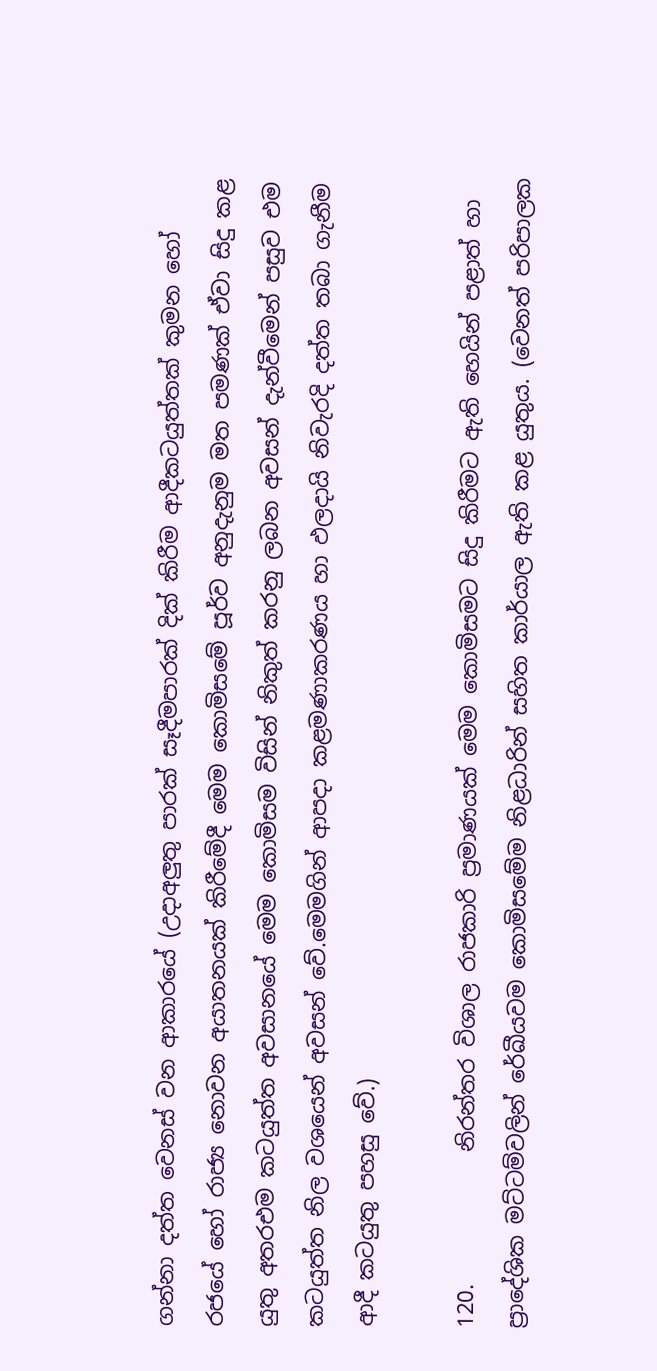ගන්නා දත්ත වෙනස් වන ආකාරයේ (උදාඅලුතු පාරක් සෑදීමපාරක් දික් කිරීම ආදීකටයුත්තක් කුමන හෝ රජයේ හෝ රාජ්‍ය නොවන අයාතනයක් කිරීමේදී මෙම කොමිසමේ පූර්ව අනුදැනුම මත පමණක් ඒවා සිදු කළ යුතු අතරඑම කටයුත්ත අවසානයේ මෙම කොමිසම විසින් නිකුත් කරනු ලබන අවසන් දැන්වීමෙන් පසුව එම කටයුත්ත නිල වශයෙන් අවසන් වේ.මෙමගින් ආපදා කළමණාකරණය හා ඵලදායි නිවැරදි දත්ත තබා ගැනීම ආදී කටයුතු පහසු වේ.)

120.            නිරන්තර විශාල රාජකාරි ප්‍රමාණයක් මෙම කොමිසමට සිදු කිරීමට ඇති හෙයින් පළාත් හා ප්‍රාදේශික මට්ටම්වලින් රේඛීයවම කොමිසමේම නිළධාරින් සහිත කාර්යාල ඇති කළ යුතුය. (වෙනත් පරිපාලක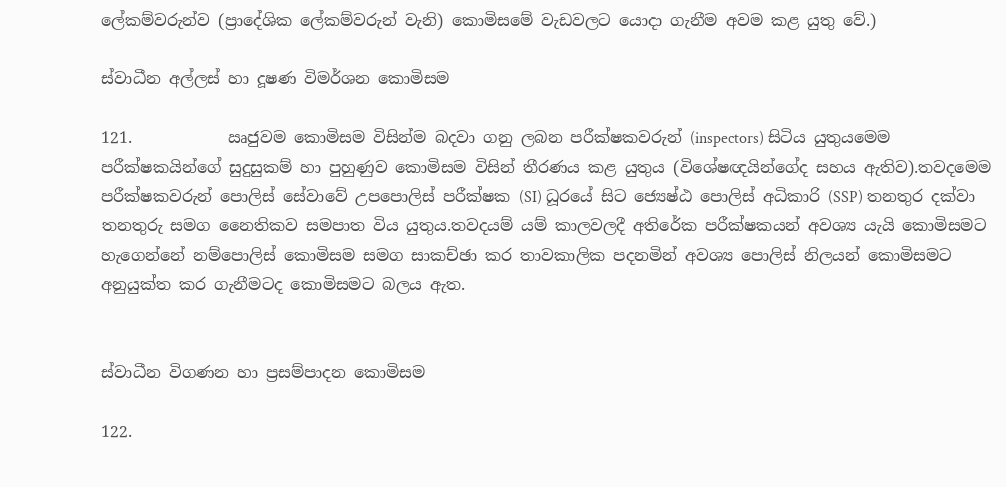ලේකම්වරුන්ව (ප්‍රාදේශික ලේකම්වරුන් වැනි) කොමිසමේ වැඩවලට යොදා ගැනීම අවම කළ යුතු වේ.)

ස්වාධීන අල්ලස් හා දූෂණ විමර්ශන කොමිසම

121.            ඍජුවම කොමිසම විසින්ම බදවා ගනු ලබන පරීක්ෂකවරුන් (inspectors) සිටිය යුතුයමෙම පරීක්ෂකයින්ගේ සුදුසුකම් හා පුහුණුව කොමිසම විසින් තීරණය කළ යුතුය (විශේෂඥයින්ගේද සහය ඇතිව).තවදමෙම පරීක්ෂකවරුන් පොලිස් සේවාවේ උපපොලිස් පරීක්ෂක (SI) ධූරයේ සිට ජ්‍යෙෂ්ඨ පොලිස් අධිකාරි (SSP) තනතුර දක්වා තනතුරු සමග නෛතිකව සමපාත විය යුතුය.තවදයම් යම් කාලවලදී අතිරේක පරීක්ෂකයන් අවශ්‍ය යැයි කොමිසමට හැගෙන්නේ නම්පොලිස් කොමිසම සමග සාකච්ඡා කර තාවකාලික පදනමින් අවශ්‍ය පොලිස් නිලයන් කොමිසමට අනුයුක්ත කර ගැනීමටද කොමිසමට බලය ඇත.


ස්වාධීන විගණන හා ප්‍රසම්පාදන කොමිසම

122.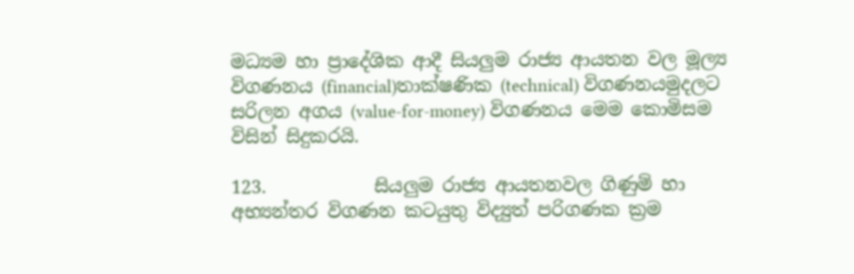මධ්‍යම හා ප්‍රාදේශික ආදී සියලුම රාජ්‍ය ආයතන වල මූල්‍ය විගණනය (financial)තාක්ෂණික (technical) විගණනයමුදලට සරිලන අගය (value-for-money) විගණනය මෙම කොමිසම විසින් සිදුකරයි.

123.            සියලුම රාජ්‍ය ආයතනවල ගිණුම් හා අභ්‍යන්තර විගණන කටයුතු විද්‍යුත් පරිගණක ක්‍රම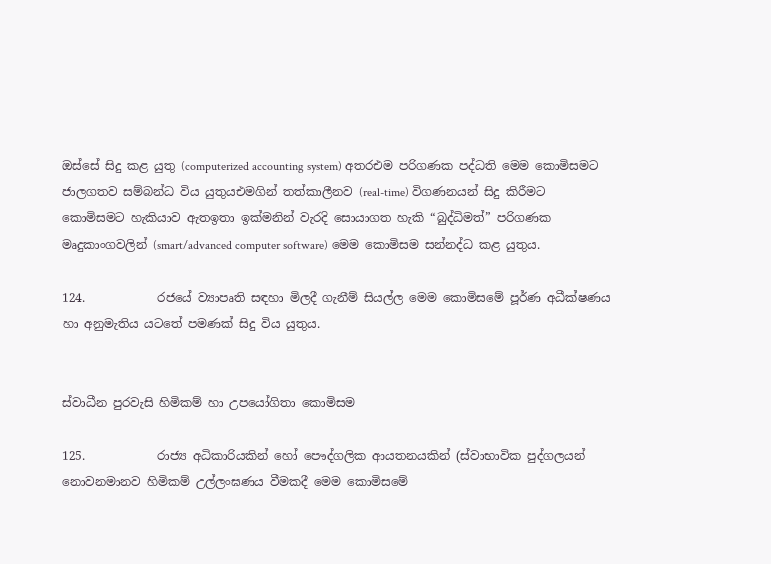ඔස්සේ සිදු කළ යුතු (computerized accounting system) අතරඑම පරිගණක පද්ධති මෙම කොමිසමට ජාලගතව සම්බන්ධ විය යුතුයඑමගින් තත්කාලීනව (real-time) විගණනයන් සිදු කිරීමට කොමිසමට හැකියාව ඇතඉතා ඉක්මනින් වැරදි සොයාගත හැකි “බුද්ධිමත්” පරිගණක මෘදුකාංගවලින් (smart/advanced computer software) මෙම කොමිසම සන්නද්ධ කළ යුතුය.

124.            රජයේ ව්‍යාපෘති සඳහා මිලදී ගැනීම් සියල්ල මෙම කොමිසමේ පූර්ණ අධීක්ෂණය හා අනුමැතිය යටතේ පමණක් සිදු විය යුතුය.


ස්වාධීන පුරවැසි හිමිකම් හා උපයෝගිතා කොමිසම

125.            රාජ්‍ය අධිකාරියකින් හෝ පෞද්ගලික ආයතනයකින් (ස්වාභාවික පුද්ගලයන් නොවනමානව හිමිකම් උල්ලංඝණය වීමකදී මෙම කොමිසමේ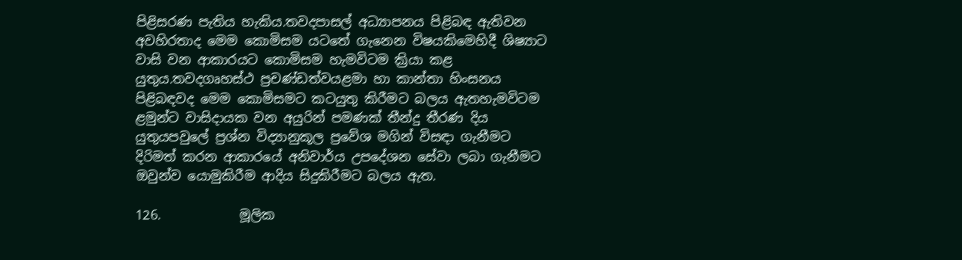පිළිසරණ පැතිය හැකිය.තවදපාසල් අධ්‍යාපනය පිළිබඳ ඇතිවන අවහිරතාද මෙම කොමිසම යටතේ ගැනෙන විෂයකිමෙහිදී ශිෂ්‍යාට වාසි වන ආකාරයට කොමිසම හැමවිටම ක්‍රියා කළ යුතුය.තවදගෘහස්ථ ප්‍රචණ්ඩත්වයළමා හා කාන්තා හිංසනය  පිළිබඳවද මෙම කොමිසමට කටයුතු කිරීමට බලය ඇතහැමවිටම ළමුන්ට වාසිදායක වන අයුරින් පමණක් තීන්දු තීරණ දිය යුතුයපවුලේ ප්‍රශ්න විද්‍යානුකූල ප්‍රවේශ මගින් විසඳා ගැනීමට දිරිමත් කරන ආකාරයේ අනිවාර්ය උපදේශන සේවා ලබා ගැනීමට ඔවුන්ව යොමුකිරීම ආදිය සිදුකිරීමට බලය ඇත.

126.            මූලික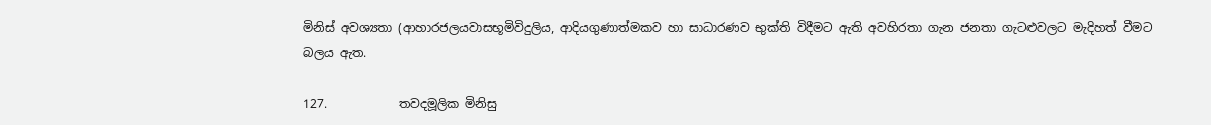මිනිස් අවශ්‍යතා (ආහාරජලයවාසභූමිවිදුලිය, ආදියගුණාත්මකව හා සාධාරණව භුක්ති විදීමට ඇති අවහිරතා ගැන ජනතා ගැටළුවලට මැදිහත් වීමට බලය ඇත.

127.            තවදමූලික මිනිසු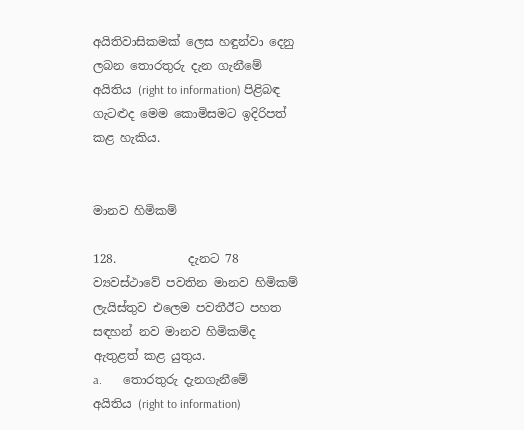අයිතිවාසිකමක් ලෙස හඳුන්වා දෙනු ලබන තොරතුරු දැන ගැනීමේ අයිතිය (right to information) පිළිබඳ ගැටළුද මෙම කොමිසමට ඉදිරිපත් කළ හැකිය.


මානව හිමිකම්

128.            දැනට 78 ව්‍යවස්ථාවේ පවතින මානව හිමිකම් ලැයිස්තුව එලෙම පවතීඊට පහත සඳහන් නව මානව හිමිකම්ද ඇතුළත් කළ යුතුය.
a.       තොරතුරු දැනගැනීමේ අයිතිය (right to information)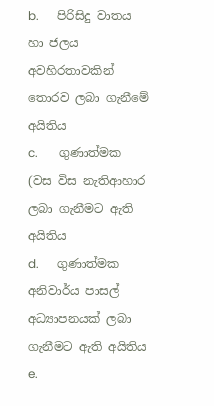b.      පිරිසිදු වාතය හා ජලය අවහිරතාවකින් තොරව ලබා ගැනීමේ අයිතිය
c.       ගුණාත්මක (වස විස නැතිආහාර ලබා ගැනීමට ඇති අයිතිය
d.      ගුණාත්මක අනිවාර්ය පාසල් අධ්‍යාපනයක් ලබා ගැනීමට ඇති අයිතිය
e.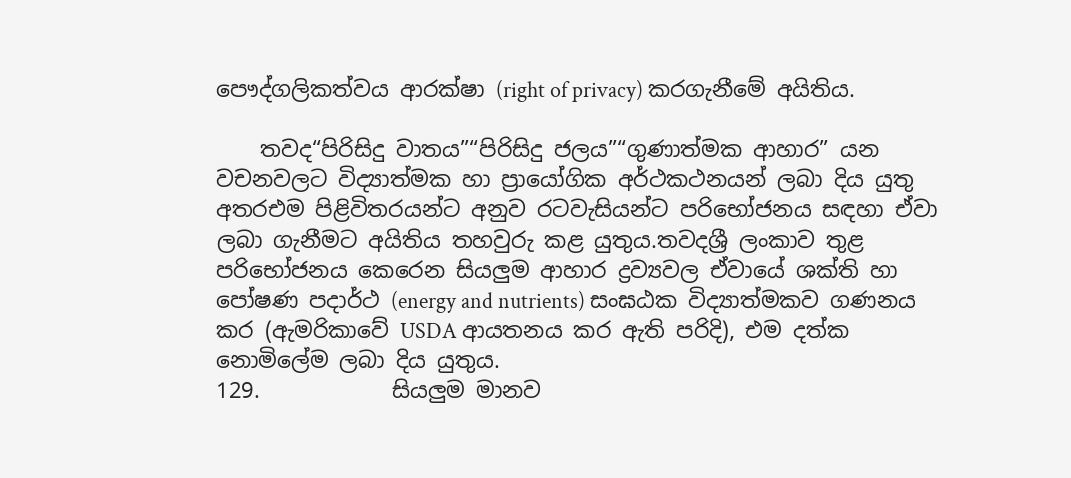පෞද්ගලිකත්වය ආරක්ෂා (right of privacy) කරගැනීමේ අයිතිය.

    තවද“පිරිසිදු වාතය”“පිරිසිදු ජලය”“ගුණාත්මක ආහාර” යන වචනවලට විද්‍යාත්මක හා ප්‍රායෝගික අර්ථකථනයන් ලබා දිය යුතු අතරඑම පිළිවිතරයන්ට අනුව රටවැසියන්ට පරිභෝජනය සඳහා ඒවා ලබා ගැනීමට අයිතිය තහවුරු කළ යුතුය.තවදශ්‍රී ලංකාව තුළ පරිභෝජනය කෙරෙන සියලුම ආහාර ද්‍රව්‍යවල ඒවායේ ශක්ති හා පෝෂණ පදාර්ථ (energy and nutrients) සංඝඨක විද්‍යාත්මකව ගණනය කර (ඇමරිකාවේ USDA ආයතනය කර ඇති පරිදි), එම දත්ක නොමිලේම ලබා දිය යුතුය.
129.            සියලුම මානව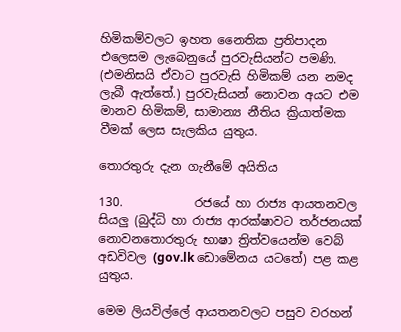හිමිකම්වලට ඉහත නෛතික ප්‍රතිපාදන එලෙසම ලැබෙනුයේ පුරවැසියන්ට පමණි. (එමනිසයි ඒවාට පුරවැසි හිමිකම් යන නමද ලැබී ඇත්තේ.) පුරවැසියන් නොවන අයට එම මානව හිමිකම්, සාමාන්‍ය නීතිය ක්‍රියාත්මක වීමක් ලෙස සැලකිය යුතුය.

තොරතුරු දැන ගැනීමේ අයිතිය

130.            රජයේ හා රාජ්‍ය ආයතනවල සියලු (බුද්ධි හා රාජ්‍ය ආරක්ෂාවට තර්ජනයක් නොවනතොරතුරු භාෂා ත්‍රිත්වයෙන්ම වෙබ් අඩවිවල (gov.lk ඩොමේනය යටතේ) පළ කළ යුතුය.

මෙම ලියවිල්ලේ ආයතනවලට පසුව වරහන්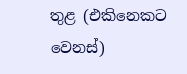තුළ (එකිනෙකට වෙනස්)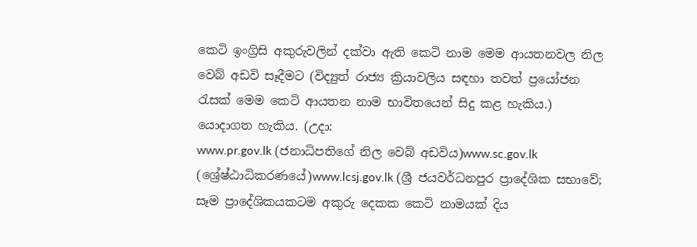කෙටි ඉංග්‍රිසි අකුරුවලින් දක්වා ඇති කෙටි නාම මෙම ආයතනවල නිල වෙබ් අඩවි සෑදීමට (විද්‍යුත් රාජ්‍ය ක්‍රියාවලිය සඳහා තවත් ප්‍රයෝජන රැසක් මෙම කෙටි ආයතන නාම භාවිතයෙන් සිදු කළ හැකිය.) යොදාගත හැකිය. (උදා:
www.pr.gov.lk (ජනාධිපතිගේ නිල වෙබ් අඩවිය)www.sc.gov.lk (ශ්‍රේෂ්ඨාධිකරණයේ)www.lcsj.gov.lk (ශ්‍රී ජයවර්ධනපුර ප්‍රාදේශික සභාවේ; සෑම ප්‍රාදේශිකයකටම අකුරු දෙකක කෙටි නාමයක් දිය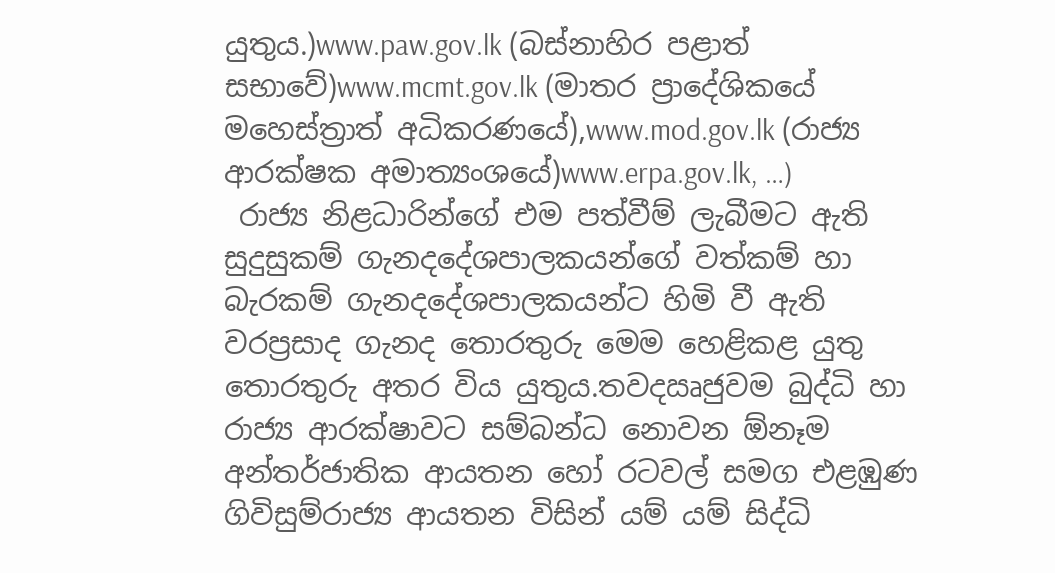යුතුය.)www.paw.gov.lk (බස්නාහිර පළාත් සභාවේ)www.mcmt.gov.lk (මාතර ප්‍රා‍දේශිකයේ මහෙස්ත්‍රාත් අධිකරණයේ),www.mod.gov.lk (රාජ්‍ය ආරක්ෂක අමාත්‍යංශයේ)www.erpa.gov.lk, …)
 රාජ්‍ය නිළධාරින්ගේ එම පත්වීම් ලැබීමට ඇති සුදුසුකම් ගැනදදේශපාලකයන්ගේ වත්කම් හා බැරකම් ගැනදදේශපාලකයන්ට හිමි වී ඇති වරප්‍රසාද ගැනද තොරතුරු මෙම හෙළිකළ යුතු තොරතුරු අතර විය යුතුය.තවදඍජුවම බුද්ධි හා රාජ්‍ය ආරක්ෂාවට සම්බන්ධ නොවන ඕනෑම අන්තර්ජාතික ආයතන හෝ රටවල් සමග එළඹුණ ගිවිසුම්රාජ්‍ය ආයතන විසින් යම් යම් සිද්ධි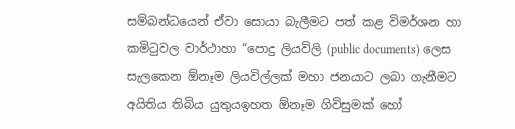සම්බන්ධයෙන් ඒවා සොයා බැලීමට පත් කළ විමර්ශන හා කමිටුවල වාර්ථාහා “පොදු ලියවිලි (public documents) ලෙස සැලකෙන ඕනෑම ලියවිල්ලක් මහා ජනයාට ලබා ගැනීමට අයිතිය තිබිය යුතුයඉහත ඕනෑම ගිවිසුමක් හෝ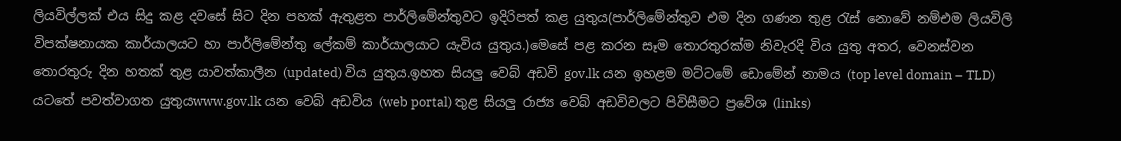ලියවිල්ලක් එය සිදු කළ දවසේ සිට දින පහක් ඇතුළත පාර්ලිමේන්තුවට ඉදිරිපත් කළ යුතුය(පාර්ලිමේන්තුව එම දින ගණන තුළ රැස් නොවේ නම්එම ලියවිලි විපක්ෂනායක කාර්යාලයට හා පාර්ලිමේන්තු ලේකම් කාර්යාලයාට යැවිය යුතුය.)මෙසේ පළ කරන සෑම තොරතුරක්ම නිවැරදි විය යුතු අතර, වෙනස්වන තොරතුරු දින හතක් තුළ යාවත්කාලීන (updated) විය යුතුය.ඉහත සියලු වෙබ් අඩවි gov.lk යන ඉහළම මට්ටමේ ඩොමේන් නාමය (top level domain – TLD) යටතේ පවත්වාගත යුතුයwww.gov.lk යන වෙබ් අඩවිය (web portal) තුළ සියලු රාජ්‍ය වෙබ් අඩවිවලට පිවිසීමට ප්‍රවේශ (links)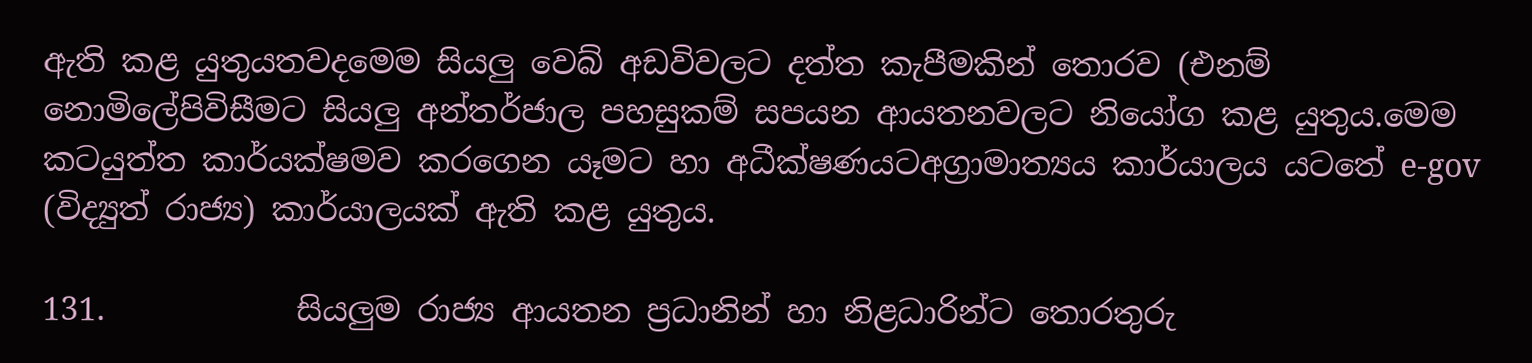ඇති කළ යුතුයතවදමෙම සියලු වෙබ් අඩවිවලට දත්ත කැපීමකින් තොරව (එනම් නො‍මිලේපිවිසීමට සියලු අන්තර්ජාල පහසුකම් සපයන ආයතනවලට නියෝග කළ යුතුය.මෙම කටයුත්ත කාර්යක්ෂමව කරගෙන යෑමට හා අධීක්ෂණයටඅග්‍රාමාත්‍යය කාර්යාලය යටතේ e-gov (විද්‍යුත් රාජ්‍ය) කාර්යාලයක් ඇති කළ යුතුය.

131.            සියලුම රාජ්‍ය ආයතන ප්‍රධානින් හා නිළධාරින්ට තොරතුරු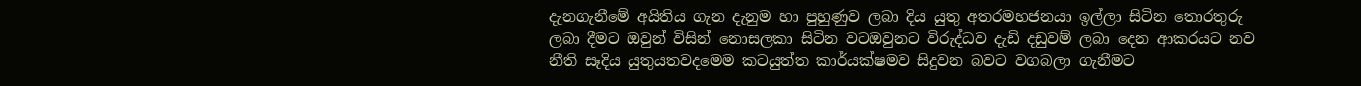දැනගැනීමේ අයිතිය ගැන දැනුම හා පුහුණුව ලබා දිය යුතු අතරමහජනයා ඉල්ලා සිටින තොරතුරු ලබා ‍දීමට ඔවුන් විසින් නොසලකා සිටින වටඔවුනට විරුද්ධව දැඩි දඩුවම් ලබා දෙන ආකරයට නව නීති සෑදිය යුතුයතවදමෙම කටයුත්ත කාර්යක්ෂමව සිදුවන බවට වගබලා ගැනීමට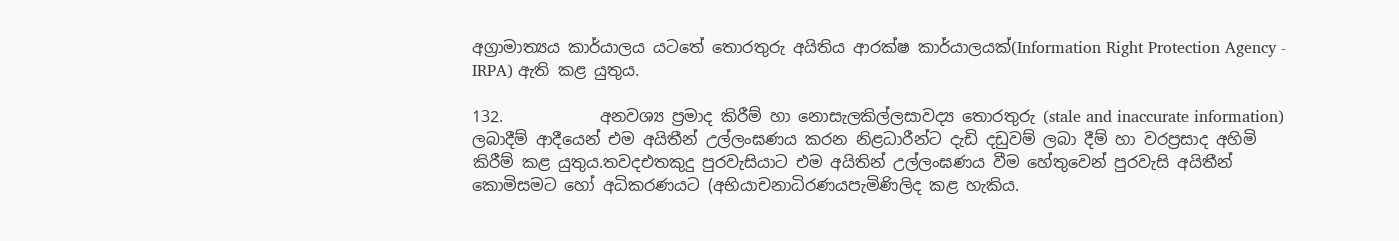අග්‍රාමාත්‍යය කාර්යාලය යටතේ තොරතුරු අයිතිය ආරක්ෂ කාර්යාලයක්(Information Right Protection Agency - IRPA) ඇති කළ යුතුය.

132.            අනවශ්‍ය ප්‍රමාද කිරීම් හා නොසැලකිල්ලසාවද්‍ය තොරතුරු (stale and inaccurate information) ලබාදීම් ආදීයෙන් එම අයිතීන් උල්ලංඝණය කරන නිළධාරීන්ට දැඩි දඩුවම් ලබා දීම් හා වරප්‍රසාද අහිමි කිරීම් කළ යුතුය.තවදඑතකුදු පුරවැසියාට එම අයිතින් උල්ලංඝණය වීම හේතුවෙන් පුරවැසි ‍අයිතීන් කොමිසමට හෝ අධිකරණයට (අභියාචනාධිරණයපැමිණිලිද කළ හැකිය.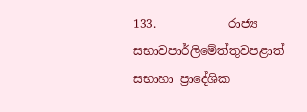133.            රාජ්‍ය සභාවපාර්ලිමේත්තුවපළාත් සභාහා ප්‍රාදේශික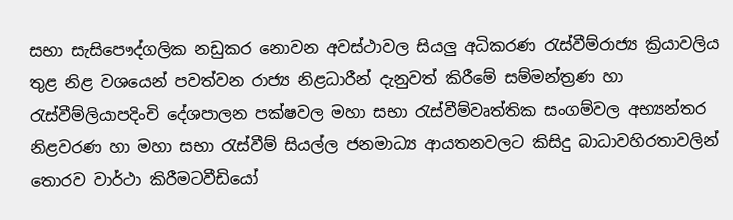සභා සැසිපෞද්ගලික නඩුකර නොවන අවස්ථාවල සියලු අධිකරණ රැස්වීම්රාජ්‍ය ක්‍රියාවලිය තුළ නිළ වශයෙන් පවත්වන රාජ්‍ය නිළධාරීන් දැනුවත් කිරීමේ සම්මන්ත්‍රණ හා රැස්වීම්ලියාපදිංචි දේශපාලන පක්ෂවල මහා සභා රැස්වීම්වෘත්තික සංගම්වල අභ්‍යන්තර නිළවරණ හා මහා සභා රැස්වීම් සියල්ල ජනමාධ්‍ය ආයතනවලට කිසිදු බාධාවහිරතාවලින් තොරව වාර්ථා කිරීමටවීඩියෝ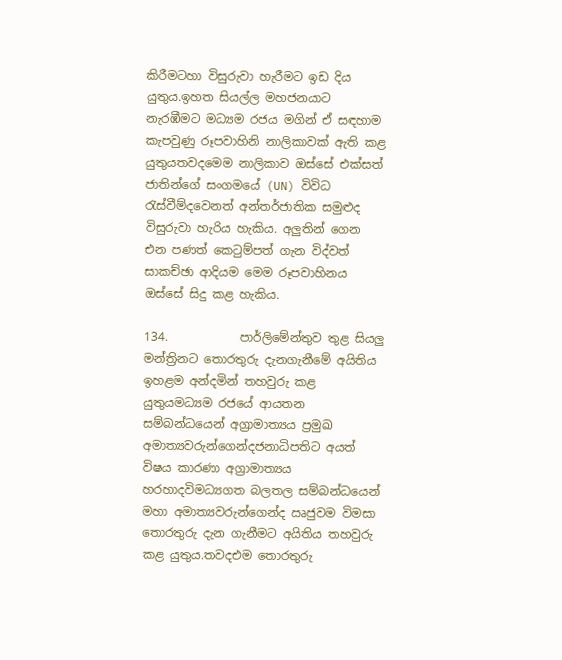කිරීමටහා විසුරුවා හැරීමට ඉඩ දිය යුතුය.ඉහත සියල්ල මහජනයාට නැරඹීමට මධ්‍යම රජය මගින් ඒ සඳහාම කැපවුණු රූපවාහිනි නාලිකාවක් ඇති කළ යුතුයතවදමෙම නාලිකාව ඔස්සේ එක්සත් ජාතින්ගේ සංගමයේ (UN) විවිධ රැස්වීම්දවෙනත් ‍අන්තර්ජාතික සමුළුද විසුරුවා හැරිය හැකිය. අලුතින් ගෙන එන පණත් කෙටුම්පත් ගැන විද්වත් සාකච්ඡා ආදියම මෙම රූපවාහිනය ඔස්සේ සිදු කළ හැකිය.

134.            පාර්ලිමේන්තුව තුළ සියලු මන්ත්‍රිනට තොරතුරු දැනගැනීමේ අයිතිය ඉහළම අන්දමින් තහවුරු කළ යුතුයමධ්‍යම රජයේ ආයතන සම්බන්ධයෙන් අග්‍රාමාත්‍යය ප්‍රමුඛ අමාත්‍යවරුන්ගෙන්දජනාධිපතිට අයත් විෂය කාරණා අග්‍රාමාත්‍යය හරහාදවිමධ්‍යගත බලතල සම්බන්ධයෙන් මහා අමාත්‍යවරුන්ගෙන්ද ඍජුවම විමසා තොරතුරු දැන ගැනීමට අයිතිය තහවුරු කළ යුතුය.තවදඑම තොරතුරු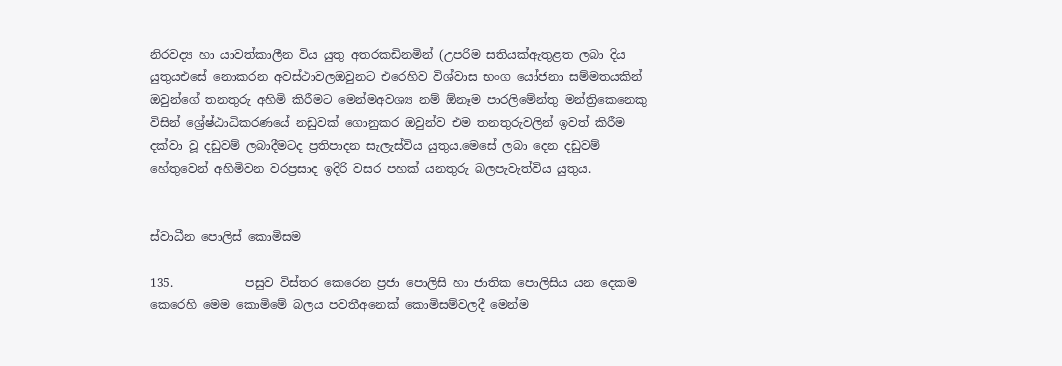නිරවද්‍ය හා යාවත්කාලීන විය යුතු අතරකඩිනමින් (උපරිම සතියක්ඇතුළත ලබා දිය යුතුයඑසේ නොකරන අවස්ථාවලඔවුනට එරෙහිව විශ්වාස භංග යෝජනා සම්මතයකින් ඔවුන්ගේ තනතුරු අහිමි කිරීමට මෙන්මඅවශ්‍ය නම් ඕනෑම පාරලිමේන්තු මන්ත්‍රිකෙනෙකු විසින් ශ්‍රේෂ්ඨාධිකරණයේ නඩුවක් ගොනුකර ඔවුන්ව එම තනතුරුවලින් ඉවත් කිරීම දක්වා වූ දඩුවම් ලබාදීමටද ප්‍රතිපාදන සැලැස්විය යුතුය.මෙසේ ‍ලබා දෙන දඩුවම් හේතුවෙන් අහිමිවන වරප්‍රසාද ඉදිරි වසර පහක් යනතුරු බලපැවැත්විය යුතුය.


ස්වාධීන පොලිස් කොමිසම

135.            පසුව විස්තර කෙරෙන ප්‍රජා පොලිසි හා ජාතික පොලිසිය යන දෙකම කෙරෙහි මෙම කොමිමේ බලය පවතීඅනෙක් කොමිසම්වලදී මෙන්ම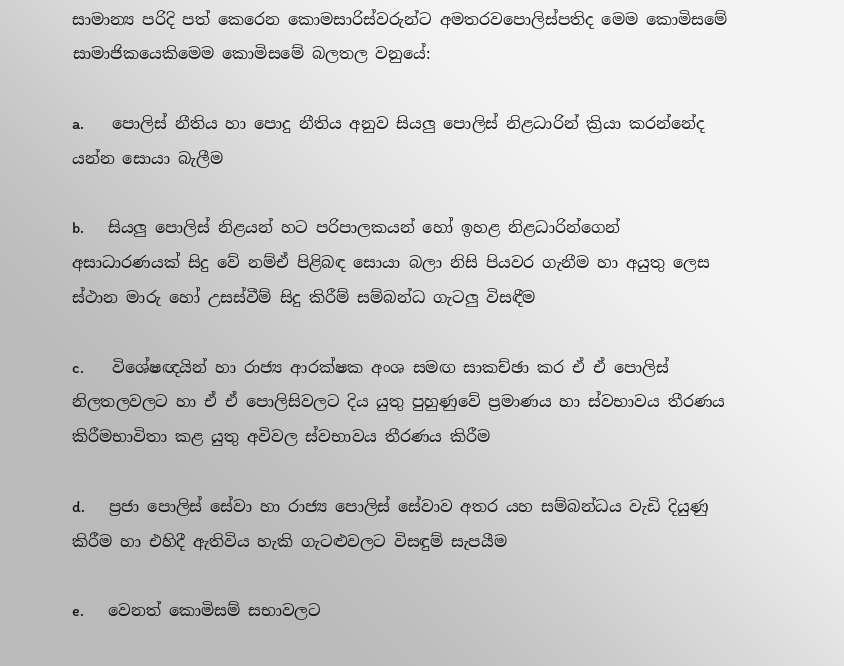සාමාන්‍ය පරිදි පත් කෙරෙන කොමසාරිස්වරුන්ට අමතරවපොලිස්පතිද මෙම කොමිසමේ සාමාජිකයෙකිමෙම කොමිසමේ බලතල වනුයේ:

a.       පොලිස් නීතිය හා පොදු නීතිය අනුව සියලු පොලිස් නිළධාරින් ක්‍රියා කරන්නේද යන්න සොයා බැලීම

b.      සියලු පොලිස් නිළයන් හට පරිපාලකයන් හෝ ඉහළ නිළධාරින්ගෙන් අසාධාරණයක් සිදු වේ නම්ඒ පිළිබඳ සොයා බලා නිසි පියවර ගැනීම හා අයුතු ලෙස ස්ථාන මාරු හෝ උසස්වීම් සිදු කිරීම් සම්බන්ධ ගැටලු විසඳීම

c.       විශේෂඥයින් හා රාජ්‍ය ආරක්ෂක අංශ සමඟ සාකච්ඡා කර ඒ ඒ පොලිස් නිලතලවලට හා ඒ ඒ පොලිසිවලට දිය යුතු පුහුණුවේ ප්‍රමාණය හා ස්වභාවය තීරණය කිරීමභාවිතා කළ යුතු අවිවල ස්වභාවය තීරණය කිරීම

d.      ප්‍රජා පොලිස් සේවා හා රාජ්‍ය පොලිස් සේවාව අතර යහ සම්බන්ධය වැඩි දියුණු කිරීම හා එහිදී ඇතිවිය හැකි ගැටළුවලට විසඳුම් සැපයීම

e.      වෙනත් කොමිසම් සභාවලට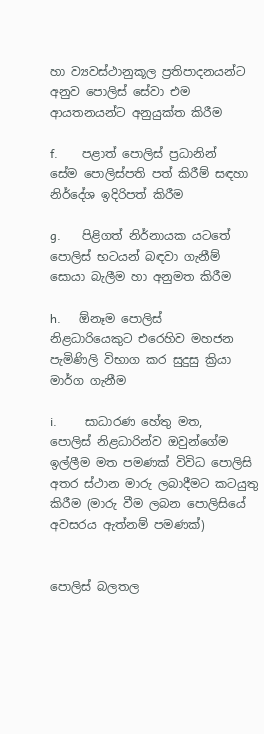හා ව්‍යවස්ථානුකූල ප්‍රතිපාදනයන්ට අනුව පොලිස් සේවා එම ආයතනයන්ට අනුයුක්ත කිරීම

f.        පළාත් පොලිස් ප්‍රධානින් සේම පොලිස්පති පත් කිරීම් සඳහා නිර්දේශ ඉදිරිපත් කිරීම

g.       පිළිගත් නිර්නායක යටතේ පොලිස් භටයන් බඳවා ගැනීම් සොයා බැලීම හා අනුමත කිරීම

h.      ඕනෑම පොලිස් නිළධාරියෙකුට එරෙහිව මහජන පැමිණිලි විභාග කර සුදුසු ක්‍රියා මාර්ග ගැනීම

i.         සාධාරණ හේතු මත, පොලිස් නිළධාරින්ව ඔවුන්ගේම ඉල්ලීම මත පමණක් විවිධ පොලිසි අතර ස්ථාන මාරු ලබාදීමට කටයුතු කිරීම (මාරු වීම ලබන පොලිසියේ අවසරය ඇත්නම් පමණක්)


පොලිස් බලතල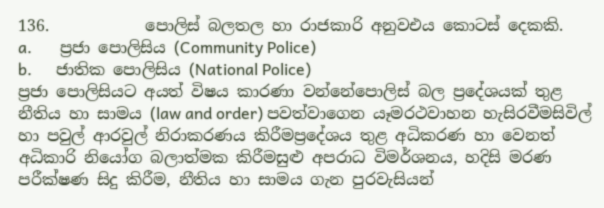136.            පොලිස් බලතල හා රාජකාරි අනුවඑය කොටස් දෙකකි.
a.       ප්‍රජා පොලිසිය (Community Police)
b.      ජාතික පොලිසිය (National Police)
ප්‍රජා පොලිසියට අයත් විෂය කාරණා වන්නේපොලිස් බල ප්‍රදේශයක් තුළ නීතිය හා සාමය (law and order) පවත්වාගෙන යෑමරථවාහන හැසිරවීමසිවිල් හා පවුල් ආරවුල් නිරාකරණය කිරීමප්‍රදේශය තුළ අධිකරණ හා වෙනත් අධිකාරි නියෝග බලාත්මක කිරීමසුළු අපරාධ විමර්ශනය, හදිසි මරණ පරීක්ෂණ සිදු කිරීම, නීතිය හා සාමය ගැන පුරවැසියන්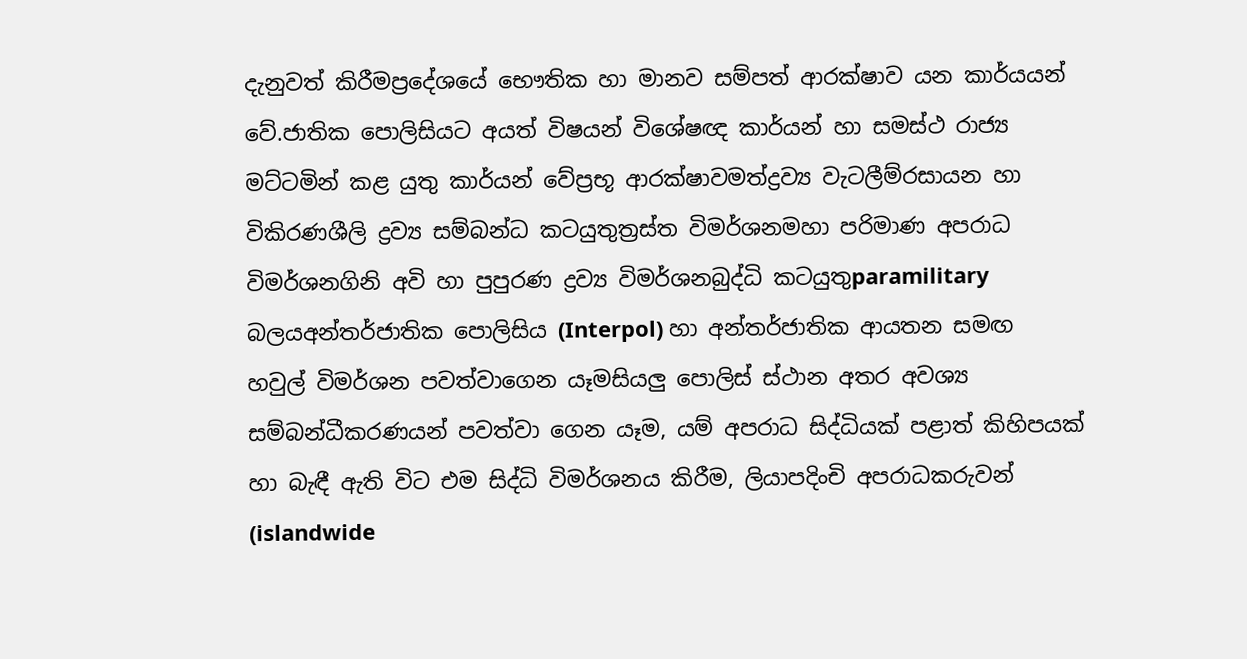දැනුවත් කිරීමප්‍රදේශයේ භෞතික හා මානව සම්පත් ආරක්ෂාව යන කාර්යයන් වේ.ජාතික පොලිසියට අයත් විෂයන් විශේෂඥ කාර්යන් හා සමස්ථ රාජ්‍ය මට්ටමින් කළ යුතු කාර්යන් වේප්‍රභූ ආරක්ෂාවමත්ද්‍රව්‍ය වැටලීම්රසායන ‍හා විකිරණශීලි ද්‍රව්‍ය සම්බන්ධ කටයුතුත්‍රස්ත විමර්ශනමහා පරිමාණ අපරාධ විමර්ශනගිනි අවි හා පුපුරණ ද්‍රව්‍ය විමර්ශනබුද්ධි කටයුතුparamilitary බලයඅන්තර්ජාතික පොලිසිය (Interpol) හා අන්තර්ජාතික ආයතන සමඟ හවුල් විමර්ශන පවත්වාගෙන යෑමසියලු පොලිස් ස්ථාන අතර අවශ්‍ය සම්බන්ධීකරණයන් පවත්වා ගෙන යෑම, යම් අපරාධ සිද්ධියක් පළාත් කිහිපයක් හා බැඳී ඇති විට එම සිද්ධි විමර්ශනය කිරීම, ලියාපදිංචි අපරාධකරුවන් (islandwide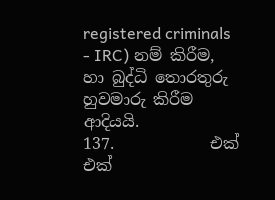registered criminals - IRC) නම් කිරීම, හා බුද්ධි තොරතුරු හුවමාරු කිරීම ආදියයි.
137.            එක් එක්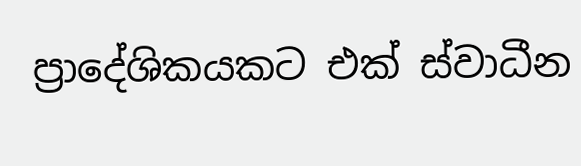ප්‍රාදේශිකයකට එක් ස්වාධීන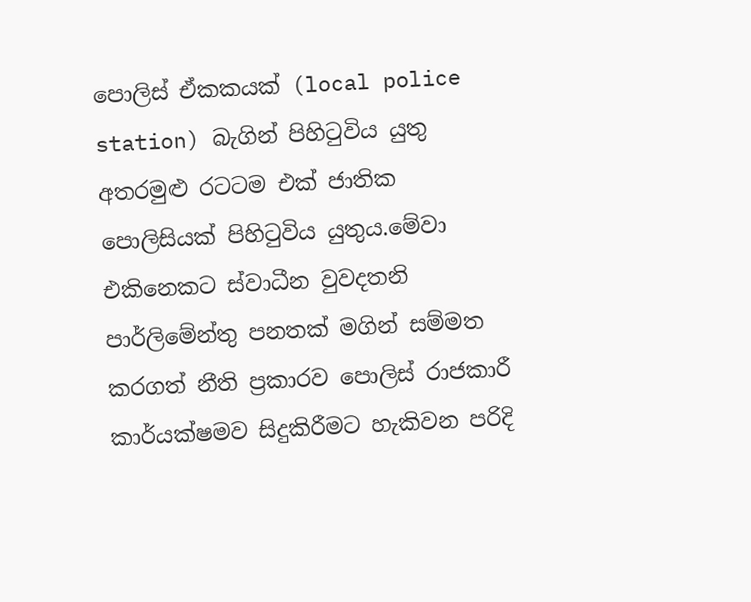පොලිස් ඒකකයක් (local police station) බැගින් පිහිටුවිය යුතු අතරමුළු රටටම එක් ජාතික පොලිසියක් පිහිටුවිය යුතුය.මේවා එකිනෙකට ස්වාධීන වුවදතනි පාර්ලිමේන්තු පනතක් මගින් සම්මත කරගත් නීති ප්‍රකාරව පොලිස් රාජකාරී කාර්යක්ෂමව සිදුකිරීමට හැකිවන පරිදි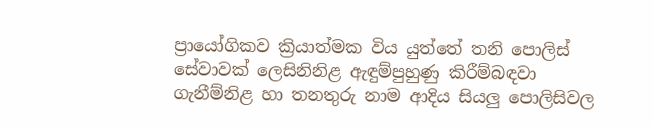ප්‍රායෝගිකව ක්‍රියාත්මක විය යුත්තේ තනි පොලිස් සේවාවක් ලෙසිනිනිළ ඇඳුම්පුහුණු කිරීම්බඳවා ගැනීම්නිළ හා තනතුරු නාම ආදිය සියලු පොලිසිවල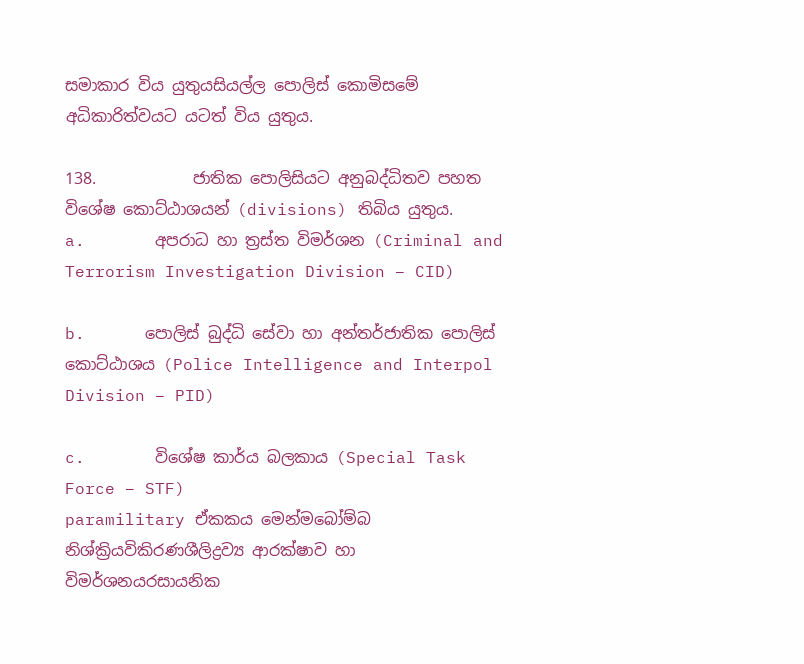සමාකාර විය යුතුය‍සියල්ල පොලිස් කොමිසමේ අධිකාරිත්වයට යටත් විය යුතුය.

138.            ජාතික පොලිසියට අනුබද්ධිතව පහත විශේෂ කොට්ඨාශයන් (divisions) තිබිය යුතුය.
a.       අපරාධ හා ත්‍රස්ත විමර්ශන (Criminal and Terrorism Investigation Division – CID)

b.      පොලිස් බුද්ධි සේවා හා අන්තර්ජාතික පොලිස් කොට්ඨාශය (Police Intelligence and Interpol Division – PID)

c.       විශේෂ කාර්ය බලකාය (Special Task Force – STF)
paramilitary ඒකකය මෙන්මබෝම්බ නිශ්ක්‍රියවිකිරණශීලිද්‍රව්‍ය ආරක්ෂාව හා විමර්ශනයරසායනික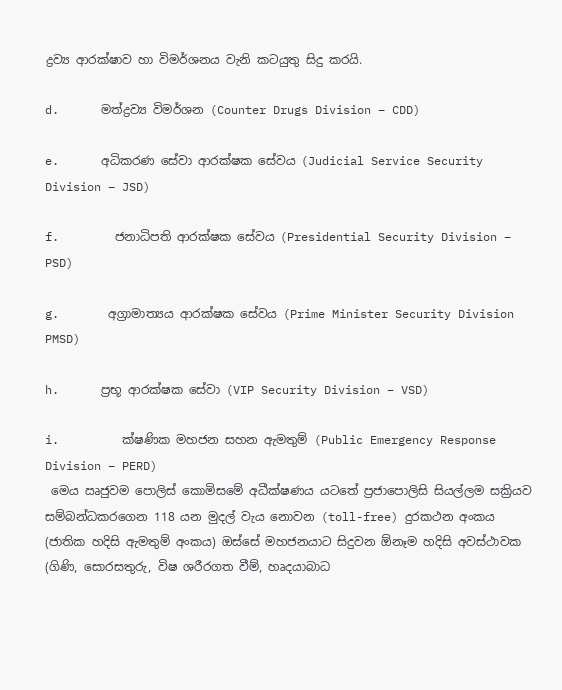ද්‍රව්‍ය ආරක්ෂාව හා විමර්ශනය වැනි ‍කටයුතු සිදු කරයි.

d.      මත්ද්‍රව්‍ය විමර්ශන (Counter Drugs Division – CDD)

e.      අධිකරණ සේවා ආරක්ෂක සේවය (Judicial Service Security Division – JSD)

f.        ජනාධිපති ආරක්ෂක සේවය (Presidential Security Division – PSD)

g.       අග්‍රාමාත්‍යය ආරක්ෂක සේවය (Prime Minister Security Division  PMSD)

h.      ප්‍රභූ ආරක්ෂක සේවා (VIP Security Division – VSD)

i.         ක්ෂණික මහජන සහන ඇමතුම් (Public Emergency Response Division – PERD)
 මෙය ඍජුවම පොලිස් කොමිසමේ අධීක්ෂණය යටතේ ප්‍රජාපොලිසි සියල්ලම සක්‍රියව සම්බන්ධකරගෙන 118 යන මුදල් වැය නොවන (toll-free) දුරකථන අංකය (ජාතික හදිසි ඇමතුම් අංකය) ඔස්සේ මහජනයාට සිදුවන ඕනෑම හදිසි අවස්ථාවක (ගිණි, සොරසතුරු, විෂ ශරීරගත වීම්, හෘදයාබාධ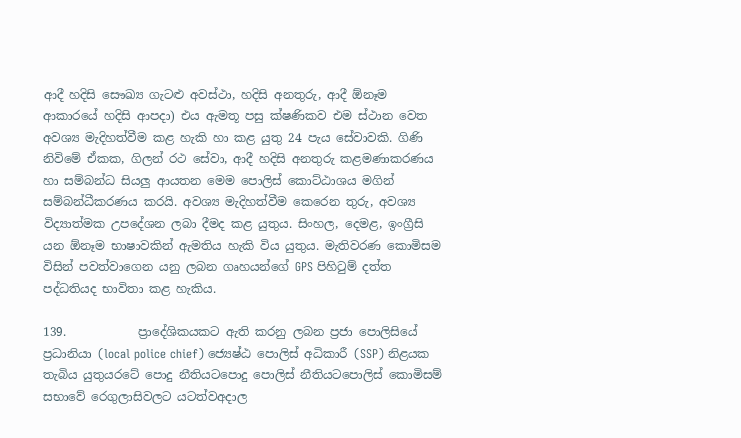ආදී හදිසි සෞඛ්‍ය ගැටළු අවස්ථා, හදිසි අනතුරු, ආදී ඕනෑම ආකාරයේ හදිසි ආපදා) එය ඇමතූ පසු ක්ෂණිකව එම ස්ථාන වෙත අවශ්‍ය මැදිහත්වීම කළ හැකි හා කළ යුතු 24 පැය සේවාවකි. ගිණි නි‍විමේ ඒකක, ගිලන් රථ සේවා, ආදී හදිසි අනතුරු කළමණාකරණය හා සම්බන්ධ සියලු ආයතන මෙම පොලිස් කොට්ඨාශය මගින් සම්බන්ධීකරණය කරයි. අවශ්‍ය මැදිහත්වීම කෙරෙන තුරු, අවශ්‍ය විද්‍යාත්මක උපදේශන ලබා දීමද කළ යුතුය. සිංහල, දෙමළ, ඉංග්‍රීසි යන ඕනෑම භාෂාවකින් ඇමතිය හැකි විය යුතුය. මැතිවරණ කොමිසම විසින් පවත්වාගෙන යනු ලබන ගෘහයන්ගේ GPS පිහිටුම් දත්ත පද්ධතියද භාවිතා කළ හැකිය.

139.            ප්‍රාදේශිකයකට ඇති කරනු ලබන ප්‍රජා පොලිසියේ ප්‍රධානියා (local police chief) ජ්‍යෙෂ්ඨ පොලිස් අධිකාරී (SSP) නිළයක තැබිය යුතුයරටේ පොදු නීතියටපොදු පොලිස් නීතියටපොලිස් කොමිසම් සභාවේ රෙගුලාසිවලට යටත්වඅදාල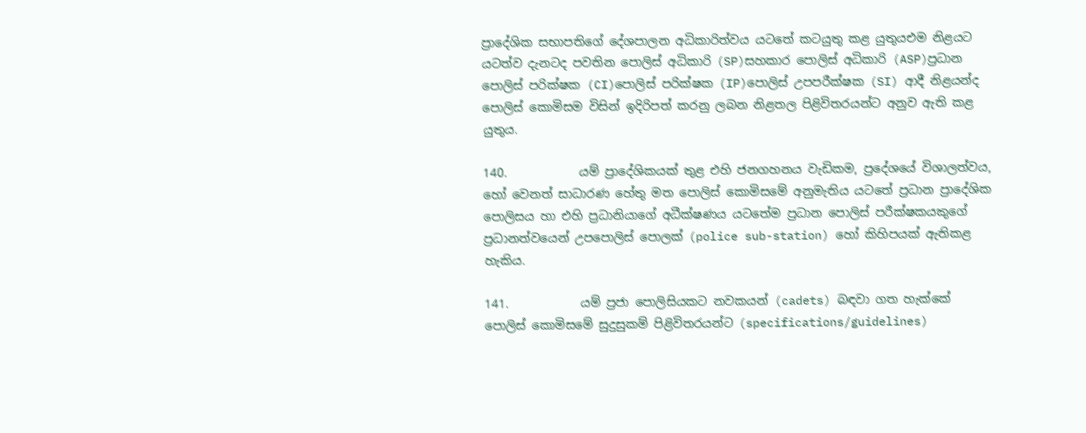ප්‍රා‍දේශික සභාපතිගේ දේශපාලන අධිකාරිත්වය යටතේ කටයුතු කළ යුතුයඑම නිළයට යටත්ව දැනටද පවතින පොලිස් අධිකාරි (SP)සහකාර පොලිස් අධිකාරි (ASP)ප්‍රධාන පොලිස් පරික්ෂක (CI)පොලිස් පරික්ෂක (IP)පොලිස් උපපරීක්ෂක (SI) ආදී නිළයන්ද පොලිස් කොමිසම විසින් ඉදිරිපත් කරනු ලබන නිළතල පිළිවිතරයන්ට අනුව ඇති කළ යුතුය.

140.            යම් ප්‍රාදේශිකයක් තුළ එහි ජනගහනය වැඩිකම, ප්‍රදේශයේ විශාලත්වය, හෝ වෙනත් සාධාරණ හේතු මත පොලිස් කොමිසමේ අනුමැතිය යටතේ ප්‍රධාන ප්‍රාදේශික පොලිසය හා එහි ප්‍රධානියාගේ අධීක්ෂණය යටතේම ප්‍රධාන පොලිස් පරීක්ෂකයකුගේ ප්‍රධානත්වයෙන් උපපොලිස් පොලක් (police sub-station) හෝ කිහිපයක් ඇතිකළ හැකිය.

141.            යම් ප්‍රජා පොලිසියකට නවකයන් (cadets) බඳවා ගත හැක්කේ පොලිස් කොමිසමේ සුදුසුකම් පිළිවිතරයන්ට (specifications/guidelines)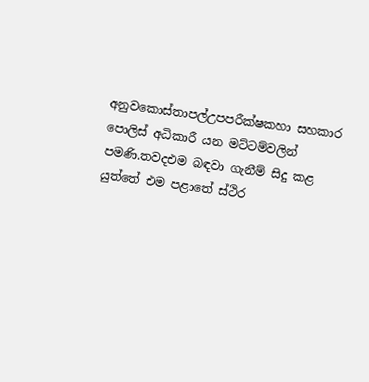අනුවකොස්තාපල්උපපරීක්ෂකහා සහකාර පොලිස් අධිකාරී යන මට්ටම්වලින් පමණි.තවදඑම බඳවා ගැනීම් සිදු කළ යුත්තේ එම පළාතේ ස්ථිර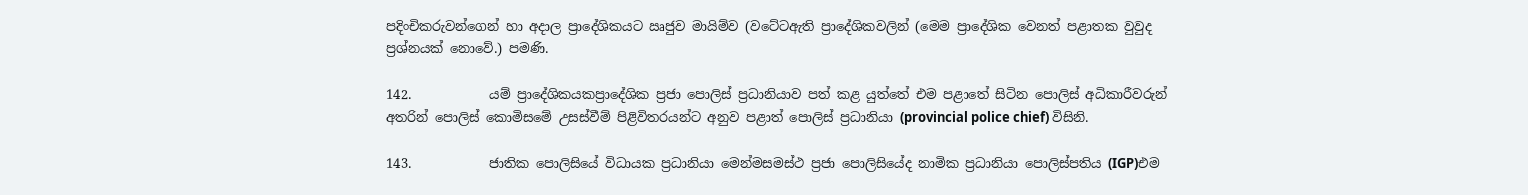පදිංචිකරුවන්ගෙන් හා අදාල ප්‍රාදේශිකයට ඍජුව මායිම්ව (වටේටඇති ‍ප්‍රාදේශිකවලින් (මෙම ප්‍රාදේශික වෙනත් පළාතක වුවුද ප්‍රශ්නයක් නොවේ.) පමණි.

142.            යම් ප්‍රාදේශිකයකප්‍රාදේශික ප්‍රජා පොලිස් ප්‍රධානියාව පත් කළ යුත්තේ එම පළාතේ සිටින පොලිස් අධිකාරීවරුන් අතරින් පොලිස් කොමිසමේ උසස්වීම් පිළිවිතරයන්ට අනුව පළාත් පොලිස් ප්‍රධානියා (provincial police chief) විසිනි.

143.            ජාතික පොලිසියේ විධායක ප්‍රධානියා මෙන්මසමස්ථ ප්‍රජා පොලිසියේද නාමික ප්‍රධානියා පොලිස්පතිය (IGP)එම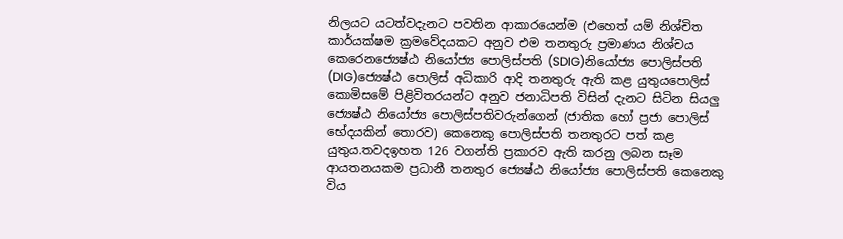නිලයට යටත්වදැනට පවතින ආකාරයෙන්ම (එහෙත් යම් නිශ්චිත කාර්යක්ෂම ක්‍රමවේදයකට අනුව එම තනතුරු ප්‍රමාණය නිශ්චය කෙරෙනජ්‍යෙෂ්ඨ නියෝජ්‍ය පොලිස්පති (SDIG)නියෝජ්‍ය පොලිස්පති (DIG)ජ්‍යෙෂ්ඨ පොලිස් අධිකාරි ආදි තනතුරු ඇති කළ යුතුයපොලිස් කොමිසමේ පිළිවිතරයන්ට අනුව ජනාධිපති විසින් දැනට සිටින සියලු ජ්‍යෙෂ්ඨ නියෝජ්‍ය පොලිස්පතිවරුන්ගෙන් (ජාතික හෝ ප්‍රජා පොලිස් භේදයකින් තොරව) කෙනෙකු පොලිස්පති තනතුරට පත් කළ යුතුය.තවදඉහත 126 වගන්ති ප්‍රකාරව ඇති කරනු ලබන සෑම ආයතනයකම ප්‍රධානී තනතුර ජ්‍යෙෂ්ඨ නියෝජ්‍ය පොලිස්පති කෙනෙකු විය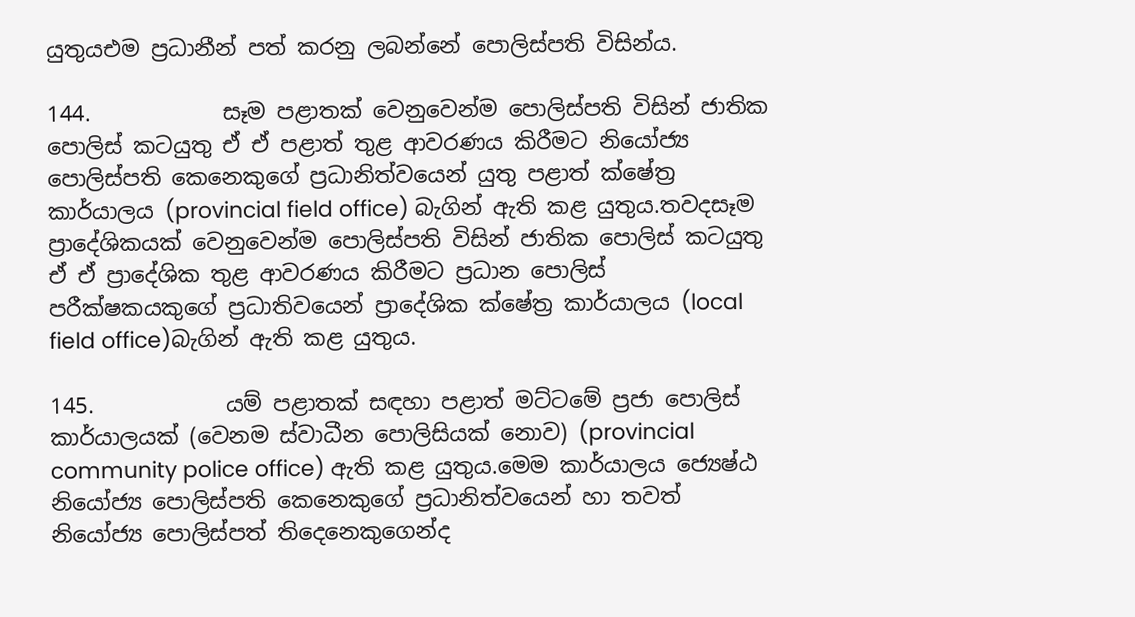යුතුයඑම ප්‍රධානීන් පත් කරනු ලබන්නේ පොලිස්පති විසින්ය.

144.            සෑම පළාතක් වෙනුවෙන්ම පොලිස්පති විසින් ජාතික පොලිස් කටයුතු ඒ ඒ පළාත් තුළ ආවරණය කිරීමට නියෝජ්‍ය පොලිස්පති කෙනෙකුගේ ප්‍රධානිත්වයෙන් යුතු පළාත් ‍ක්ෂේත්‍ර කාර්යාලය (provincial field office) බැගින් ඇති කළ යුතුය.තවදසෑම ප්‍රාදේශිකයක් වෙනුවෙන්ම පොලිස්පති විසින් ජාතික පොලිස් කටයුතු ඒ ඒ ‍ප්‍රාදේශික තුළ ආවරණය කිරීමට ප්‍රධාන පොලිස් පරීක්ෂකයකුගේ ප්‍රධාතිවයෙන් ප්‍රාදේශික ක්ෂේත්‍ර කාර්යාලය (local field office)බැගින් ඇති කළ යුතුය.

145.            යම් පළාතක් සඳහා පළාත් මට්ටමේ ප්‍රජා පොලිස් කාර්යාලයක් (වෙනම ස්වාධීන පොලිසියක් නොව) (provincial community police office) ඇති කළ යුතුය.මෙම කාර්යාලය ජ්‍යෙෂ්ඨ නියෝජ්‍ය පොලිස්පති කෙනෙකුගේ ප්‍රධානිත්වයෙන් හා තවත් නියෝජ්‍ය පොලිස්පත් තිදෙනෙකුගෙන්ද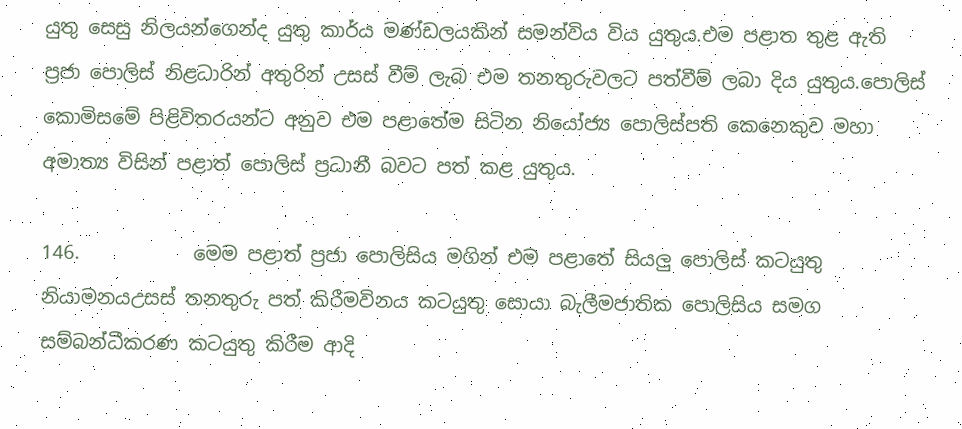යුතු සෙසු නිලයන්ගෙන්ද යුතු කාර්ය මණ්ඩලයකින් සමන්විය ‍විය යුතුය.එම පළාත තුළ ඇති ප්‍රජා පොලිස් නිළධාරින් අතුරින් උසස් වීම් ලැබ එම තනතුරුවලට පත්වීම් ලබා දිය යුතුය.පොලිස් කොමිසමේ පිළිවිතරයන්ට අනුව එම පළාතේම සිටින නියෝජ්‍ය පොලිස්පති කෙනෙකුව මහා අමාත්‍ය විසින් ‍පළාත් පොලිස් ප්‍රධානී බවට පත් කළ යුතුය.

146.            මෙම පළාත් ප්‍රජා පොලිසිය මගින් එම පළාතේ සියලු පොලිස් කටයුතු නියාමනයඋසස් තනතුරු පත් කිරීමවිනය කටයුතු සොයා බැලීමජාතික පොලිසිය සමග සම්බන්ධීකරණ කටයුතු කිරීම ආදි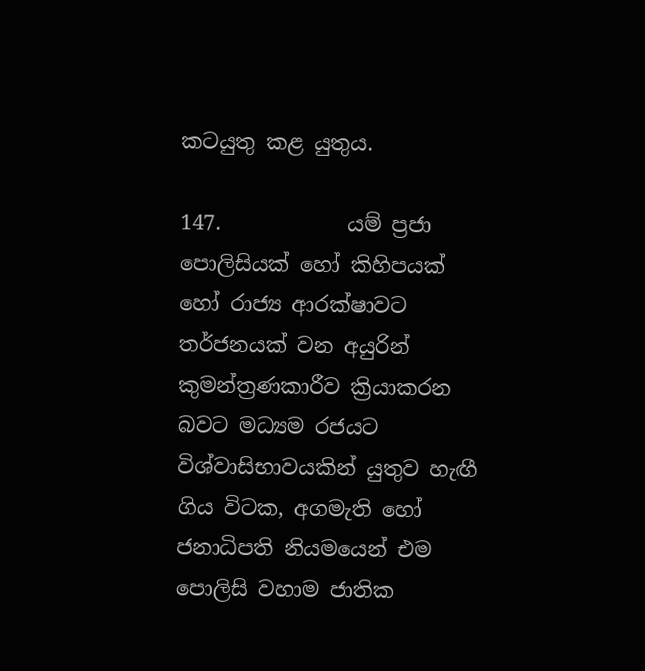කටයුතු කළ යුතුය.

147.            යම් ප්‍රජා පොලිසියක් හෝ කිහිපයක් හෝ රාජ්‍ය ආරක්ෂාවට තර්ජනයක් වන අයුරින් කුමන්ත්‍රණකාරීව ක්‍රියාකරන බවට මධ්‍යම රජයට විශ්වාසිභාවයකින් යුතුව හැඟී ගිය විටක, අගමැති හෝ ජනාධිපති නියමයෙන් එම පොලිසි වහාම ජාතික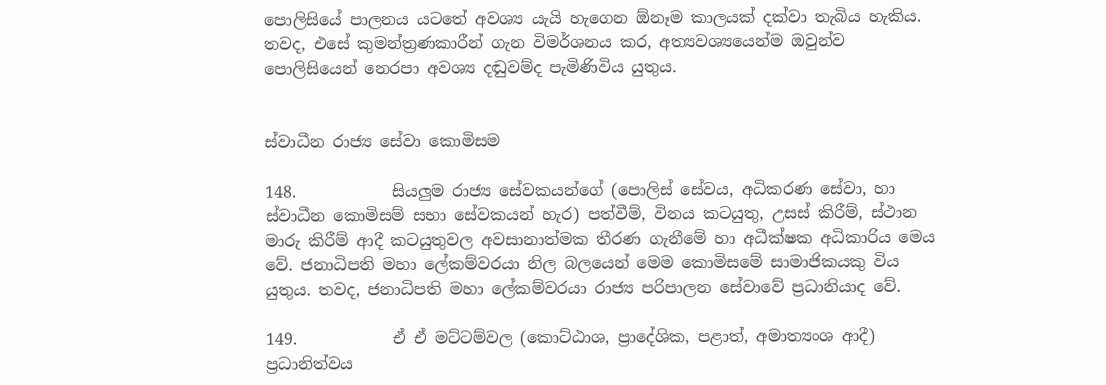පොලිසියේ පාලනය යටතේ අවශ්‍ය යැයි හැ‍ගෙන ඕනෑම කාලයක් දක්වා තැබිය හැකිය. තවද, එසේ කුමන්ත්‍රණකාරීන් ගැන විමර්ශනය කර, අත්‍යවශ්‍යයෙන්ම ඔවුන්ව පොලිසියෙන් නෙරපා අවශ්‍ය දඬුවම්ද පැමිණිවිය යුතුය.


ස්වාධීන රාජ්‍ය සේවා කොමිසම

148.            සියලුම රාජ්‍ය සේවකයන්ගේ (පොලිස් සේවය, අධිකරණ සේවා, හා ස්වාධීන කොමිසම් සභා සේවකයන් හැර) පත්වීම්, විනය කටයුතු, උසස් කිරීම්, ස්ථාන මාරු කිරීම් ආදී කටයුතුවල අවසානාත්මක තීරණ ගැනීමේ හා අධීක්ෂක අධිකාරිය මෙය වේ. ජනාධිපති මහා ලේකම්වරයා නිල බලයෙන් මෙම කොමිසමේ සාමාජිකයකු විය යුතුය. තවද, ජනාධිපති මහා ලේකම්වරයා රාජ්‍ය පරිපාලන සේවාවේ ප්‍රධානියාද වේ.

149.            ඒ ඒ මට්ටම්වල (කොට්ඨාශ, ප්‍රාදේශික, පළාත්, අමාත්‍යංශ ආදී) ප්‍රධානිත්වය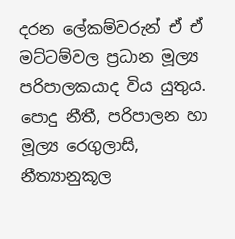දරන ලේකම්වරුන් ඒ ඒ මට්ටම්වල ප්‍රධාන මූල්‍ය පරිපාලකයාද විය යුතුය. පොදු නීතී, පරිපාලන හා මූල්‍ය රෙගුලාසි, නීත්‍යානුකූල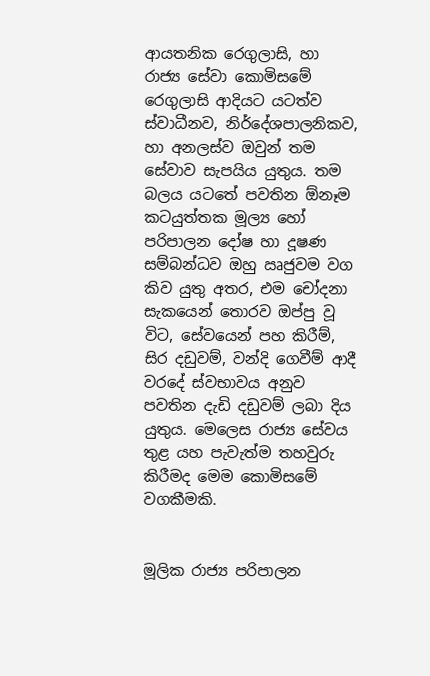ආයතනික රෙගුලාසි, හා රාජ්‍ය සේවා කොමිසමේ රෙගුලාසි ආදියට යටත්ව ස්වාධීනව, නිර්දේශපාලනිකව, හා අනලස්ව ඔවුන් තම සේවාව සැපයිය යුතුය. තම බලය යටතේ පවතින ඕනෑම කටයුත්තක මූල්‍ය හෝ පරිපාලන දෝෂ හා දූෂණ සම්බන්ධව ඔහු ඍජුවම වග කිව යුතු අතර, එම චෝදනා සැකයෙන් තොරව ඔප්පු වූ විට, සේවයෙන් පහ කිරීම්, සිර දඩුවම්, වන්දි ගෙවීම් ආදී වරදේ ස්වභාවය අනුව පවතින දැඩි දඩුවම් ලබා දිය යුතුය. මෙලෙස රාජ්‍ය සේවය තුළ යහ පැවැත්ම තහවුරු කිරීමද මෙම කොමිසමේ වගකීමකි.


මූලික රාජ්‍ය පරිපාලන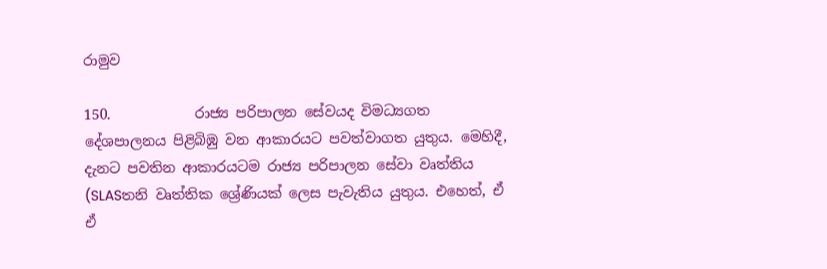රාමුව

150.            රාජ්‍ය පරිපාලන සේවයද විමධ්‍යගත දේශපාලනය පිළිබිඹු වන ආකාරයට පවත්වාගත යුතුය. මෙහිදී, දැනට පවතින ආකාරයටම රාජ්‍ය පරිපාලන සේවා වෘත්තිය (SLASතනි වෘත්තික ශ්‍රේණියක් ලෙස පැවැතිය යුතුය. එහෙත්, ඒ ඒ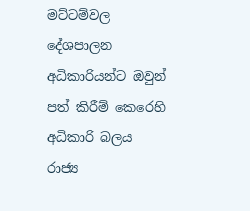මට්ටම්වල දේශපාලන අධිකාරියන්ට ඔවුන් පත් කිරීම් කෙරෙහි අධිකාරි බලය රාජ්‍ය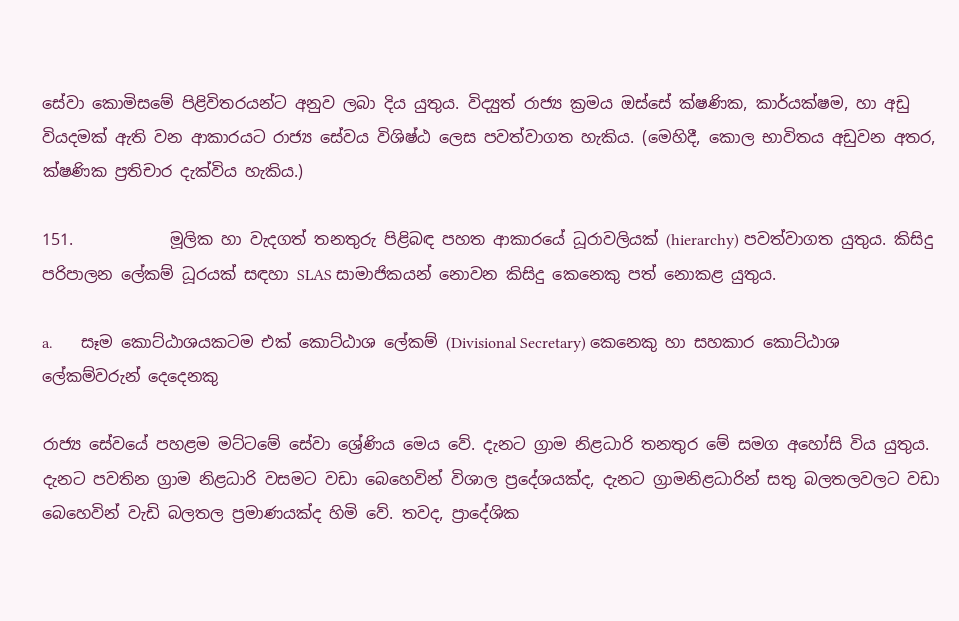සේවා කොමිසමේ පිළිවිතරයන්ට අනුව ලබා දිය යුතුය. විද්‍යුත් රාජ්‍ය ක්‍රමය ඔස්සේ ක්ෂණික, කාර්යක්ෂම, හා අඩු වියදමක් ඇති වන ආකාරයට රාජ්‍ය සේවය විශිෂ්ඨ ලෙස පවත්වාගත හැකිය. (මෙහිදී, කොල භාවිතය අඩුවන අතර, ක්ෂණික ප්‍රතිචාර දැක්විය හැකිය.)

151.            මූලික හා වැදගත් තනතුරු පිළිබඳ පහත ආකාරයේ ධූරාවලියක් (hierarchy) පවත්වාගත යුතුය. කිසිදු පරිපාලන ලේකම් ධූරයක් සඳහා SLAS සාමාජිකයන් නොවන ‍කිසිදු කෙනෙකු පත් නොකළ යුතුය.

a.       සෑම කොට්ඨාශයකටම එක් කොට්ඨාශ ලේකම් (Divisional Secretary) කෙනෙකු හා සහකාර කොට්ඨාශ ලේකම්වරුන් දෙදෙනකු

රාජ්‍ය සේවයේ පහළම මට්ටමේ සේවා ශ්‍රේණිය මෙය වේ. දැනට ග්‍රාම නිළධාරි තනතුර මේ සමග අහෝසි විය යුතුය. දැනට පවතින ග්‍රාම නිළධාරි වසමට වඩා බෙහෙවින් විශාල ප්‍රදේශයක්ද, දැනට ග්‍රාමනිළධාරින් සතු බලතලවලට වඩා බෙහෙවින් වැඩි බලතල ප්‍රමාණයක්ද හිමි වේ. තවද, ප්‍රාදේශික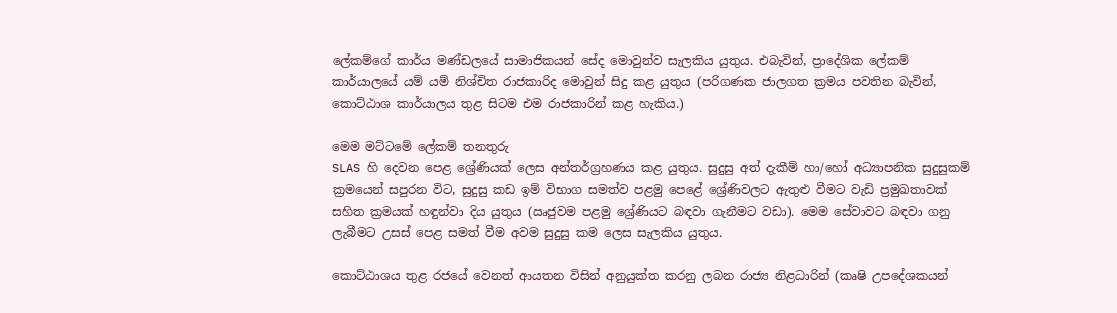ලේකම්ගේ කාර්ය මණ්ඩලයේ සාමාජිකයන් සේද මොවුන්ව සැලකිය යුතුය. එබැවින්, ප්‍රාදේශික ලේකම් කාර්යාලයේ යම් යම් නිශ්චිත රාජකාරිද මොවුන් සිදු කළ යුතුය (පරිගණක ජාලගත ක්‍රමය පවතින බැවින්, කොට්ඨාශ කාර්යාලය තුළ සිටම එම රාජකාරින් කළ හැකිය.)

මෙම මට්ටමේ ලේකම් තනතුරු
SLAS හි දෙවන පෙළ ශ්‍රේණියක් ලෙස අන්තර්ග්‍රහණය කළ යුතුය. සුදුසු අත් දැකීම් හා/හෝ අධ්‍යාපනික සුදුසුකම් ක්‍රමයෙන් සපුරන විට, සුදුසු කඩ ඉම් විභාග සමත්ව පළමු පෙළේ ශ්‍රේණිවලට ඇතුළු වීමට වැඩි ප්‍රමුඛතාවක් සහිත ක්‍රමයක් හඳුන්වා දිය යුතුය (ඍජුවම පළමු ශ්‍රේණියට බඳවා ගැනීමට වඩා). මෙම සේවාවට බඳවා ගනු ලැබීමට උසස් පෙළ සමත් වීම අවම සුදුසු කම ලෙස සැලකිය යුතුය.

කොට්ඨාශය තුළ රජයේ වෙනත් ආයතන විසින් අනුයුක්ත කරනු ලබන රාජ්‍ය නිළධාරින් (කෘෂි උපදේශකයන්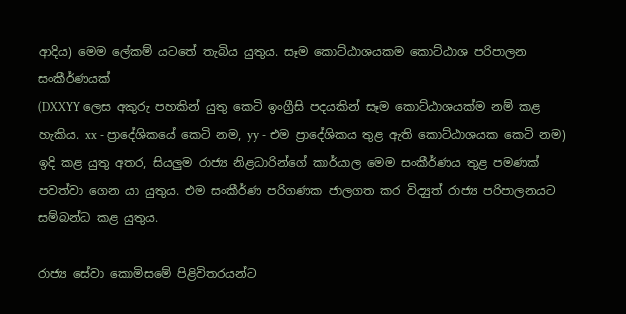ආදිය) මෙම ලේකම් යටතේ තැබිය යුතුය. සෑම කොට්ඨාශයකම කොට්ඨාශ පරිපාලන සංකීර්ණයක්
(DXXYY ලෙස අකුරු පහකින් යුතු කෙටි ඉංග්‍රීසි පදයකින් සෑම කොට්ඨාශයක්ම නම් කළ හැකිය. xx - ප්‍රාදේශිකයේ කෙටි නම, yy - එම ප්‍රාදේශිකය තුළ ඇති කොට්ඨාශයක කෙටි නම) ඉදි කළ යුතු අතර, සියලුම රාජ්‍ය නිළධාරින්ගේ කාර්යාල මෙම සංකීර්ණය තුළ පමණක් පවත්වා ගෙන යා යුතුය. එම සංකීර්ණ පරිගණක ජාලගත කර විද්‍යුත් රාජ්‍ය පරිපාලනයට සම්බන්ධ කළ යුතුය.

රාජ්‍ය සේවා කොමිසමේ පිළිවිතරයන්ට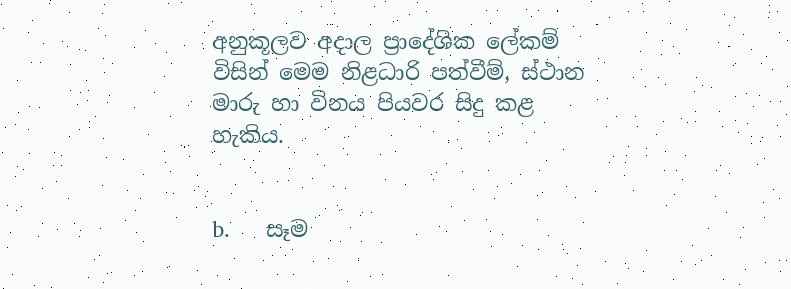අනුකූලව අදාල ප්‍රාදේශික ලේකම් විසින් මෙම නිළධාරි පත්වීම්, ස්ථාන මාරු හා විනය පියවර සිදු කළ හැකිය.


b.      සෑම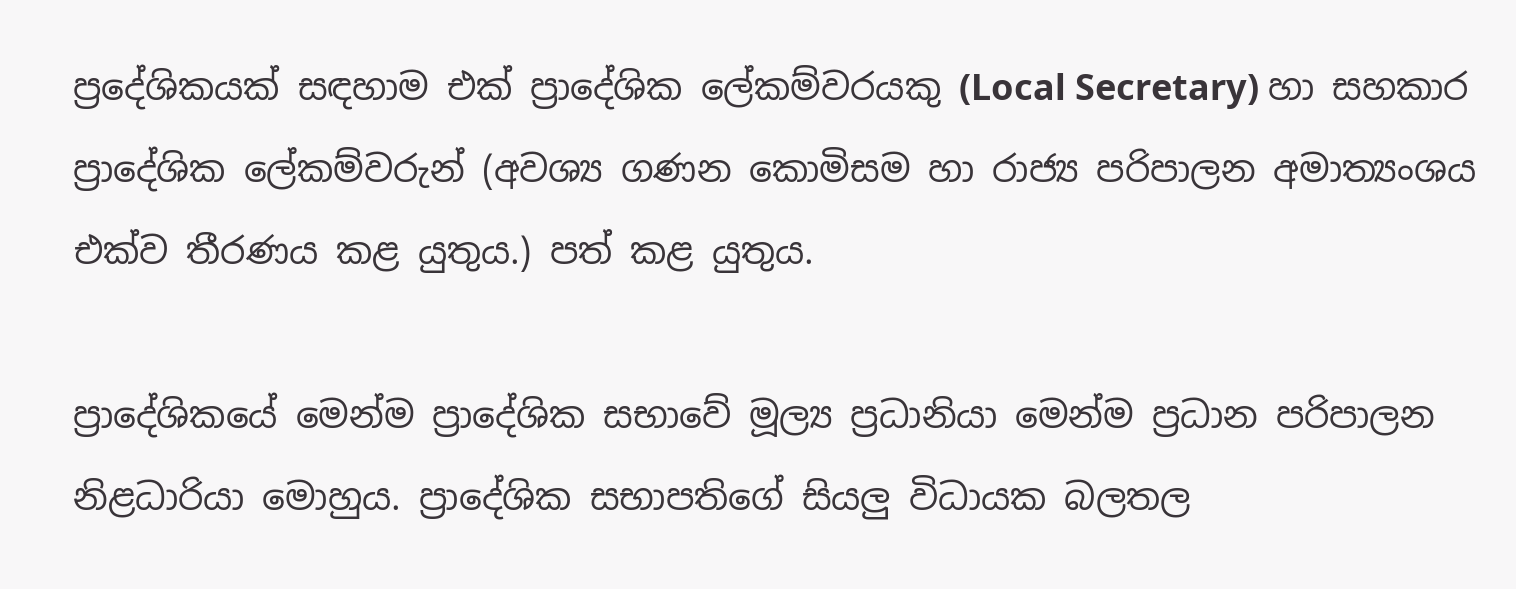ප්‍රදේශිකයක් සඳහාම එක් ප්‍රාදේශික ලේකම්වරයකු (Local Secretary) හා සහකාර ප්‍රාදේශික ලේකම්වරුන් (අවශ්‍ය ගණන කොමිසම හා රාජ්‍ය පරිපාලන අමාත්‍යංශය එක්ව තීරණය කළ යුතුය.) පත් කළ යුතුය.

ප්‍රාදේශිකයේ මෙන්ම ප්‍රාදේශික සභාවේ මූල්‍ය ප්‍රධානියා මෙන්ම ප්‍රධාන පරිපාලන නිළධාරියා මොහුය. ප්‍රාදේශික සභාපතිගේ සියලු විධායක බලතල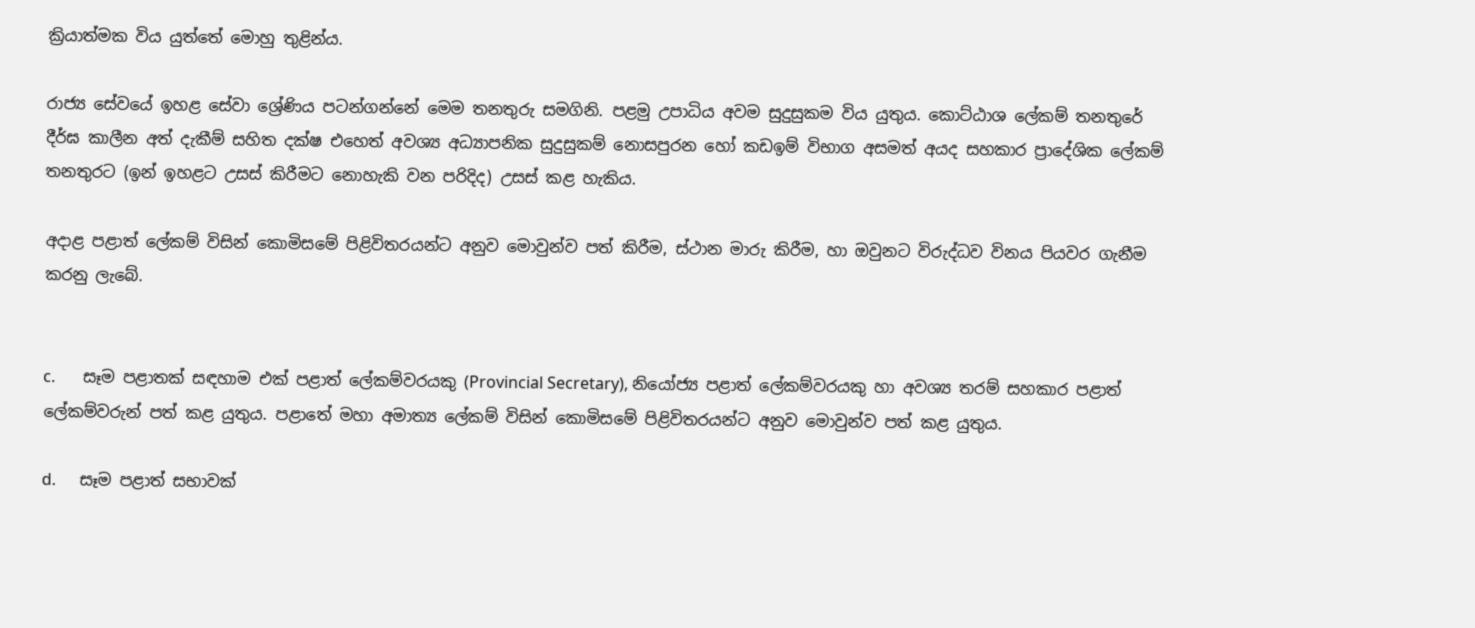ක්‍රියාත්මක විය යුත්තේ මොහු තුළින්ය.

රාජ්‍ය සේවයේ ඉහළ සේවා ශ්‍රේණිය පටන්ගන්නේ මෙම තනතුරු සමගිනි. පළමු උපාධිය අවම සුදුසුකම විය යුතුය. කොට්ඨාශ ලේකම් තනතුරේ දීර්ඝ කාලීන අත් දැකීම් සහිත දක්ෂ එහෙත් අවශ්‍ය අධ්‍යාපනික සුදුසුකම් නොසපුරන හෝ කඩඉම් විභාග අසමත් අයද සහකාර ප්‍රාදේශික ලේකම් තනතුරට (ඉන් ඉහළට උසස් කිරීමට නොහැකි වන පරිදිද) උසස් කළ හැකිය.

අදාළ පළාත් ලේකම් විසින් කොමිසමේ පිළිවිතරයන්ට අනුව මොවුන්ව පත් කිරීම, ස්ථාන මාරු කිරීම, හා ඔවුනට විරුද්ධව විනය පියවර ගැනීම කරනු ලැබේ.


c.       සෑම පළාතක් සඳහාම එක් පළාත් ලේකම්වරයකු (Provincial Secretary), නියෝජ්‍ය පළාත් ලේකම්වරයකු හා අවශ්‍ය තරම් සහකාර පළාත් ලේකම්වරුන් පත් කළ යුතුය. පළාතේ මහා අමාත්‍ය ලේකම් විසින් කොමිසමේ පිළිවිතරයන්ට අනුව මොවුන්ව පත් කළ යුතුය.

d.      සෑම පළාත් සභාවක්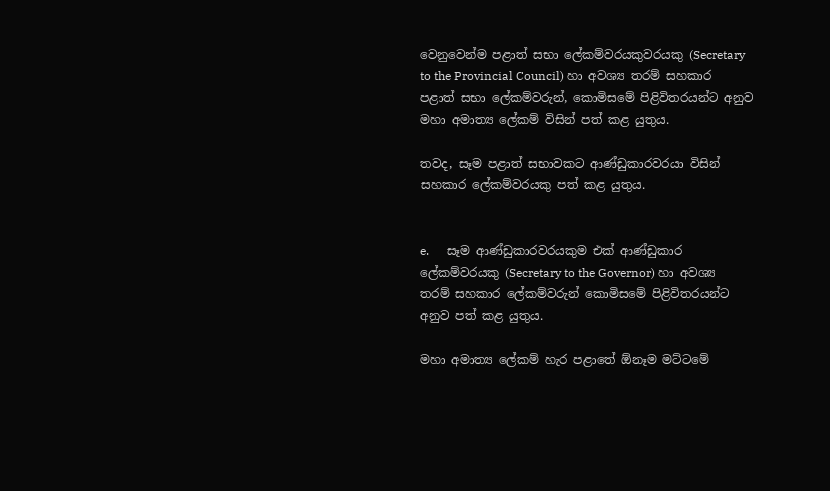වෙනුවෙන්ම පළාත් සභා ලේකම්වරයකුවරයකු (Secretary to the Provincial Council) හා අවශ්‍ය තරම් සහකාර පළාත් සභා ලේකම්වරුන්, කොමිසමේ පිළිවිතරයන්ට අනුව මහා අමාත්‍ය ලේකම් විසින් පත් කළ යුතුය.

තවද, සෑම පළාත් සභාවකට ආණ්ඩුකාරවරයා විසින් සහකාර ලේකම්වරයකු පත් කළ යුතුය.


e.      සෑම ආණ්ඩුකාරවරයකුම එක් ආණ්ඩුකාර ලේකම්වරයකු (Secretary to the Governor) හා අවශ්‍ය තරම් සහකාර ලේකම්වරුන් කොමිසමේ පිළිවිතරයන්ට අනුව පත් කළ යුතුය.

මහා අමාත්‍ය ලේකම් හැර පළාතේ ඕනෑම මට්ටමේ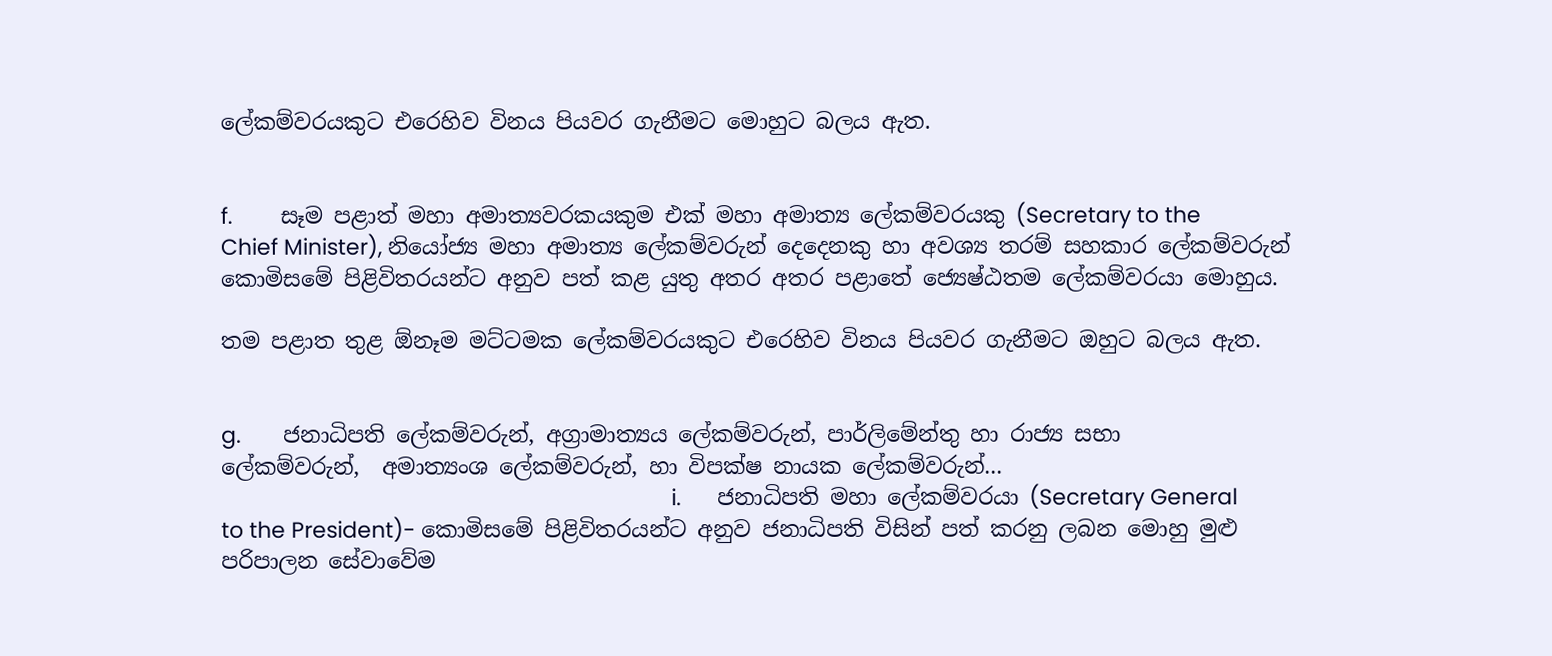ලේකම්වරයකුට එරෙහිව විනය පියවර ගැනීමට මොහුට බලය ඇත.


f.        සෑම පළාත් මහා අමාත්‍යවරකයකුම එක් මහා අමාත්‍ය ලේකම්වරයකු (Secretary to the Chief Minister), නියෝජ්‍ය මහා අමාත්‍ය ලේකම්වරුන් දෙදෙනකු හා අවශ්‍ය තරම් සහකාර ලේකම්වරුන් කොමිසමේ පිළිවිතරයන්ට අනුව පත් කළ යුතු අතර අතර පළාතේ ජ්‍යෙෂ්ඨතම ලේකම්වරයා මොහුය.

තම පළාත තුළ ඕනෑම මට්ටමක ලේකම්වරයකුට එරෙහිව විනය පියවර ගැනීමට ඔහුට බලය ඇත.


g.       ජනාධිපති ලේකම්වරුන්, අග්‍රාමාත්‍යය ලේකම්වරුන්, පාර්ලිමේන්තු හා රාජ්‍ය සභා ලේකම්වරුන්,  අමාත්‍යංශ ලේකම්වරුන්, හා විපක්ෂ නායක ලේකම්වරුන්...
                                                                           i.      ජනාධිපති මහා ලේකම්වරයා (Secretary General to the President)- කොමිසමේ පිළිවිතරයන්ට අනුව ජනාධිපති විසින් පත් කරනු ලබන මොහු මුළු පරිපාලන සේවාවේම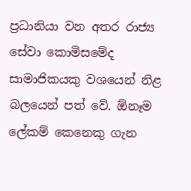ප්‍රධානියා වන අතර රාජ්‍ය සේවා කොමිසමේද සාමාජිකයකු වශයෙන් නිළ බලයෙන් පත් වේ. ඕනෑම ලේකම් කෙනෙකු ගැන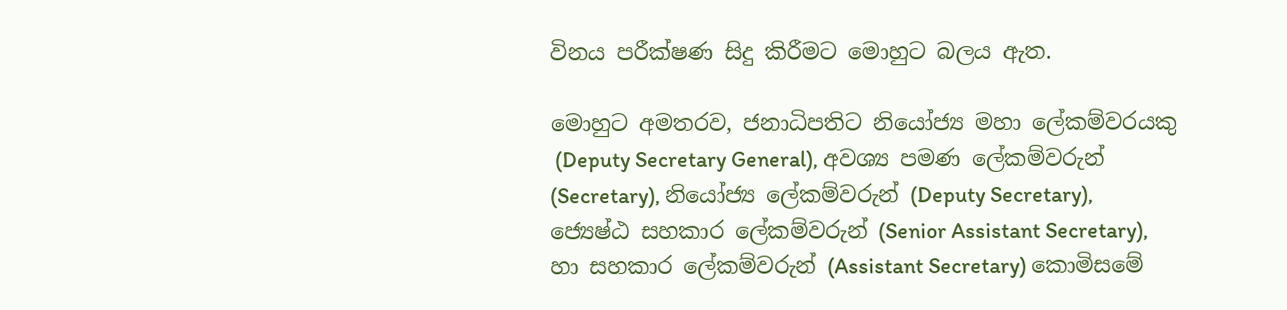විනය පරීක්ෂණ සිදු කිරීමට මොහුට බලය ඇත.

මොහුට අමතරව, ජනාධිපතිට නියෝජ්‍ය මහා ලේකම්වරයකු
 (Deputy Secretary General), අවශ්‍ය පමණ ලේකම්වරුන් (Secretary), නියෝජ්‍ය ලේකම්වරුන් (Deputy Secretary), ජ්‍යෙෂ්ඨ සහකාර ලේකම්වරුන් (Senior Assistant Secretary),  හා සහකාර ලේකම්වරුන් (Assistant Secretary) කොමිසමේ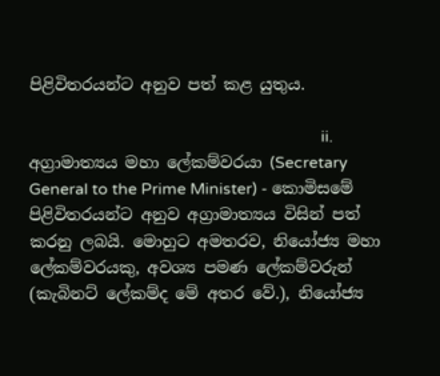පිළිවිතරයන්ට අනුව පත් කළ යුතුය.

                                                                         ii.      අග්‍රාමාත්‍යය මහා ලේකම්වරයා (Secretary General to the Prime Minister) - කොමිසමේ පිළිවිතරයන්ට අනුව අග්‍රාමාත්‍යය විසින් පත් කරනු ලබයි. මොහුට අමතරව, නියෝජ්‍ය මහා ලේකම්වරයකු, අවශ්‍ය පමණ ලේකම්වරුන් (කැබිනට් ලේකම්ද මේ අතර වේ.), නියෝජ්‍ය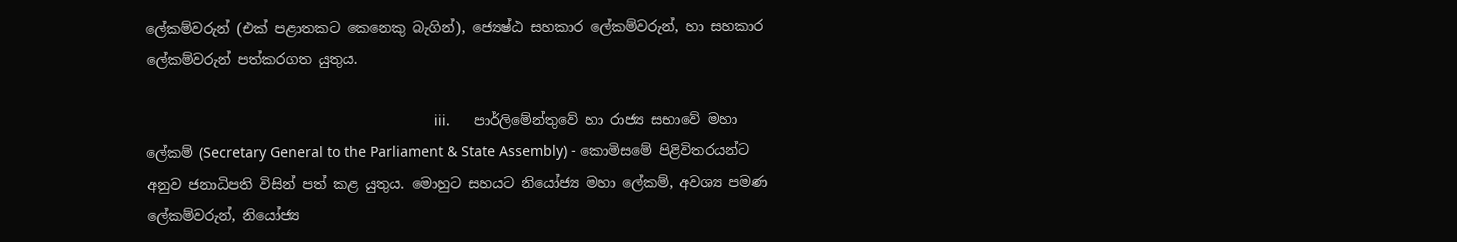ලේකම්වරුන් (එක් පළාතකට කෙනෙකු බැගින්), ජ්‍යෙෂ්ඨ සහකාර ලේකම්වරුන්, හා සහකාර ලේකම්වරුන් පත්කරගත යුතුය.

                                                                        iii.      පාර්ලිමේන්තුවේ හා රාජ්‍ය සභාවේ මහා ලේකම් (Secretary General to the Parliament & State Assembly) - කොමිසමේ පිළිවිතරයන්ට අනුව ජනාධිපති විසින් පත් කළ යුතුය. මොහුට සහයට නියෝජ්‍ය මහා ලේකම්, අවශ්‍ය පමණ ලේකම්වරුන්, නියෝජ්‍ය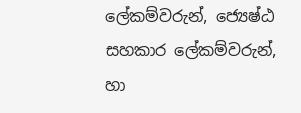ලේකම්වරුන්, ජ්‍යෙෂ්ඨ සහකාර ලේකම්වරුන්, හා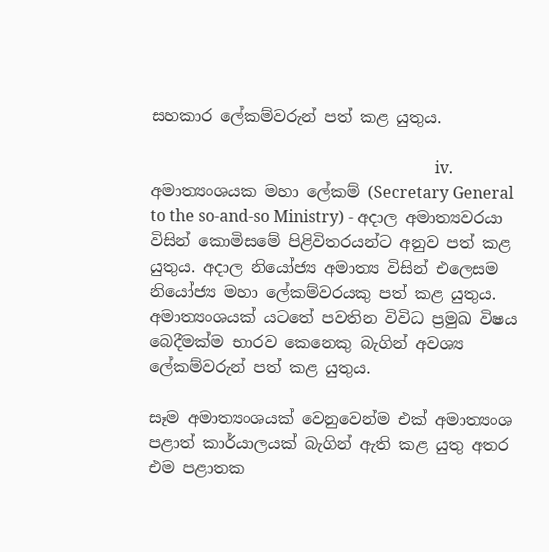සහකාර ලේකම්වරුන් පත් කළ යුතුය.

                                                                       iv.      අමාත්‍යංශයක මහා ලේකම් (Secretary General to the so-and-so Ministry) - අදාල අමාත්‍යවරයා විසින් කොමිසමේ පිළිවිතරයන්ට අනුව පත් කළ යුතුය. අදාල නියෝජ්‍ය අමාත්‍ය විසින් එලෙසම නියෝජ්‍ය මහා ලේකම්වරයකු පත් කළ යුතුය. අමාත්‍යංශයක් යටතේ පවතින විවිධ ප්‍රමුඛ විෂය බෙදීමක්ම භාරව කෙනෙකු බැගින් අවශ්‍ය ලේකම්වරුන් පත් කළ යුතුය.

සෑම අමාත්‍යංශයක් වෙනුවෙන්ම එක් අමාත්‍යංශ පළාත් කාර්යාලයක් බැගින් ඇති කළ යුතු අතර එම පළාතක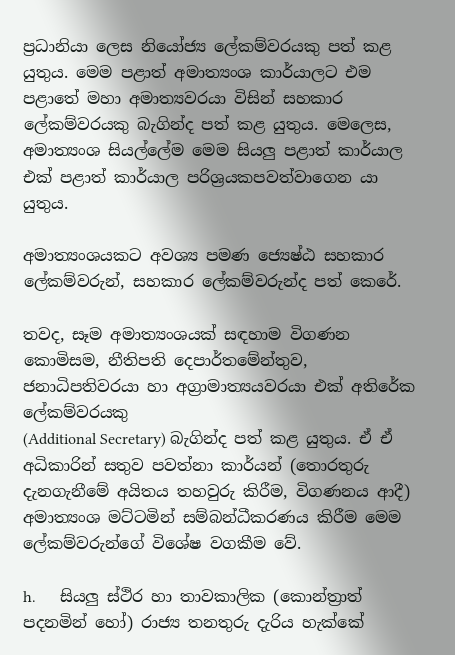ප්‍රධානියා ලෙස නියෝජ්‍ය ලේකම්වරයකු පත් කළ යුතුය. මෙම පළාත් අමාත්‍යංශ කාර්යාලට එම පළාතේ මහා අමාත්‍යවරයා විසින් සහකාර ලේකම්වරයකු බැගින්ද පත් කළ යුතුය. මෙලෙස, අමාත්‍යංශ සියල්ලේම මෙම සියලු පළාත් කාර්යාල එක් පළාත් කාර්යාල පරිශ්‍රයකපවත්වාගෙන යා යුතුය.

අමාත්‍යංශයකට අවශ්‍ය පමණ ජ්‍යෙෂ්ඨ සහකාර ලේකම්වරුන්, සහකාර ලේකම්වරුන්ද පත් කෙරේ.

තවද, සෑම අමාත්‍යංශයක් සඳහාම විගණන කොමිසම, නීතිපති දෙපාර්තමේන්තුව, ජනාධිපතිවරයා හා අග්‍රාමාත්‍යයවරයා එක් අතිරේක ලේකම්වරයකු
(Additional Secretary) බැගින්ද පත් කළ යුතුය. ඒ ඒ අධිකාරින් සතුව පවත්නා කාර්යන් (තොරතුරු දැනගැනීමේ අයිතය තහවුරු කිරීම, විගණනය ආදී) අමාත්‍යංශ මට්ටමින් සම්බන්ධීකරණය කිරීම මෙම ලේකම්වරුන්ගේ විශේෂ ව‍ගකීම වේ.

h.      සියලු ස්ථිර හා තාවකාලික (කොන්ත්‍රාත් පදනමින් හෝ) රාජ්‍ය තනතුරු දැරිය හැක්කේ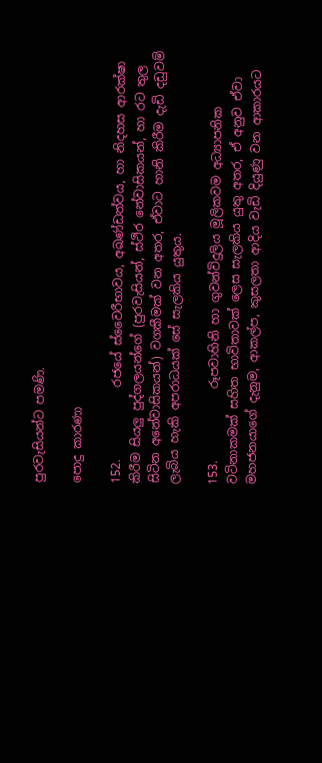පුරවැසියන්ට පමණි.

පොදු කාරණා

152.            රජයේ ස්වෛරීභාවය, අඛණ්ඩත්වය, හා නිදහස ආරක්ෂා කිරීම සියලු පුද්ගලයන්ගේ (පුරවැසියන්, ස්ථිර නේවාසිකයන්, හා රට තුල සිටින අනේවාසිකයන්) වගකීමක් වන අතර, ඒවාට හානි කිරීම දැඩි දඩුවම් ලැබිය හැකි අපරාධයක් සේ සැලකිය යුතුය.

153.            රූපවාහිනි හා ගුවන්විදුලිය මූලිකවම අධ්‍යාපනික වටිනාකමක් සහිත භාවිතාවක් ලෙස සැලකිය යුතු අතර, ඒ අනුව ඒවා මහජනයාගේ දැනුම, ආකල්ප, කුසලතා ආදිය වැඩි දියුණු වන ආකාරයට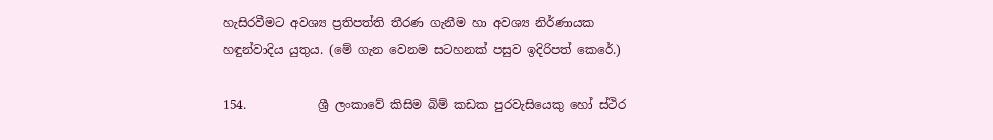හැසිරවීමට අවශ්‍ය ප්‍රතිපත්ති තීරණ ගැනීම හා අවශ්‍ය නිර්ණායක හඳුන්වාදිය යුතුය. (මේ ගැන වෙනම සටහනක් පසුව ඉදිරිපත් කෙරේ.)

154.            ශ්‍රී ලංකාවේ කිසිම බිම් කඩක පුරවැසියෙකු හෝ ස්ථිර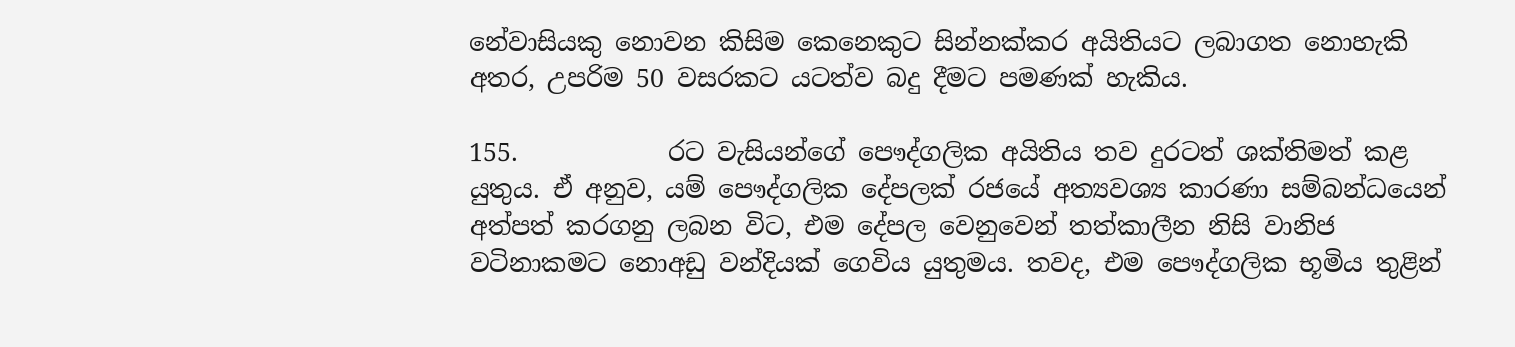නේවාසියකු නොවන කිසිම‍ කෙනෙකුට සින්නක්කර අයිතියට ලබාගත නොහැකි අතර, උපරිම 50 වසරකට යටත්ව බදු දීමට පමණක් හැකිය.

155.            රට වැසියන්ගේ පෞද්ගලික අයිතිය තව දුරටත් ශක්තිමත් කළ යුතුය. ඒ අනුව, යම් පෞද්ගලික දේපලක් රජයේ අත්‍යවශ්‍ය කාරණා සම්බන්ධයෙන් අත්පත් කරගනු ලබන විට, එම දේපල වෙනුවෙන් තත්කාලීන නිසි වානිජ වටිනාකමට නොඅඩු වන්දියක් ගෙවිය යුතුමය. තවද, එම පෞද්ගලික භූමිය තුළින්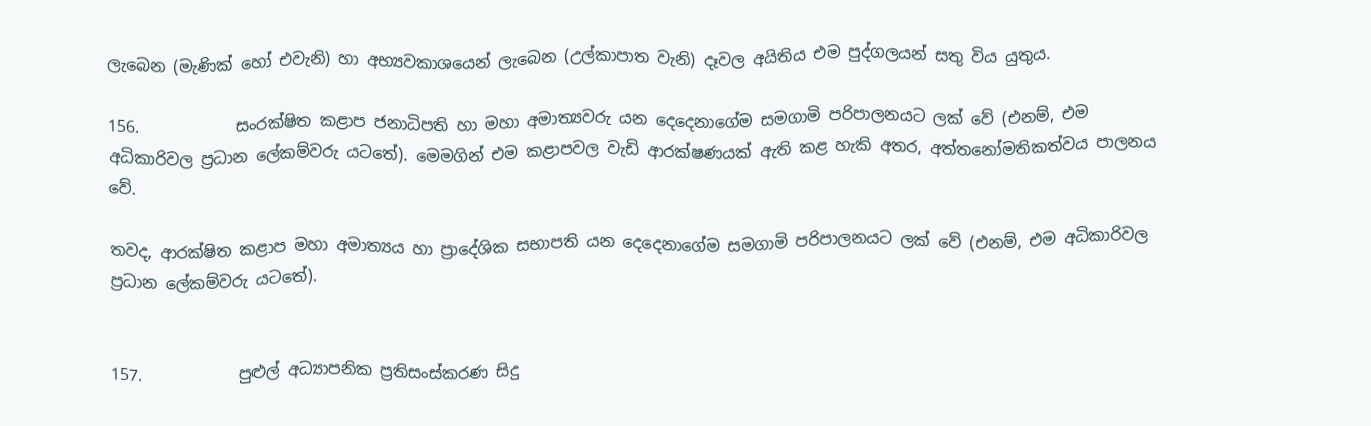ලැබෙන (මැණික් හෝ එවැනි) හා අභ්‍යවකාශයෙන් ලැබෙන (උල්කාපාත වැනි) දෑවල අයිතිය එම පුද්ගලයන් සතු විය යුතුය.

156.            සංරක්ෂිත කළාප ජනාධිපති හා මහා අමාත්‍යවරු යන දෙදෙනාගේම සමගාමි පරිපාලනයට ලක් වේ (එනම්, එම අධිකාරිවල ‍ප්‍රධාන ලේකම්වරු යටතේ). මෙමගින් එම කළාපවල වැඩි ආරක්ෂණයක් ඇති කළ හැකි අතර, අත්තනෝමතිකත්වය පාලනය වේ.

තවද, ආරක්ෂිත කළාප මහා අමාත්‍යය හා ප්‍රාදේශික සභාපති යන දෙදෙනාගේම සමගාමි පරිපාලනයට ලක් වේ (එනම්, එම අධිකාරිවල ප්‍රධාන ලේකම්වරු යටතේ).


157.            පුළුල් අධ්‍යාපනික ප්‍රතිසංස්කරණ සිදු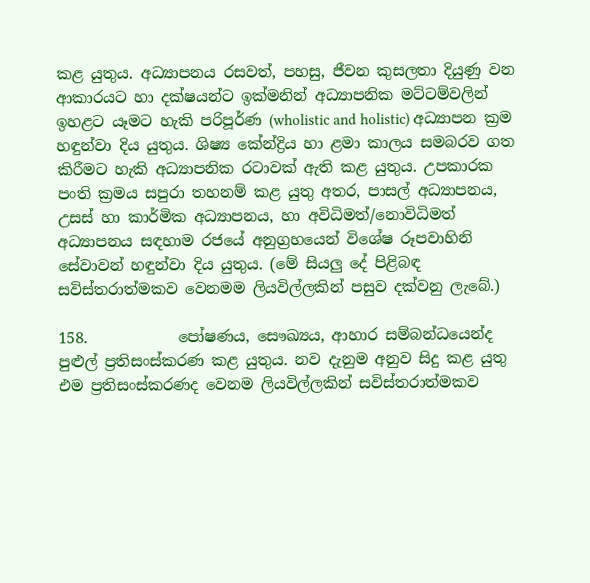කළ යුතුය. අධ්‍යාපනය රසවත්, පහසු, ජීවන කුසලතා දියුණු වන ආකාරයට හා දක්ෂයන්ට ඉක්මනින් අධ්‍යාපනික මට්ටම්වලින් ඉහළට යෑමට හැකි පරිපූර්ණ (wholistic and holistic) අධ්‍යාපන ක්‍රම හඳුන්වා දිය යුතුය. ශිෂ්‍ය කේන්ද්‍රිය හා ළමා කාලය සමබරව ගත කිරීමට හැකි අධ්‍යාපනික රටාවක් ඇති කළ යුතුය. උපකාරක පංති ක්‍රමය සපුරා තහනම් කළ යුතු අතර, පාසල් අධ්‍යාපනය, උසස් හා කාර්මික අධ්‍යාපනය, හා අවිධිමත්/නොවිධිමත් අධ්‍යාපනය සඳහාම රජයේ අනුග්‍රහයෙන් විශේෂ රූපවාහිනි සේවාවන් හඳුන්වා දිය යුතුය. (මේ සියලු දේ පිළිබඳ සවිස්තරාත්මකව වෙනමම ලියවිල්ලකින් පසුව දක්වනු ලැබේ.)

158.            පෝෂණය, සෞඛ්‍යය, ආහාර සම්බන්ධයෙන්ද පුළුල් ප්‍රතිසංස්කරණ කළ යුතුය. නව දැනුම අනුව සිදු කළ යුතු එම ප්‍රතිසංස්කරණද වෙනම ලියවිල්ලකින් සවිස්තරාත්මකව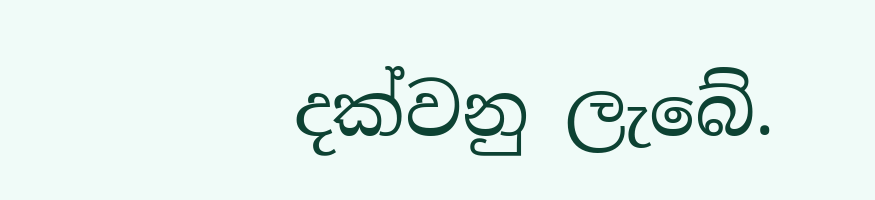දක්වනු ලැබේ.